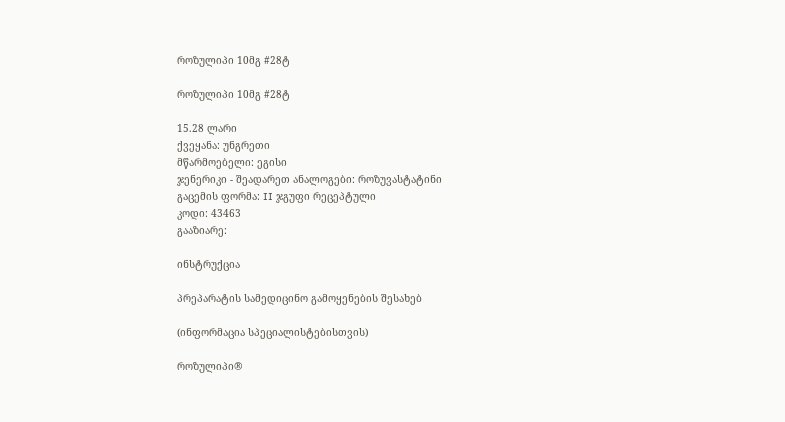როზულიპი 10მგ #28ტ

როზულიპი 10მგ #28ტ

15.28 ლარი
ქვეყანა: უნგრეთი
მწარმოებელი: ეგისი
ჯენერიკი - შეადარეთ ანალოგები: როზუვასტატინი
გაცემის ფორმა: II ჯგუფი რეცეპტული
კოდი: 43463
გააზიარე:

ინსტრუქცია

პრეპარატის სამედიცინო გამოყენების შესახებ

(ინფორმაცია სპეციალისტებისთვის)

როზულიპი®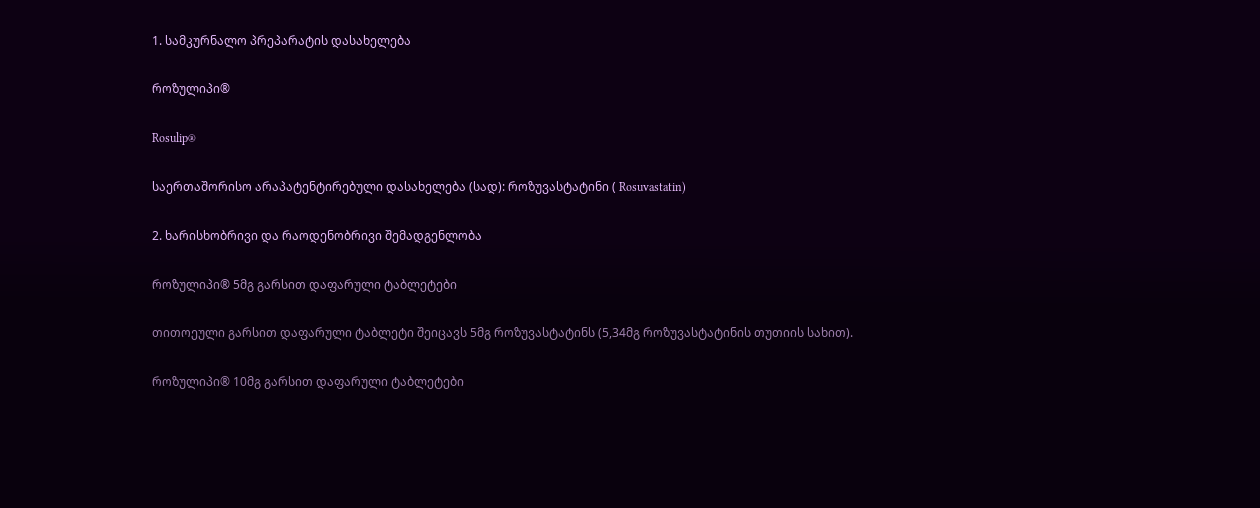1. სამკურნალო პრეპარატის დასახელება

როზულიპი®

Rosulip®

საერთაშორისო არაპატენტირებული დასახელება (სად): როზუვასტატინი ( Rosuvastatin)

2. ხარისხობრივი და რაოდენობრივი შემადგენლობა

როზულიპი® 5მგ გარსით დაფარული ტაბლეტები

თითოეული გარსით დაფარული ტაბლეტი შეიცავს 5მგ როზუვასტატინს (5,34მგ როზუვასტატინის თუთიის სახით).

როზულიპი® 10მგ გარსით დაფარული ტაბლეტები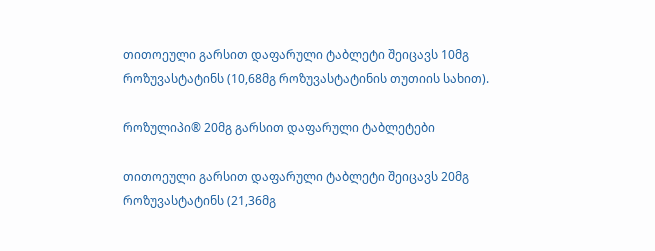თითოეული გარსით დაფარული ტაბლეტი შეიცავს 10მგ როზუვასტატინს (10,68მგ როზუვასტატინის თუთიის სახით).

როზულიპი® 20მგ გარსით დაფარული ტაბლეტები

თითოეული გარსით დაფარული ტაბლეტი შეიცავს 20მგ როზუვასტატინს (21,36მგ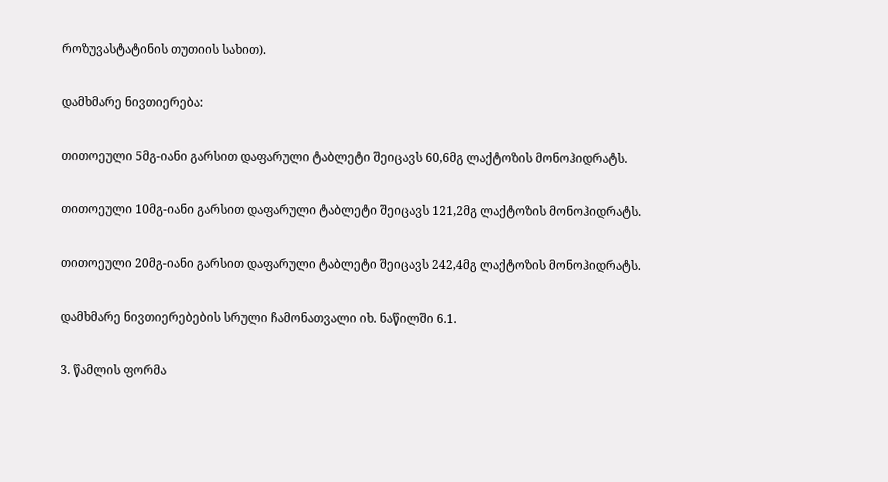როზუვასტატინის თუთიის სახით).

დამხმარე ნივთიერება:

თითოეული 5მგ-იანი გარსით დაფარული ტაბლეტი შეიცავს 60,6მგ ლაქტოზის მონოჰიდრატს.

თითოეული 10მგ-იანი გარსით დაფარული ტაბლეტი შეიცავს 121,2მგ ლაქტოზის მონოჰიდრატს.

თითოეული 20მგ-იანი გარსით დაფარული ტაბლეტი შეიცავს 242,4მგ ლაქტოზის მონოჰიდრატს.

დამხმარე ნივთიერებების სრული ჩამონათვალი იხ. ნაწილში 6.1.

3. წამლის ფორმა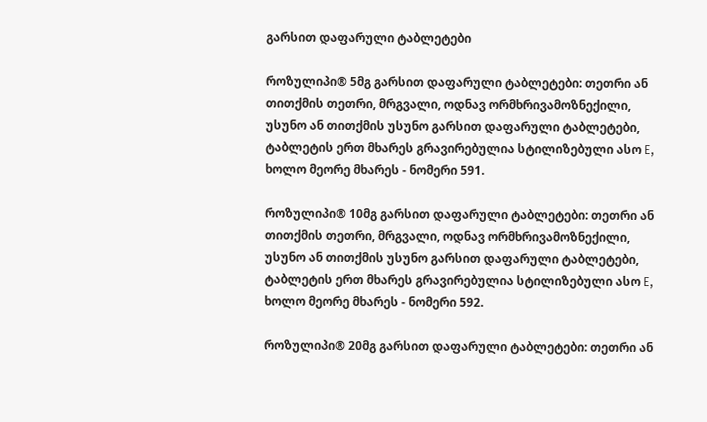გარსით დაფარული ტაბლეტები

როზულიპი® 5მგ გარსით დაფარული ტაბლეტები: თეთრი ან თითქმის თეთრი, მრგვალი, ოდნავ ორმხრივამოზნექილი, უსუნო ან თითქმის უსუნო გარსით დაფარული ტაბლეტები, ტაბლეტის ერთ მხარეს გრავირებულია სტილიზებული ასო E, ხოლო მეორე მხარეს - ნომერი 591.

როზულიპი® 10მგ გარსით დაფარული ტაბლეტები: თეთრი ან თითქმის თეთრი, მრგვალი, ოდნავ ორმხრივამოზნექილი, უსუნო ან თითქმის უსუნო გარსით დაფარული ტაბლეტები, ტაბლეტის ერთ მხარეს გრავირებულია სტილიზებული ასო E, ხოლო მეორე მხარეს - ნომერი 592.

როზულიპი® 20მგ გარსით დაფარული ტაბლეტები: თეთრი ან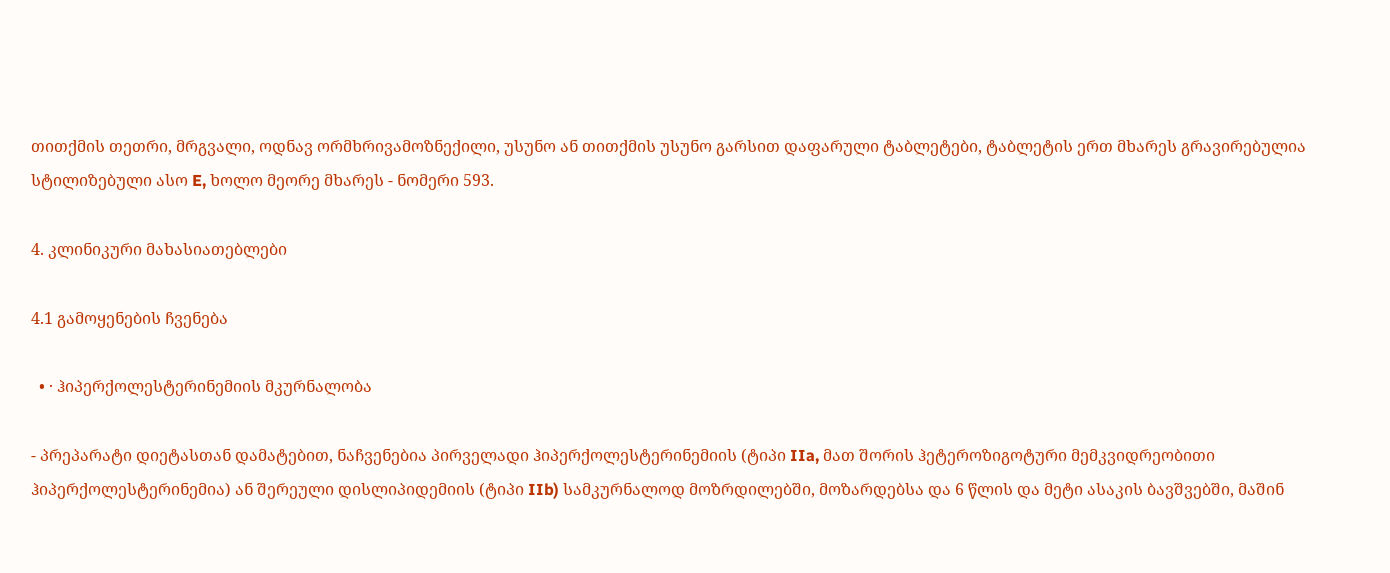თითქმის თეთრი, მრგვალი, ოდნავ ორმხრივამოზნექილი, უსუნო ან თითქმის უსუნო გარსით დაფარული ტაბლეტები, ტაბლეტის ერთ მხარეს გრავირებულია სტილიზებული ასო E, ხოლო მეორე მხარეს - ნომერი 593.

4. კლინიკური მახასიათებლები

4.1 გამოყენების ჩვენება

  • · ჰიპერქოლესტერინემიის მკურნალობა

- პრეპარატი დიეტასთან დამატებით, ნაჩვენებია პირველადი ჰიპერქოლესტერინემიის (ტიპი IIa, მათ შორის ჰეტეროზიგოტური მემკვიდრეობითი ჰიპერქოლესტერინემია) ან შერეული დისლიპიდემიის (ტიპი IIb) სამკურნალოდ მოზრდილებში, მოზარდებსა და 6 წლის და მეტი ასაკის ბავშვებში, მაშინ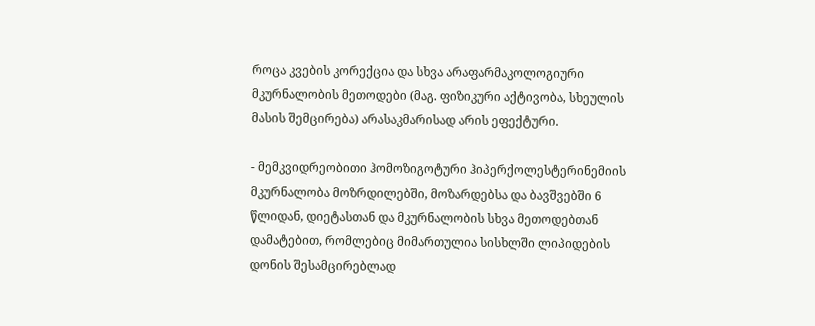როცა კვების კორექცია და სხვა არაფარმაკოლოგიური მკურნალობის მეთოდები (მაგ. ფიზიკური აქტივობა, სხეულის მასის შემცირება) არასაკმარისად არის ეფექტური.

- მემკვიდრეობითი ჰომოზიგოტური ჰიპერქოლესტერინემიის მკურნალობა მოზრდილებში, მოზარდებსა და ბავშვებში 6 წლიდან, დიეტასთან და მკურნალობის სხვა მეთოდებთან დამატებით, რომლებიც მიმართულია სისხლში ლიპიდების დონის შესამცირებლად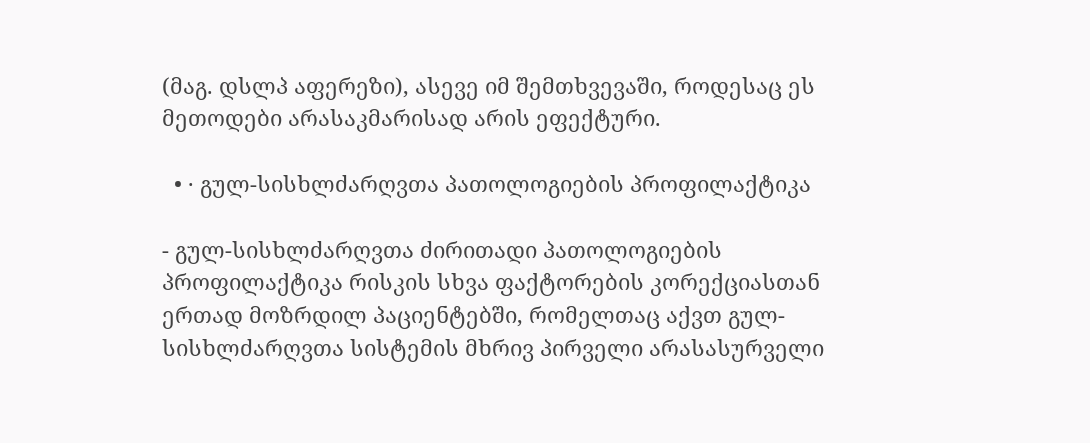(მაგ. დსლპ აფერეზი), ასევე იმ შემთხვევაში, როდესაც ეს მეთოდები არასაკმარისად არის ეფექტური.

  • · გულ-სისხლძარღვთა პათოლოგიების პროფილაქტიკა

- გულ-სისხლძარღვთა ძირითადი პათოლოგიების პროფილაქტიკა რისკის სხვა ფაქტორების კორექციასთან ერთად მოზრდილ პაციენტებში, რომელთაც აქვთ გულ-სისხლძარღვთა სისტემის მხრივ პირველი არასასურველი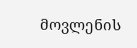მოვლენის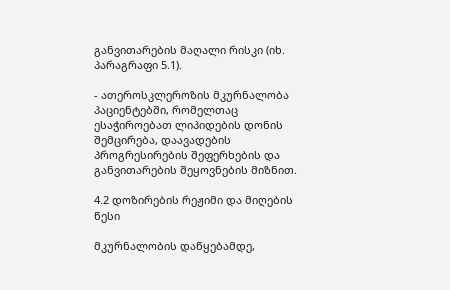განვითარების მაღალი რისკი (იხ. პარაგრაფი 5.1).

- ათეროსკლეროზის მკურნალობა პაციენტებში, რომელთაც ესაჭიროებათ ლიპიდების დონის შემცირება, დაავადების პროგრესირების შეფერხების და განვითარების შეყოვნების მიზნით.

4.2 დოზირების რეჟიმი და მიღების წესი

მკურნალობის დაწყებამდე,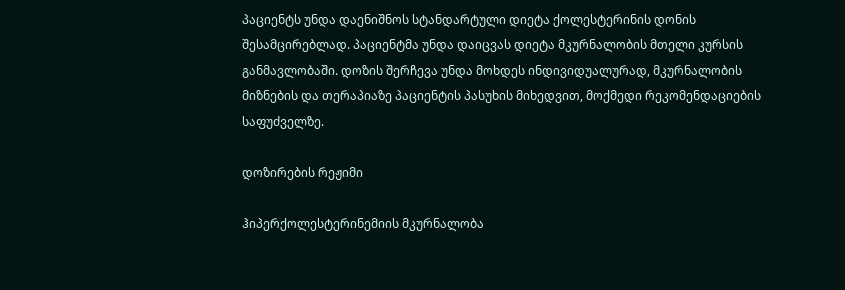პაციენტს უნდა დაენიშნოს სტანდარტული დიეტა ქოლესტერინის დონის შესამცირებლად. პაციენტმა უნდა დაიცვას დიეტა მკურნალობის მთელი კურსის განმავლობაში. დოზის შერჩევა უნდა მოხდეს ინდივიდუალურად, მკურნალობის მიზნების და თერაპიაზე პაციენტის პასუხის მიხედვით, მოქმედი რეკომენდაციების საფუძველზე.

დოზირების რეჟიმი

ჰიპერქოლესტერინემიის მკურნალობა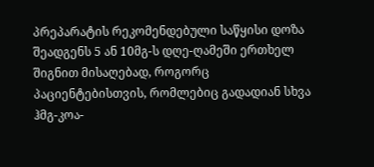პრეპარატის რეკომენდებული საწყისი დოზა შეადგენს 5 ან 10მგ-ს დღე-ღამეში ერთხელ შიგნით მისაღებად, როგორც პაციენტებისთვის, რომლებიც გადადიან სხვა ჰმგ-კოა-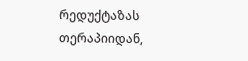რედუქტაზას თერაპიიდან,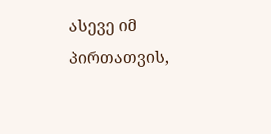ასევე იმ პირთათვის,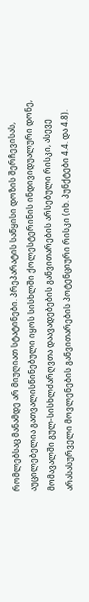რომლებსაც მანამდე არ მიუღიათ სტატინები. პრეპარატის საწყისი დოზის შერჩევისას, აუცილებელია გათვალისწინებული იყოს სისხლში ქოლესტერინის ინდივიდუალური დონე, მომავალში გულ-სისხლძარღვთა დაავადებების განვითარების არსებული რისკი, ასევე არასასურველი მოვლენების განვითარების პოტენციური რისკი (იხ. პუნქტები 4.4. და 4.8).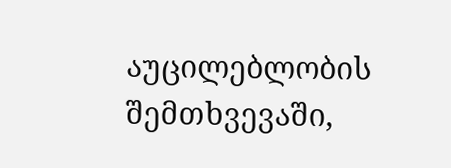აუცილებლობის შემთხვევაში,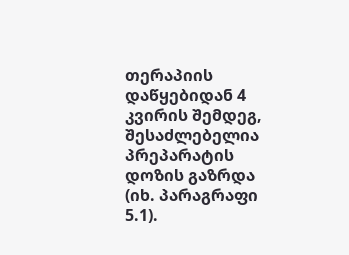თერაპიის დაწყებიდან 4 კვირის შემდეგ, შესაძლებელია პრეპარატის დოზის გაზრდა (იხ. პარაგრაფი 5.1).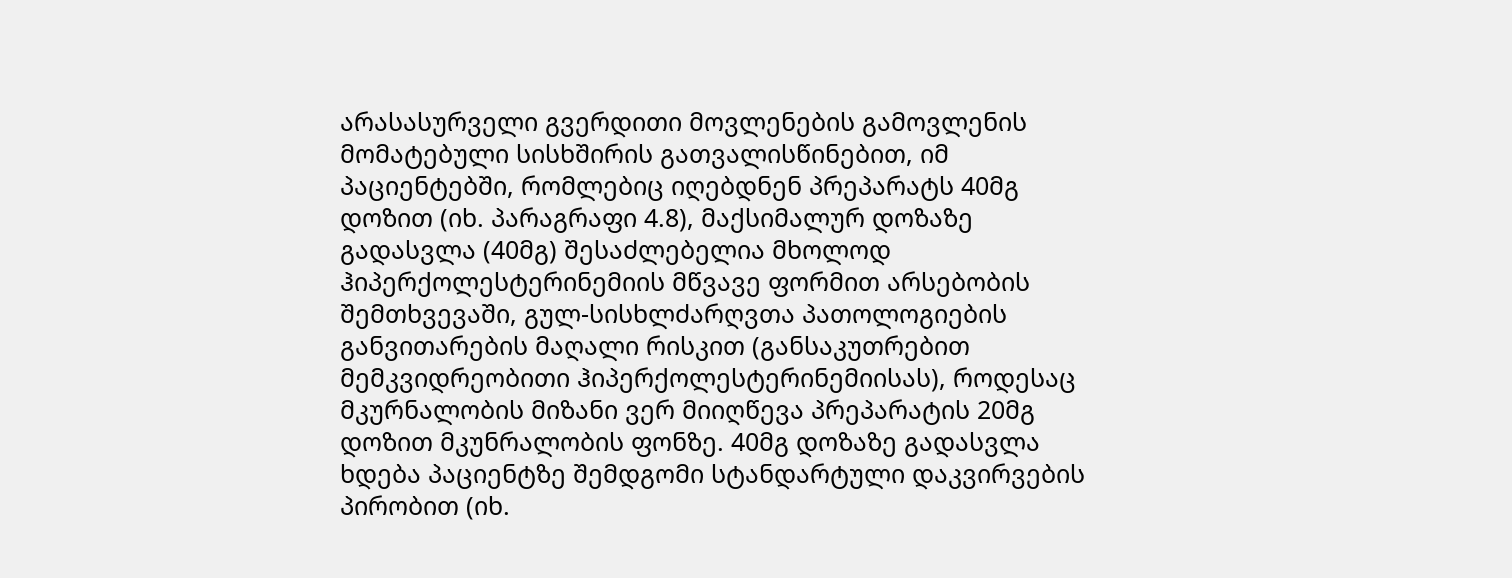არასასურველი გვერდითი მოვლენების გამოვლენის მომატებული სისხშირის გათვალისწინებით, იმ პაციენტებში, რომლებიც იღებდნენ პრეპარატს 40მგ დოზით (იხ. პარაგრაფი 4.8), მაქსიმალურ დოზაზე გადასვლა (40მგ) შესაძლებელია მხოლოდ ჰიპერქოლესტერინემიის მწვავე ფორმით არსებობის შემთხვევაში, გულ-სისხლძარღვთა პათოლოგიების განვითარების მაღალი რისკით (განსაკუთრებით მემკვიდრეობითი ჰიპერქოლესტერინემიისას), როდესაც მკურნალობის მიზანი ვერ მიიღწევა პრეპარატის 20მგ დოზით მკუნრალობის ფონზე. 40მგ დოზაზე გადასვლა ხდება პაციენტზე შემდგომი სტანდარტული დაკვირვების პირობით (იხ.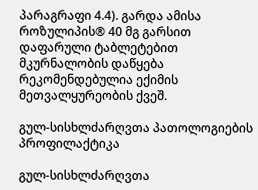პარაგრაფი 4.4). გარდა ამისა როზულიპის® 40 მგ გარსით დაფარული ტაბლეტებით მკურნალობის დაწყება რეკომენდებულია ექიმის მეთვალყურეობის ქვეშ.

გულ-სისხლძარღვთა პათოლოგიების პროფილაქტიკა

გულ-სისხლძარღვთა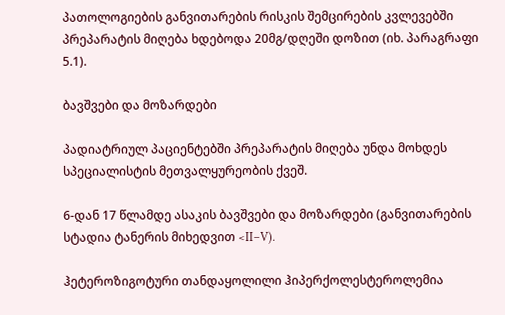პათოლოგიების განვითარების რისკის შემცირების კვლევებში პრეპარატის მიღება ხდებოდა 20მგ/დღეში დოზით (იხ. პარაგრაფი 5.1).

ბავშვები და მოზარდები

პადიატრიულ პაციენტებში პრეპარატის მიღება უნდა მოხდეს სპეციალისტის მეთვალყურეობის ქვეშ.

6-დან 17 წლამდე ასაკის ბავშვები და მოზარდები (განვითარების სტადია ტანერის მიხედვით <II–V).

ჰეტეროზიგოტური თანდაყოლილი ჰიპერქოლესტეროლემია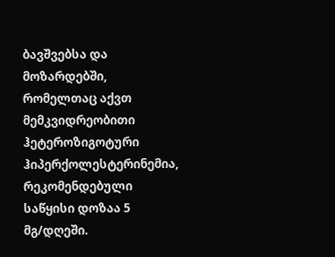ბავშვებსა და მოზარდებში, რომელთაც აქვთ მემკვიდრეობითი ჰეტეროზიგოტური ჰიპერქოლესტერინემია, რეკომენდებული საწყისი დოზაა 5 მგ/დღეში.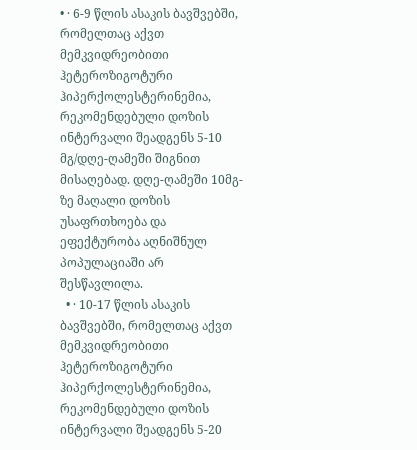• · 6-9 წლის ასაკის ბავშვებში, რომელთაც აქვთ მემკვიდრეობითი ჰეტეროზიგოტური ჰიპერქოლესტერინემია, რეკომენდებული დოზის ინტერვალი შეადგენს 5-10 მგ/დღე-ღამეში შიგნით მისაღებად. დღე-ღამეში 10მგ-ზე მაღალი დოზის უსაფრთხოება და ეფექტურობა აღნიშნულ პოპულაციაში არ შესწავლილა.
  • · 10-17 წლის ასაკის ბავშვებში, რომელთაც აქვთ მემკვიდრეობითი ჰეტეროზიგოტური ჰიპერქოლესტერინემია, რეკომენდებული დოზის ინტერვალი შეადგენს 5-20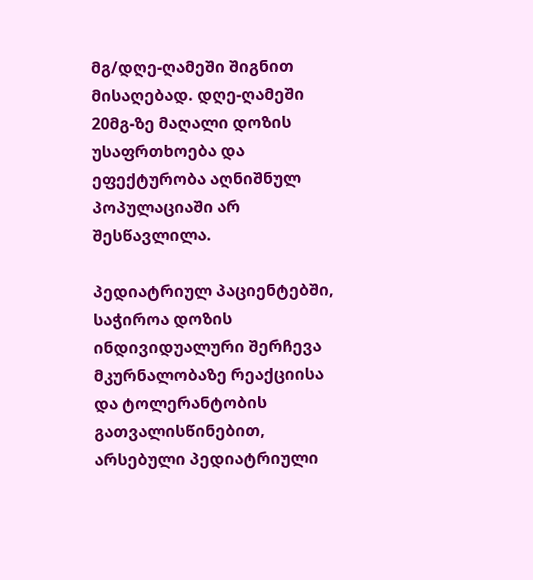მგ/დღე-ღამეში შიგნით მისაღებად. დღე-ღამეში 20მგ-ზე მაღალი დოზის უსაფრთხოება და ეფექტურობა აღნიშნულ პოპულაციაში არ შესწავლილა.

პედიატრიულ პაციენტებში, საჭიროა დოზის ინდივიდუალური შერჩევა მკურნალობაზე რეაქციისა და ტოლერანტობის გათვალისწინებით, არსებული პედიატრიული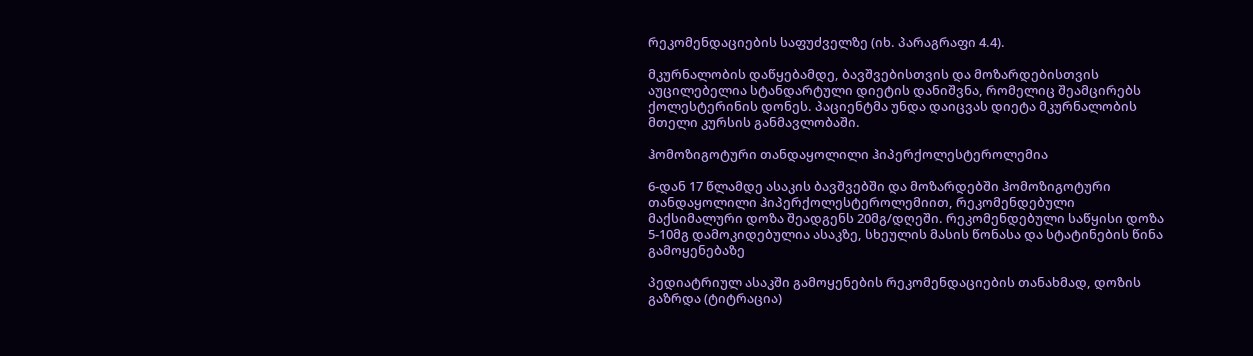რეკომენდაციების საფუძველზე (იხ. პარაგრაფი 4.4).

მკურნალობის დაწყებამდე, ბავშვებისთვის და მოზარდებისთვის აუცილებელია სტანდარტული დიეტის დანიშვნა, რომელიც შეამცირებს ქოლესტერინის დონეს. პაციენტმა უნდა დაიცვას დიეტა მკურნალობის მთელი კურსის განმავლობაში.

ჰომოზიგოტური თანდაყოლილი ჰიპერქოლესტეროლემია

6-დან 17 წლამდე ასაკის ბავშვებში და მოზარდებში ჰომოზიგოტური თანდაყოლილი ჰიპერქოლესტეროლემიით, რეკომენდებული მაქსიმალური დოზა შეადგენს 20მგ/დღეში. რეკომენდებული საწყისი დოზა 5-10მგ დამოკიდებულია ასაკზე, სხეულის მასის წონასა და სტატინების წინა გამოყენებაზე

პედიატრიულ ასაკში გამოყენების რეკომენდაციების თანახმად, დოზის გაზრდა (ტიტრაცია)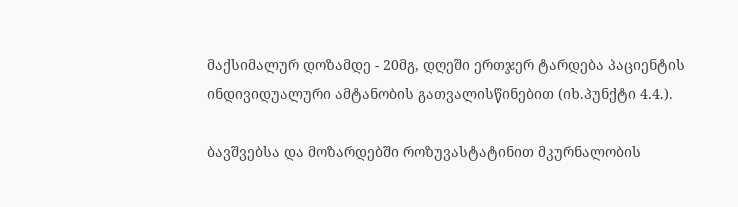მაქსიმალურ დოზამდე - 20მგ, დღეში ერთჯერ ტარდება პაციენტის ინდივიდუალური ამტანობის გათვალისწინებით (იხ.პუნქტი 4.4.).

ბავშვებსა და მოზარდებში როზუვასტატინით მკურნალობის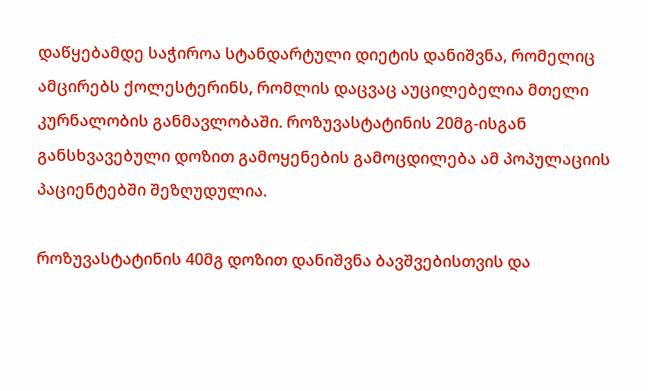დაწყებამდე საჭიროა სტანდარტული დიეტის დანიშვნა, რომელიც ამცირებს ქოლესტერინს, რომლის დაცვაც აუცილებელია მთელი კურნალობის განმავლობაში. როზუვასტატინის 20მგ-ისგან განსხვავებული დოზით გამოყენების გამოცდილება ამ პოპულაციის პაციენტებში შეზღუდულია.

როზუვასტატინის 40მგ დოზით დანიშვნა ბავშვებისთვის და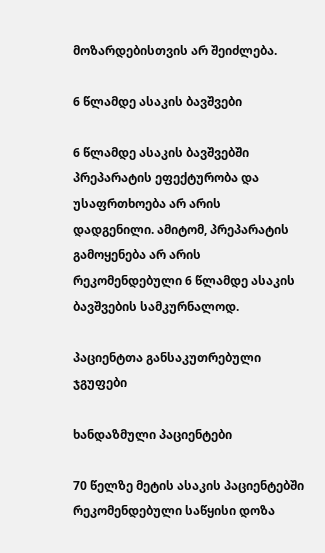მოზარდებისთვის არ შეიძლება.

6 წლამდე ასაკის ბავშვები

6 წლამდე ასაკის ბავშვებში პრეპარატის ეფექტურობა და უსაფრთხოება არ არის დადგენილი. ამიტომ, პრეპარატის გამოყენება არ არის რეკომენდებული 6 წლამდე ასაკის ბავშვების სამკურნალოდ.

პაციენტთა განსაკუთრებული ჯგუფები

ხანდაზმული პაციენტები

70 წელზე მეტის ასაკის პაციენტებში რეკომენდებული საწყისი დოზა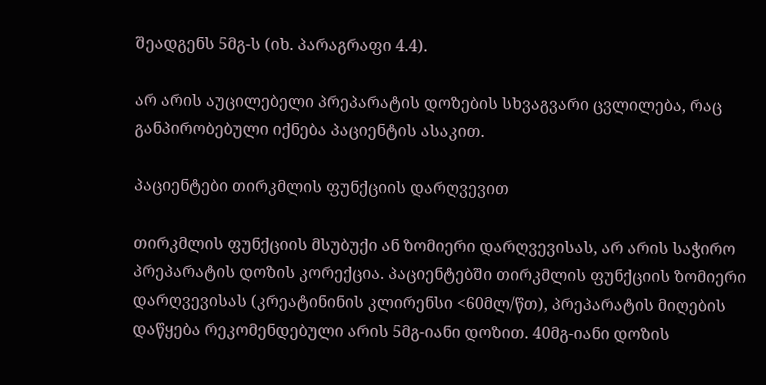შეადგენს 5მგ-ს (იხ. პარაგრაფი 4.4).

არ არის აუცილებელი პრეპარატის დოზების სხვაგვარი ცვლილება, რაც განპირობებული იქნება პაციენტის ასაკით.

პაციენტები თირკმლის ფუნქციის დარღვევით

თირკმლის ფუნქციის მსუბუქი ან ზომიერი დარღვევისას, არ არის საჭირო პრეპარატის დოზის კორექცია. პაციენტებში თირკმლის ფუნქციის ზომიერი დარღვევისას (კრეატინინის კლირენსი <60მლ/წთ), პრეპარატის მიღების დაწყება რეკომენდებული არის 5მგ-იანი დოზით. 40მგ-იანი დოზის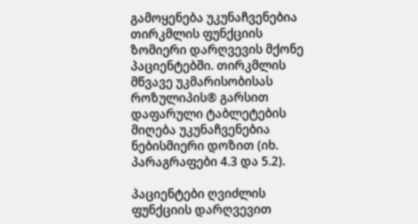გამოყენება უკუნაჩვენებია თირკმლის ფუნქციის ზომიერი დარღვევის მქონე პაციენტებში. თირკმლის მწვავე უკმარისობისას როზულიპის® გარსით დაფარული ტაბლეტების მიღება უკუნაჩვენებია ნებისმიერი დოზით (იხ. პარაგრაფები 4.3 და 5.2).

პაციენტები ღვიძლის ფუნქციის დარღვევით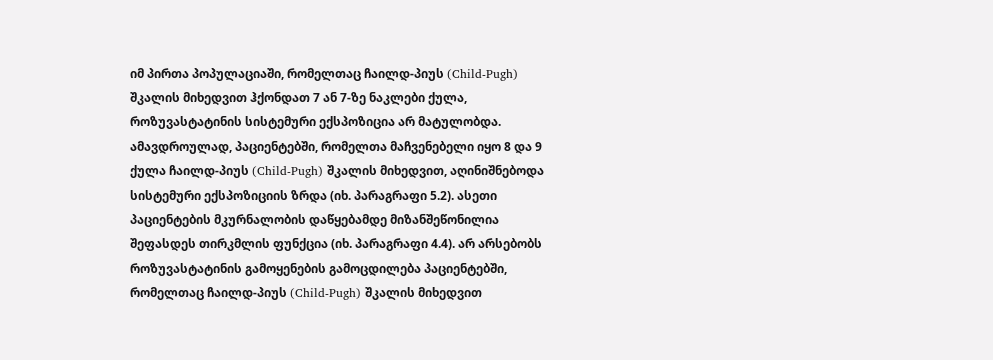იმ პირთა პოპულაციაში, რომელთაც ჩაილდ-პიუს (Child-Pugh) შკალის მიხედვით ჰქონდათ 7 ან 7-ზე ნაკლები ქულა, როზუვასტატინის სისტემური ექსპოზიცია არ მატულობდა. ამავდროულად, პაციენტებში, რომელთა მაჩვენებელი იყო 8 და 9 ქულა ჩაილდ-პიუს (Child-Pugh) შკალის მიხედვით, აღინიშნებოდა სისტემური ექსპოზიციის ზრდა (იხ. პარაგრაფი 5.2). ასეთი პაციენტების მკურნალობის დაწყებამდე მიზანშეწონილია შეფასდეს თირკმლის ფუნქცია (იხ. პარაგრაფი 4.4). არ არსებობს როზუვასტატინის გამოყენების გამოცდილება პაციენტებში, რომელთაც ჩაილდ-პიუს (Child-Pugh) შკალის მიხედვით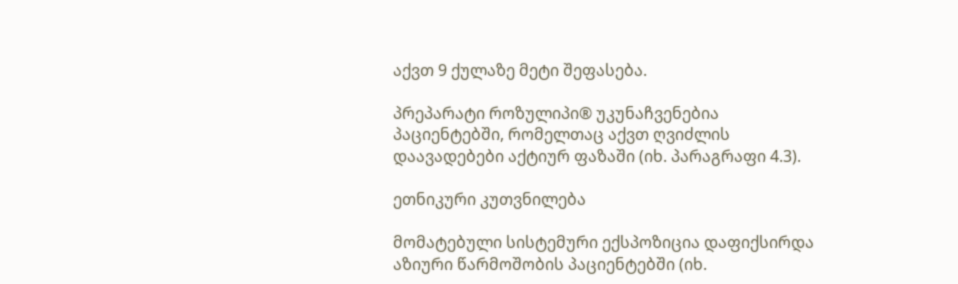აქვთ 9 ქულაზე მეტი შეფასება.

პრეპარატი როზულიპი® უკუნაჩვენებია პაციენტებში, რომელთაც აქვთ ღვიძლის დაავადებები აქტიურ ფაზაში (იხ. პარაგრაფი 4.3).

ეთნიკური კუთვნილება

მომატებული სისტემური ექსპოზიცია დაფიქსირდა აზიური წარმოშობის პაციენტებში (იხ.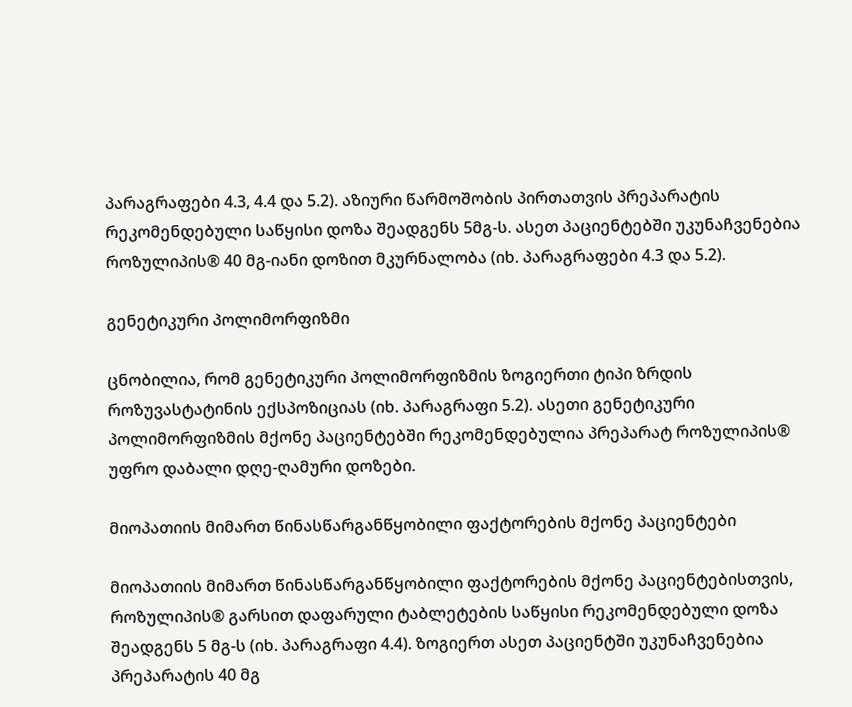პარაგრაფები 4.3, 4.4 და 5.2). აზიური წარმოშობის პირთათვის პრეპარატის რეკომენდებული საწყისი დოზა შეადგენს 5მგ-ს. ასეთ პაციენტებში უკუნაჩვენებია როზულიპის® 40 მგ-იანი დოზით მკურნალობა (იხ. პარაგრაფები 4.3 და 5.2).

გენეტიკური პოლიმორფიზმი

ცნობილია, რომ გენეტიკური პოლიმორფიზმის ზოგიერთი ტიპი ზრდის როზუვასტატინის ექსპოზიციას (იხ. პარაგრაფი 5.2). ასეთი გენეტიკური პოლიმორფიზმის მქონე პაციენტებში რეკომენდებულია პრეპარატ როზულიპის® უფრო დაბალი დღე-ღამური დოზები.

მიოპათიის მიმართ წინასწარგანწყობილი ფაქტორების მქონე პაციენტები

მიოპათიის მიმართ წინასწარგანწყობილი ფაქტორების მქონე პაციენტებისთვის, როზულიპის® გარსით დაფარული ტაბლეტების საწყისი რეკომენდებული დოზა შეადგენს 5 მგ-ს (იხ. პარაგრაფი 4.4). ზოგიერთ ასეთ პაციენტში უკუნაჩვენებია პრეპარატის 40 მგ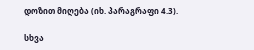დოზით მიღება (იხ. პარაგრაფი 4.3).

სხვა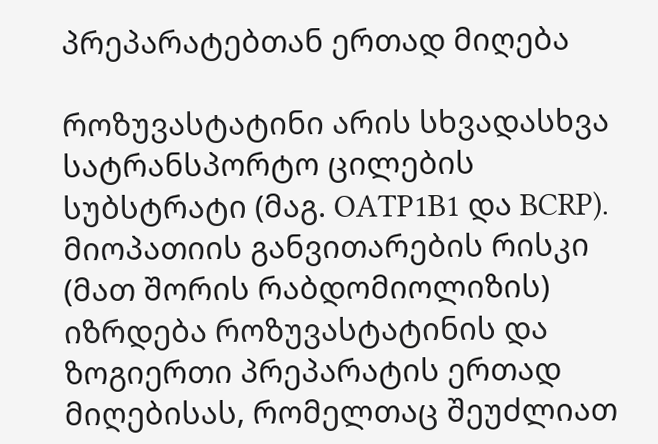პრეპარატებთან ერთად მიღება

როზუვასტატინი არის სხვადასხვა სატრანსპორტო ცილების სუბსტრატი (მაგ. OATP1B1 და BCRP). მიოპათიის განვითარების რისკი (მათ შორის რაბდომიოლიზის) იზრდება როზუვასტატინის და ზოგიერთი პრეპარატის ერთად მიღებისას, რომელთაც შეუძლიათ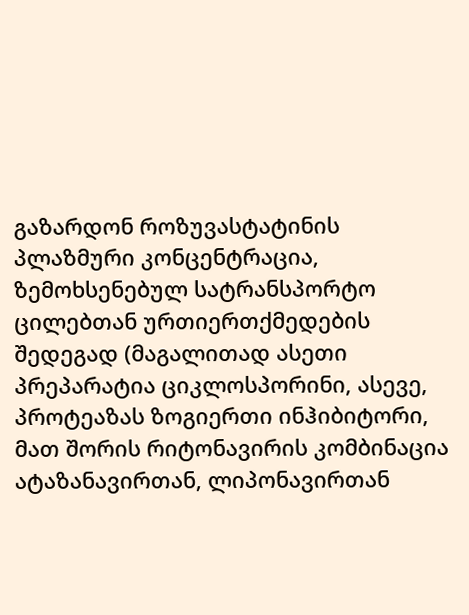გაზარდონ როზუვასტატინის პლაზმური კონცენტრაცია, ზემოხსენებულ სატრანსპორტო ცილებთან ურთიერთქმედების შედეგად (მაგალითად ასეთი პრეპარატია ციკლოსპორინი, ასევე, პროტეაზას ზოგიერთი ინჰიბიტორი, მათ შორის რიტონავირის კომბინაცია ატაზანავირთან, ლიპონავირთან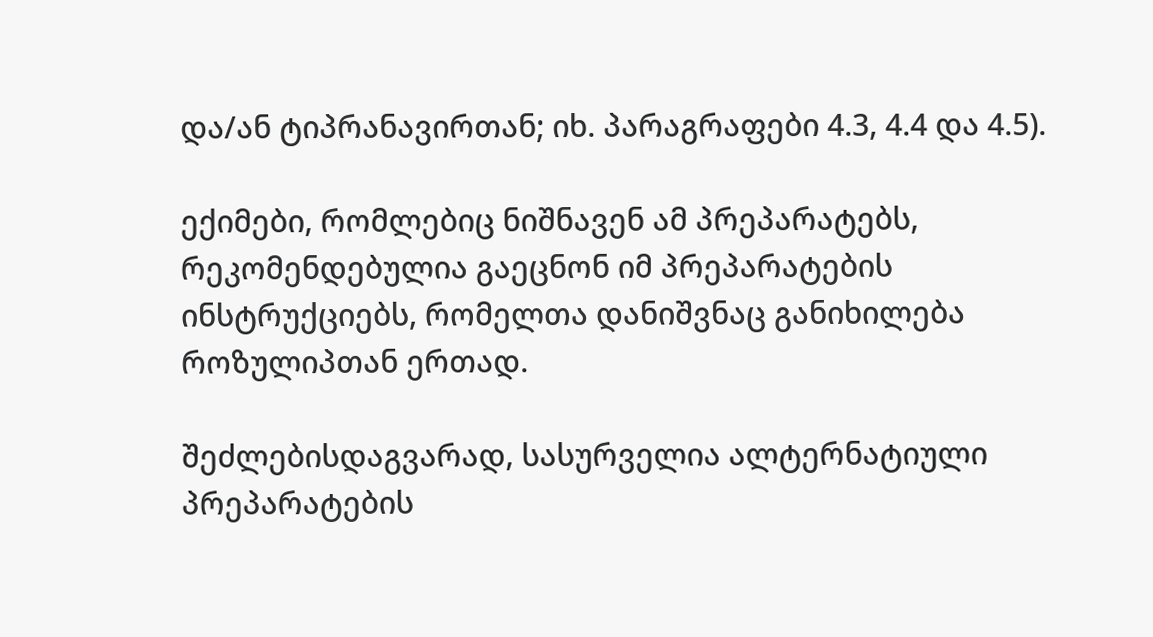და/ან ტიპრანავირთან; იხ. პარაგრაფები 4.3, 4.4 და 4.5).

ექიმები, რომლებიც ნიშნავენ ამ პრეპარატებს, რეკომენდებულია გაეცნონ იმ პრეპარატების ინსტრუქციებს, რომელთა დანიშვნაც განიხილება როზულიპთან ერთად.

შეძლებისდაგვარად, სასურველია ალტერნატიული პრეპარატების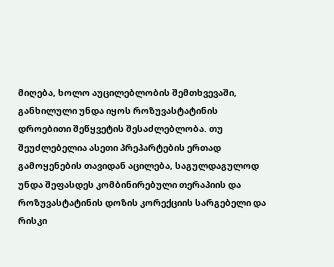მიღება, ხოლო აუცილებლობის შემთხვევაში, განხილული უნდა იყოს როზუვასტატინის დროებითი შეწყვეტის შესაძლებლობა. თუ შეუძლებელია ასეთი პრეპარტების ერთად გამოყენების თავიდან აცილება, საგულდაგულოდ უნდა შეფასდეს კომბინირებული თერაპიის და როზუვასტატინის დოზის კორექციის სარგებელი და რისკი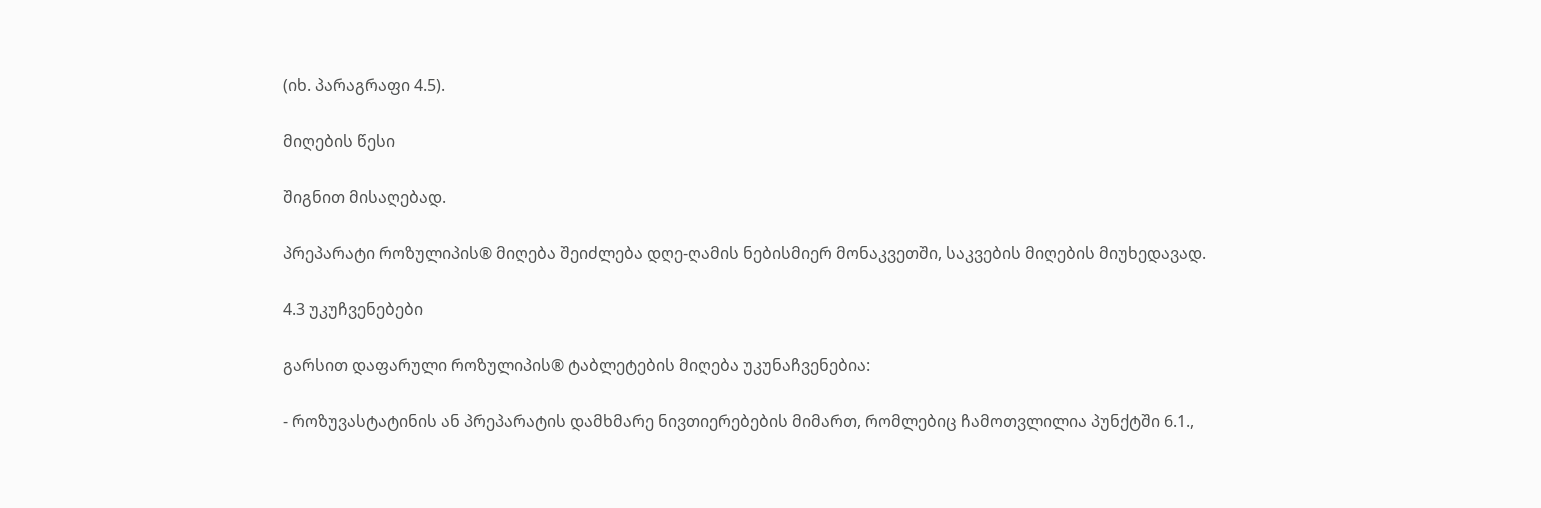(იხ. პარაგრაფი 4.5).

მიღების წესი

შიგნით მისაღებად.

პრეპარატი როზულიპის® მიღება შეიძლება დღე-ღამის ნებისმიერ მონაკვეთში, საკვების მიღების მიუხედავად.

4.3 უკუჩვენებები

გარსით დაფარული როზულიპის® ტაბლეტების მიღება უკუნაჩვენებია:

- როზუვასტატინის ან პრეპარატის დამხმარე ნივთიერებების მიმართ, რომლებიც ჩამოთვლილია პუნქტში 6.1.,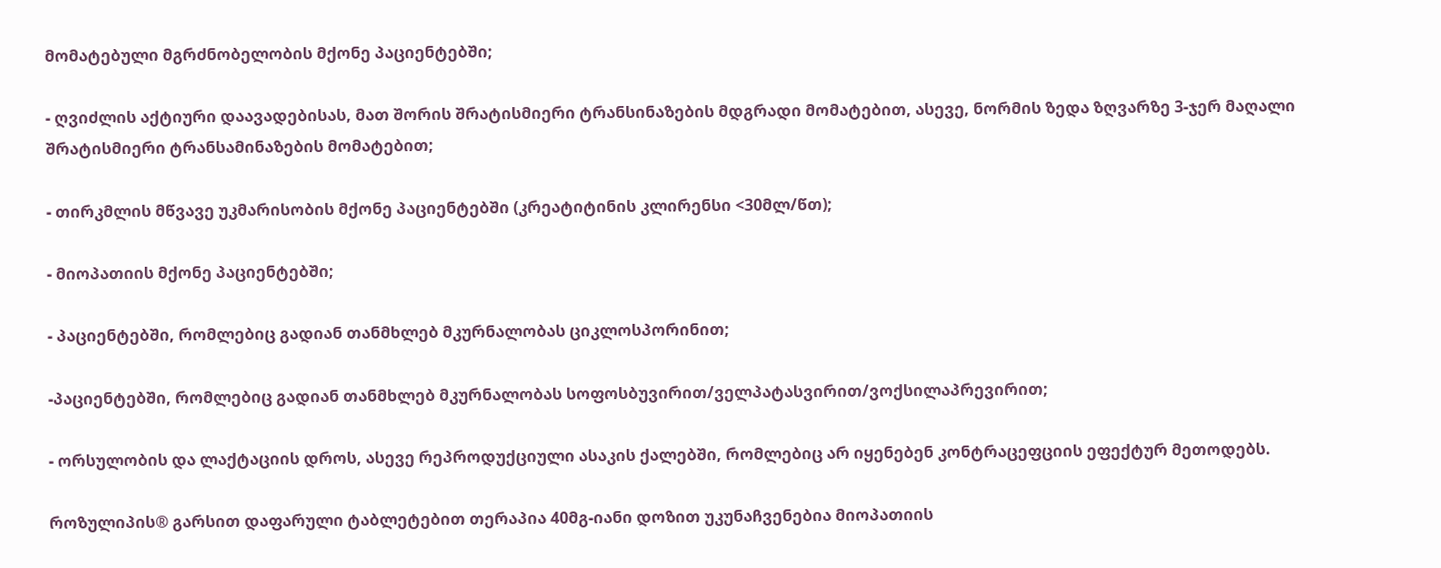მომატებული მგრძნობელობის მქონე პაციენტებში;

- ღვიძლის აქტიური დაავადებისას, მათ შორის შრატისმიერი ტრანსინაზების მდგრადი მომატებით, ასევე, ნორმის ზედა ზღვარზე 3-ჯერ მაღალი შრატისმიერი ტრანსამინაზების მომატებით;

- თირკმლის მწვავე უკმარისობის მქონე პაციენტებში (კრეატიტინის კლირენსი <30მლ/წთ);

- მიოპათიის მქონე პაციენტებში;

- პაციენტებში, რომლებიც გადიან თანმხლებ მკურნალობას ციკლოსპორინით;

-პაციენტებში, რომლებიც გადიან თანმხლებ მკურნალობას სოფოსბუვირით/ველპატასვირით/ვოქსილაპრევირით;

- ორსულობის და ლაქტაციის დროს, ასევე რეპროდუქციული ასაკის ქალებში, რომლებიც არ იყენებენ კონტრაცეფციის ეფექტურ მეთოდებს.

როზულიპის® გარსით დაფარული ტაბლეტებით თერაპია 40მგ-იანი დოზით უკუნაჩვენებია მიოპათიის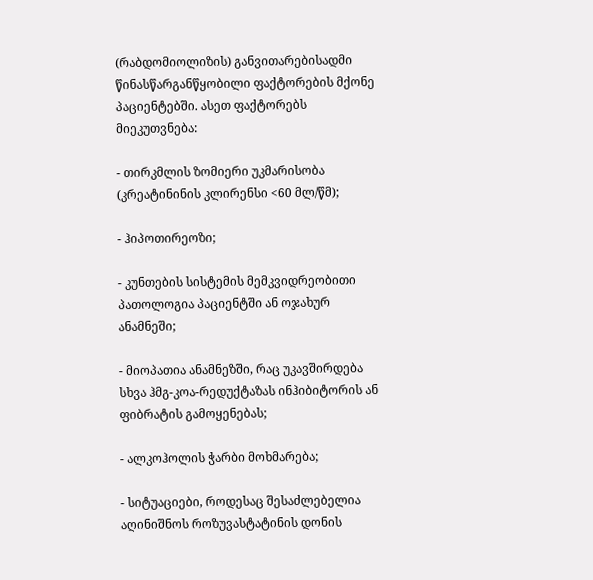(რაბდომიოლიზის) განვითარებისადმი წინასწარგანწყობილი ფაქტორების მქონე პაციენტებში. ასეთ ფაქტორებს მიეკუთვნება:

- თირკმლის ზომიერი უკმარისობა (კრეატინინის კლირენსი <60 მლ/წმ);

- ჰიპოთირეოზი;

- კუნთების სისტემის მემკვიდრეობითი პათოლოგია პაციენტში ან ოჯახურ ანამნეში;

- მიოპათია ანამნეზში, რაც უკავშირდება სხვა ჰმგ-კოა-რედუქტაზას ინჰიბიტორის ან ფიბრატის გამოყენებას;

- ალკოჰოლის ჭარბი მოხმარება;

- სიტუაციები, როდესაც შესაძლებელია აღინიშნოს როზუვასტატინის დონის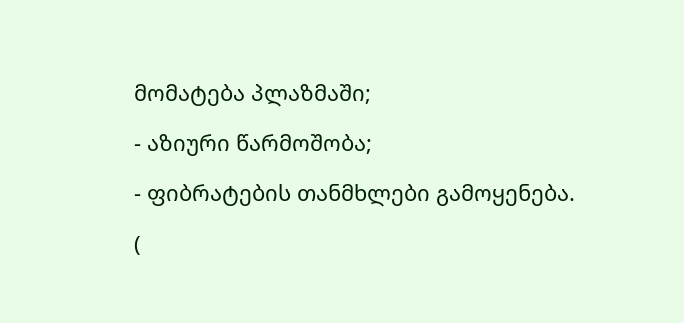მომატება პლაზმაში;

- აზიური წარმოშობა;

- ფიბრატების თანმხლები გამოყენება.

(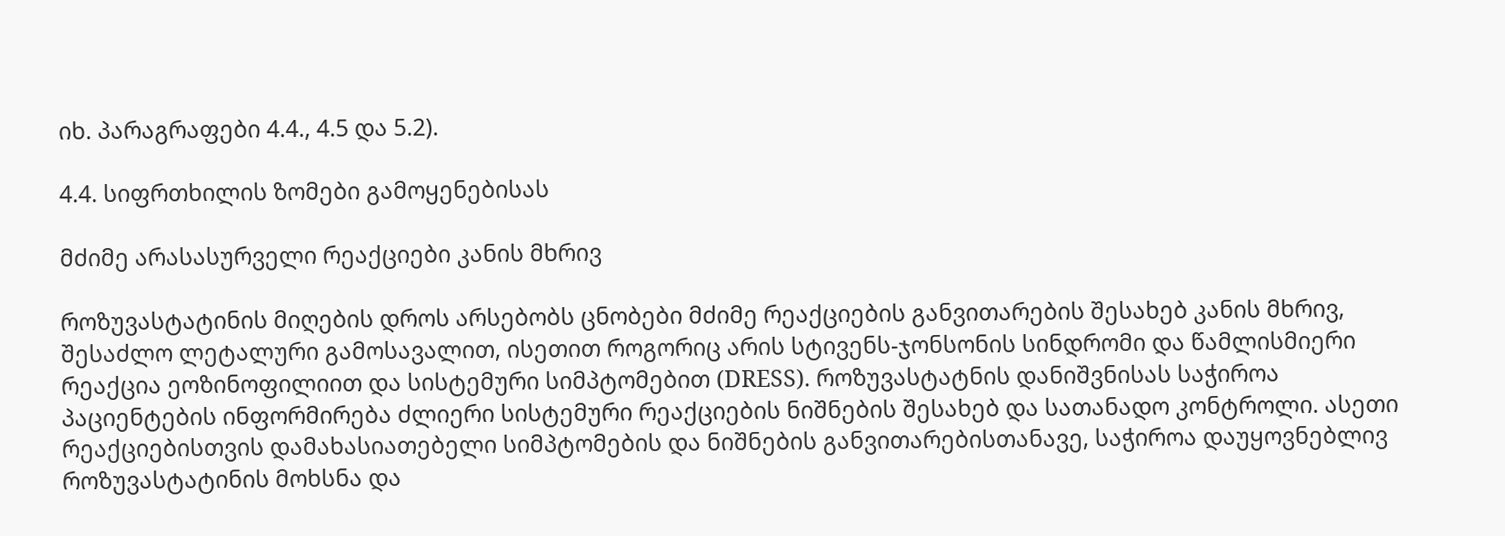იხ. პარაგრაფები 4.4., 4.5 და 5.2).

4.4. სიფრთხილის ზომები გამოყენებისას

მძიმე არასასურველი რეაქციები კანის მხრივ

როზუვასტატინის მიღების დროს არსებობს ცნობები მძიმე რეაქციების განვითარების შესახებ კანის მხრივ, შესაძლო ლეტალური გამოსავალით, ისეთით როგორიც არის სტივენს-ჯონსონის სინდრომი და წამლისმიერი რეაქცია ეოზინოფილიით და სისტემური სიმპტომებით (DRESS). როზუვასტატნის დანიშვნისას საჭიროა პაციენტების ინფორმირება ძლიერი სისტემური რეაქციების ნიშნების შესახებ და სათანადო კონტროლი. ასეთი რეაქციებისთვის დამახასიათებელი სიმპტომების და ნიშნების განვითარებისთანავე, საჭიროა დაუყოვნებლივ როზუვასტატინის მოხსნა და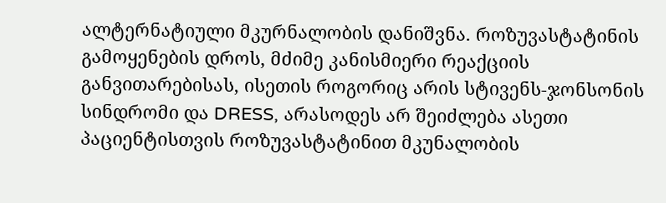ალტერნატიული მკურნალობის დანიშვნა. როზუვასტატინის გამოყენების დროს, მძიმე კანისმიერი რეაქციის განვითარებისას, ისეთის როგორიც არის სტივენს-ჯონსონის სინდრომი და DRESS, არასოდეს არ შეიძლება ასეთი პაციენტისთვის როზუვასტატინით მკუნალობის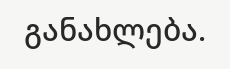განახლება.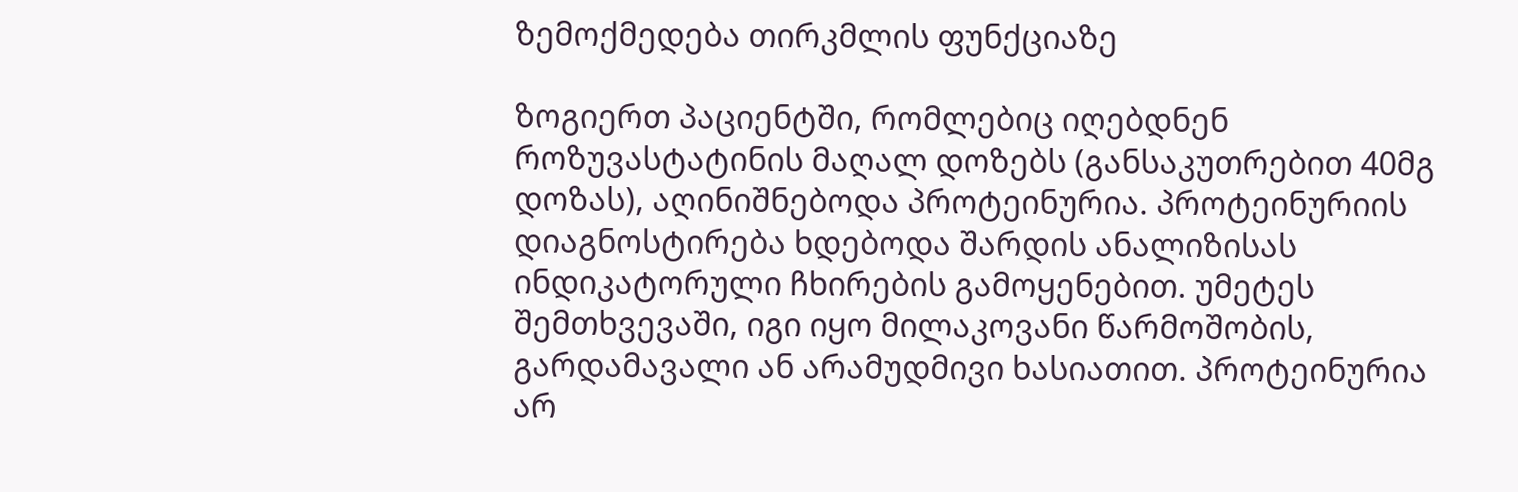ზემოქმედება თირკმლის ფუნქციაზე

ზოგიერთ პაციენტში, რომლებიც იღებდნენ როზუვასტატინის მაღალ დოზებს (განსაკუთრებით 40მგ დოზას), აღინიშნებოდა პროტეინურია. პროტეინურიის დიაგნოსტირება ხდებოდა შარდის ანალიზისას ინდიკატორული ჩხირების გამოყენებით. უმეტეს შემთხვევაში, იგი იყო მილაკოვანი წარმოშობის, გარდამავალი ან არამუდმივი ხასიათით. პროტეინურია არ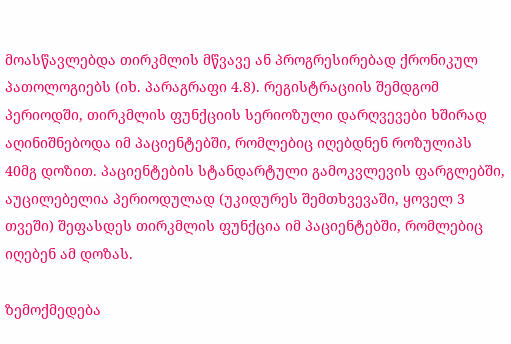მოასწავლებდა თირკმლის მწვავე ან პროგრესირებად ქრონიკულ პათოლოგიებს (იხ. პარაგრაფი 4.8). რეგისტრაციის შემდგომ პერიოდში, თირკმლის ფუნქციის სერიოზული დარღვევები ხშირად აღინიშნებოდა იმ პაციენტებში, რომლებიც იღებდნენ როზულიპს 40მგ დოზით. პაციენტების სტანდარტული გამოკვლევის ფარგლებში, აუცილებელია პერიოდულად (უკიდურეს შემთხვევაში, ყოველ 3 თვეში) შეფასდეს თირკმლის ფუნქცია იმ პაციენტებში, რომლებიც იღებენ ამ დოზას.

ზემოქმედება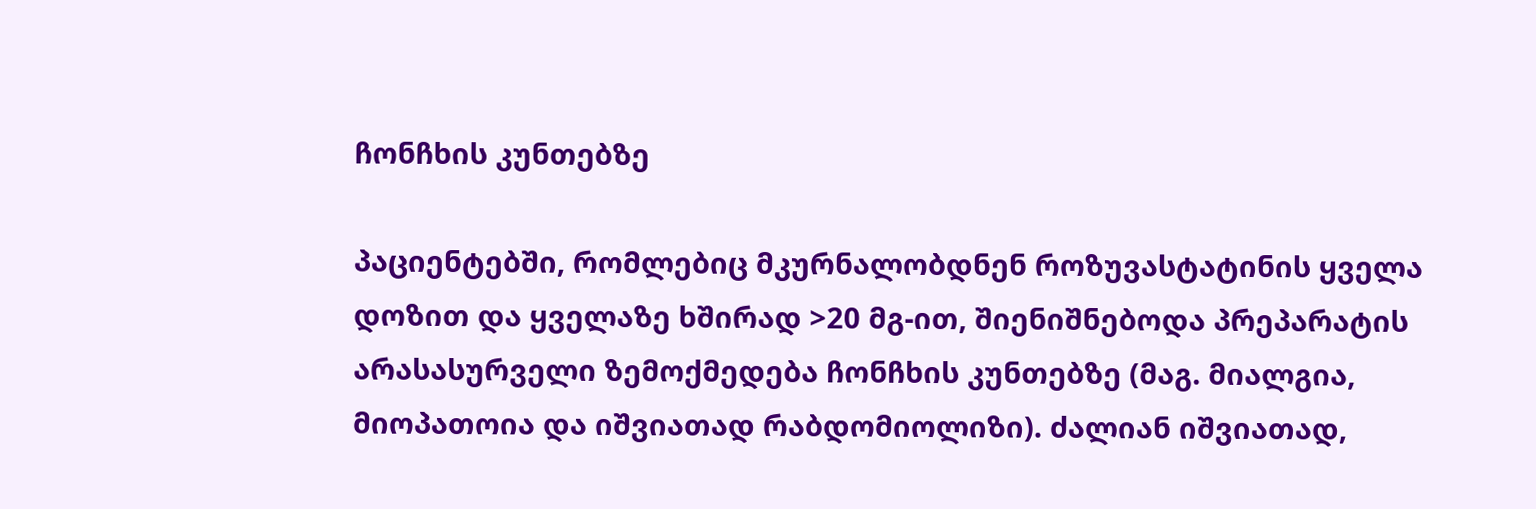ჩონჩხის კუნთებზე

პაციენტებში, რომლებიც მკურნალობდნენ როზუვასტატინის ყველა დოზით და ყველაზე ხშირად >20 მგ-ით, შიენიშნებოდა პრეპარატის არასასურველი ზემოქმედება ჩონჩხის კუნთებზე (მაგ. მიალგია, მიოპათოია და იშვიათად რაბდომიოლიზი). ძალიან იშვიათად,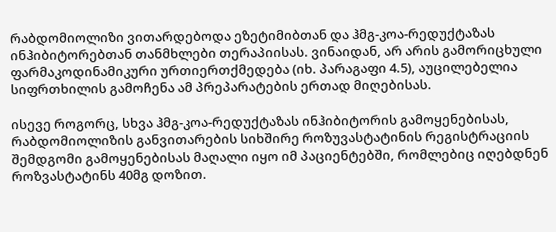რაბდომიოლიზი ვითარდებოდა ეზეტიმიბთან და ჰმგ-კოა-რედუქტაზას ინჰიბიტორებთან თანმხლები თერაპიისას. ვინაიდან, არ არის გამორიცხული ფარმაკოდინამიკური ურთიერთქმედება (იხ. პარაგაფი 4.5), აუცილებელია სიფრთხილის გამოჩენა ამ პრეპარატების ერთად მიღებისას.

ისევე როგორც, სხვა ჰმგ-კოა-რედუქტაზას ინჰიბიტორის გამოყენებისას, რაბდომიოლიზის განვითარების სიხშირე როზუვასტატინის რეგისტრაციის შემდგომი გამოყენებისას მაღალი იყო იმ პაციენტებში, რომლებიც იღებდნენ როზვასტატინს 40მგ დოზით.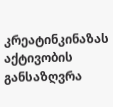კრეატინკინაზას აქტივობის განსაზღვრა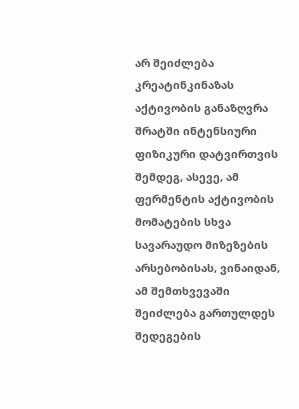არ შეიძლება კრეატინკინაზას აქტივობის განაზღვრა შრატში ინტენსიური ფიზიკური დატვირთვის შემდეგ, ასევე, ამ ფერმენტის აქტივობის მომატების სხვა სავარაუდო მიზეზების არსებობისას, ვინაიდან, ამ შემთხვევაში შეიძლება გართულდეს შედეგების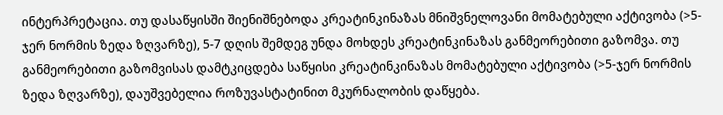ინტერპრეტაცია. თუ დასაწყისში შიენიშნებოდა კრეატინკინაზას მნიშვნელოვანი მომატებული აქტივობა (>5-ჯერ ნორმის ზედა ზღვარზე), 5-7 დღის შემდეგ უნდა მოხდეს კრეატინკინაზას განმეორებითი გაზომვა. თუ განმეორებითი გაზომვისას დამტკიცდება საწყისი კრეატინკინაზას მომატებული აქტივობა (>5-ჯერ ნორმის ზედა ზღვარზე), დაუშვებელია როზუვასტატინით მკურნალობის დაწყება.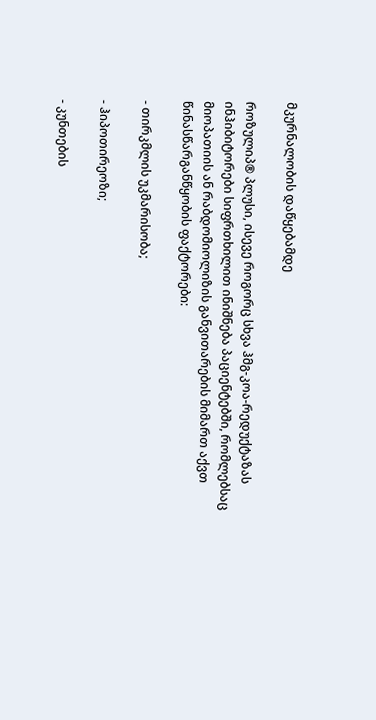მკურნალობის დაწყებამდე

როზულიპ® პლუსი, ისევე როგორც სხვა ჰმგ-კოა-რედუქტაზას ინჰიბიტორები სიფრთხილით ინიშნება პაციენტებში, რომლებსაც მიოპათიის ან რაბდომიოლიზის განვითარების მიმართ აქვთ წინასწარგანწყობის ფაქტორები:

- თირკმლის უკმარისობა;

- ჰიპოთირეოზი;

- კუნთების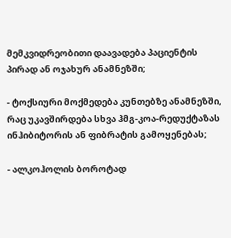მემკვიდრეობითი დაავადება პაციენტის პირად ან ოჯახურ ანამნეზში;

- ტოქსიური მოქმედება კუნთებზე ანამნეზში, რაც უკავშირდება სხვა ჰმგ-კოა-რედუქტაზას ინჰიბიტორის ან ფიბრატის გამოყენებას;

- ალკოჰოლის ბოროტად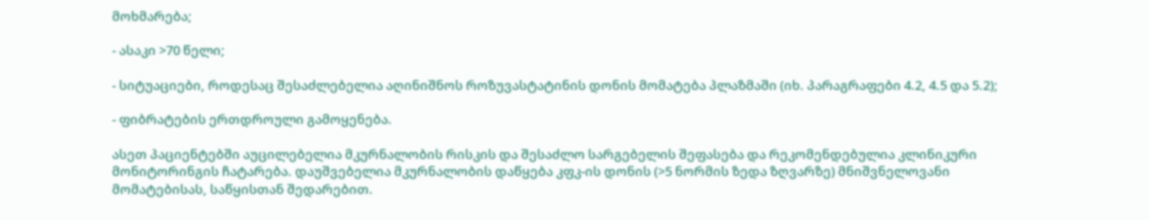მოხმარება;

- ასაკი >70 წელი;

- სიტუაციები, როდესაც შესაძლებელია აღინიშნოს როზუვასტატინის დონის მომატება პლაზმაში (იხ. პარაგრაფები 4.2, 4.5 და 5.2);

- ფიბრატების ერთდროული გამოყენება.

ასეთ პაციენტებში აუცილებელია მკურნალობის რისკის და შესაძლო სარგებელის შეფასება და რეკომენდებულია კლინიკური მონიტორინგის ჩატარება. დაუშვებელია მკურნალობის დაწყება კფკ-ის დონის (>5 ნორმის ზედა ზღვარზე) მნიშვნელოვანი მომატებისას, საწყისთან შედარებით.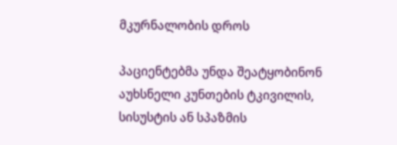მკურნალობის დროს

პაციენტებმა უნდა შეატყობინონ აუხსნელი კუნთების ტკივილის, სისუსტის ან სპაზმის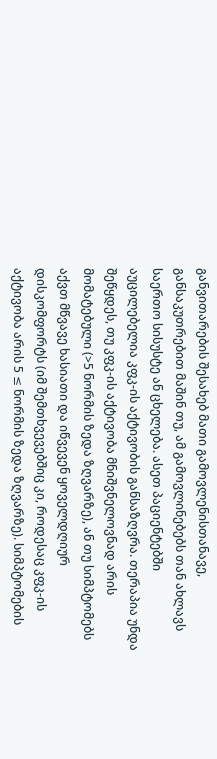განვითარების შესახებ მათი გამოვლენისთანავე, განსაკუთრებით მაშინ თუ, ამ გამოვლინებებს თან ახლავს საერთო სისუსტე ან ცხელება. ასეთ პაციენტებში აუცილებელია კფკ-ის აქტივობის განსაზღვრა. თერაპია უნდა შეწყდეს, თუ კფკ-ის აქტივობა მნიშვნელოვნად არის მომატებული (>5 ნორმის ზედა ზღვარზე), ან თუ სიმპტომებს აქვთ მწვავე ხასიათი და იწვევენ ყოველდღიურ დისკომფორტს (იმ შემთხვევებშიც კი, როდესაც კფკ-ის აქტივობა არის 5 ≤ ნორმის ზედა ზღვარზე). სიმპტომების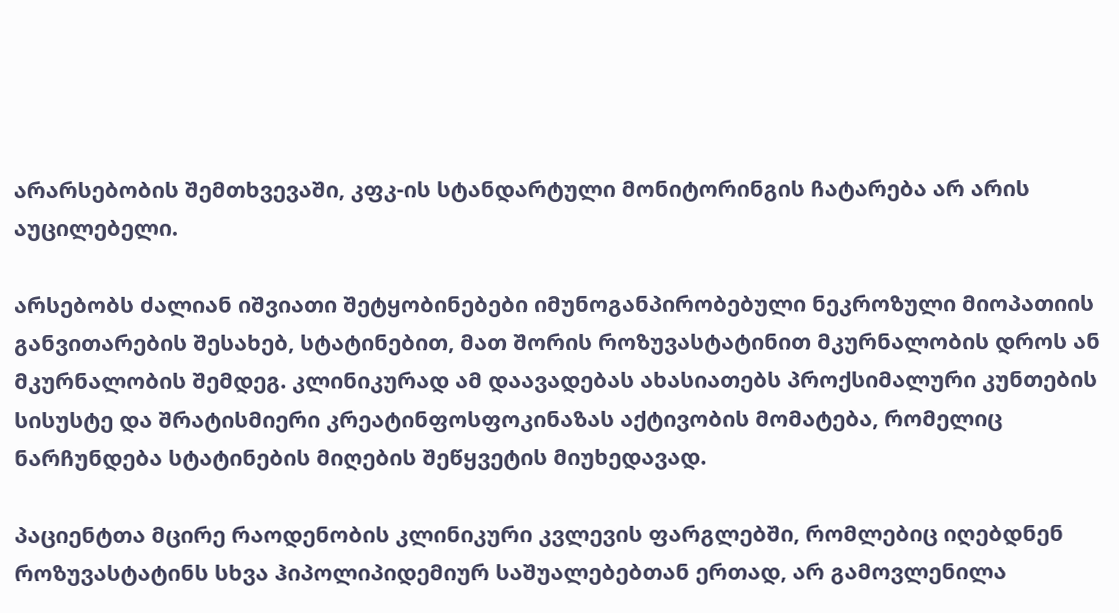არარსებობის შემთხვევაში, კფკ-ის სტანდარტული მონიტორინგის ჩატარება არ არის აუცილებელი.

არსებობს ძალიან იშვიათი შეტყობინებები იმუნოგანპირობებული ნეკროზული მიოპათიის განვითარების შესახებ, სტატინებით, მათ შორის როზუვასტატინით მკურნალობის დროს ან მკურნალობის შემდეგ. კლინიკურად ამ დაავადებას ახასიათებს პროქსიმალური კუნთების სისუსტე და შრატისმიერი კრეატინფოსფოკინაზას აქტივობის მომატება, რომელიც ნარჩუნდება სტატინების მიღების შეწყვეტის მიუხედავად.

პაციენტთა მცირე რაოდენობის კლინიკური კვლევის ფარგლებში, რომლებიც იღებდნენ როზუვასტატინს სხვა ჰიპოლიპიდემიურ საშუალებებთან ერთად, არ გამოვლენილა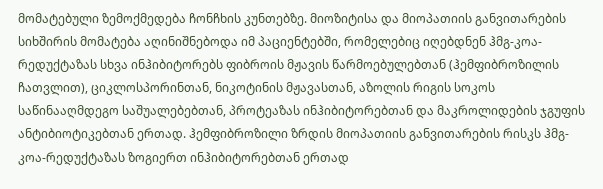მომატებული ზემოქმედება ჩონჩხის კუნთებზე. მიოზიტისა და მიოპათიის განვითარების სიხშირის მომატება აღინიშნებოდა იმ პაციენტებში, რომელებიც იღებდნენ ჰმგ-კოა-რედუქტაზას სხვა ინჰიბიტორებს ფიბროის მჟავის წარმოებულებთან (ჰემფიბროზილის ჩათვლით), ციკლოსპორინთან, ნიკოტინის მჟავასთან, აზოლის რიგის სოკოს საწინააღმდეგო საშუალებებთან, პროტეაზას ინჰიბიტორებთან და მაკროლიდების ჯგუფის ანტიბიოტიკებთან ერთად. ჰემფიბროზილი ზრდის მიოპათიის განვითარების რისკს ჰმგ-კოა-რედუქტაზას ზოგიერთ ინჰიბიტორებთან ერთად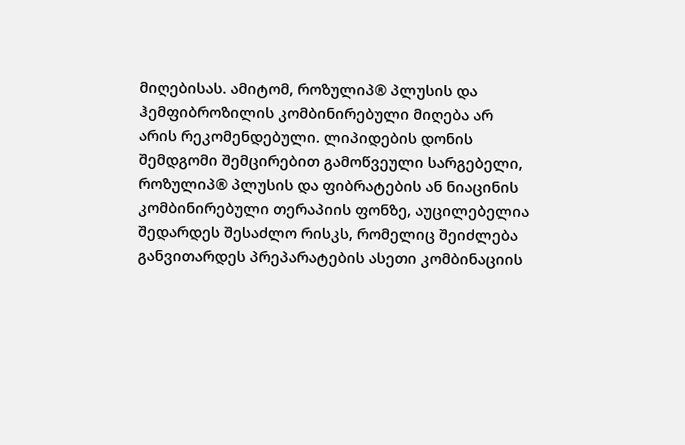მიღებისას. ამიტომ, როზულიპ® პლუსის და ჰემფიბროზილის კომბინირებული მიღება არ არის რეკომენდებული. ლიპიდების დონის შემდგომი შემცირებით გამოწვეული სარგებელი, როზულიპ® პლუსის და ფიბრატების ან ნიაცინის კომბინირებული თერაპიის ფონზე, აუცილებელია შედარდეს შესაძლო რისკს, რომელიც შეიძლება განვითარდეს პრეპარატების ასეთი კომბინაციის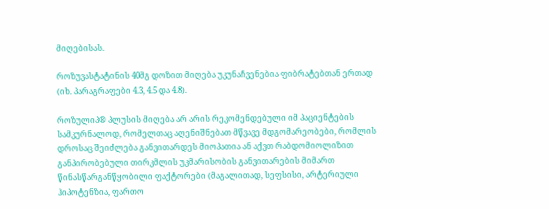მიღებისას.

როზუვასტატინის 40მგ დოზით მიღება უკუნაჩვენებია ფიბრატებთან ერთად (იხ. პარაგრაფები 4.3, 4.5 და 4.8).

როზულიპ® პლუსის მიღება არ არის რეკომენდებული იმ პაციენტების სამკურნალოდ, რომელთაც აღენიშნებათ მწვავე მდგომარეობები, რომლის დროსაც შეიძლება განვითარდეს მიოპათია ან აქვთ რაბდომიოლიზით განპირობებული თირკმლის უკმარისობის განვითარების მიმართ წინასწარგანწყობილი ფაქტორები (მაგალითად, სეფსისი, არტერიული ჰიპოტენზია, ფართო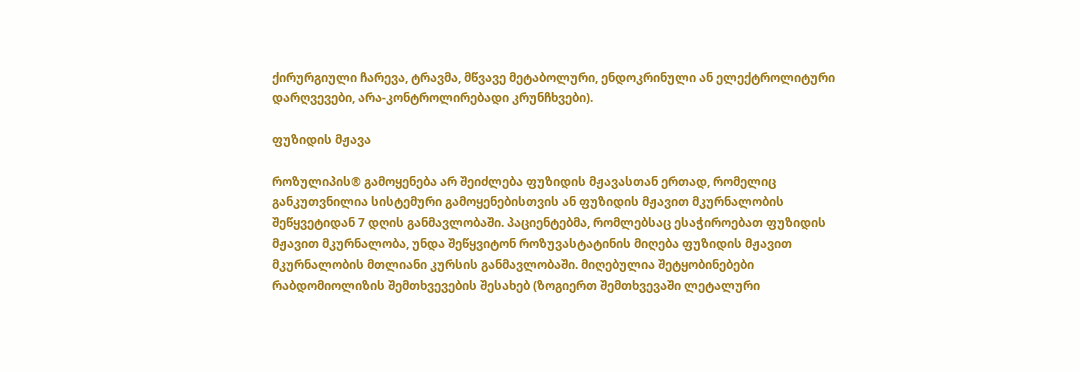ქირურგიული ჩარევა, ტრავმა, მწვავე მეტაბოლური, ენდოკრინული ან ელექტროლიტური დარღვევები, არა-კონტროლირებადი კრუნჩხვები).

ფუზიდის მჟავა

როზულიპის® გამოყენება არ შეიძლება ფუზიდის მჟავასთან ერთად, რომელიც განკუთვნილია სისტემური გამოყენებისთვის ან ფუზიდის მჟავით მკურნალობის შეწყვეტიდან 7 დღის განმავლობაში. პაციენტებმა, რომლებსაც ესაჭიროებათ ფუზიდის მჟავით მკურნალობა, უნდა შეწყვიტონ როზუვასტატინის მიღება ფუზიდის მჟავით მკურნალობის მთლიანი კურსის განმავლობაში. მიღებულია შეტყობინებები რაბდომიოლიზის შემთხვევების შესახებ (ზოგიერთ შემთხვევაში ლეტალური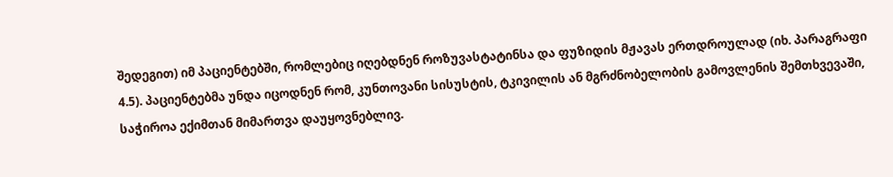შედეგით) იმ პაციენტებში, რომლებიც იღებდნენ როზუვასტატინსა და ფუზიდის მჟავას ერთდროულად (იხ. პარაგრაფი 4.5). პაციენტებმა უნდა იცოდნენ რომ, კუნთოვანი სისუსტის, ტკივილის ან მგრძნობელობის გამოვლენის შემთხვევაში, საჭიროა ექიმთან მიმართვა დაუყოვნებლივ.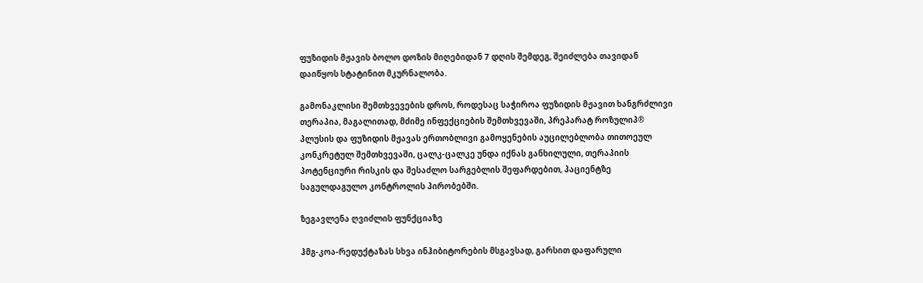ფუზიდის მჟავის ბოლო დოზის მიღებიდან 7 დღის შემდეგ, შეიძლება თავიდან დაიწყოს სტატინით მკურნალობა.

გამონაკლისი შემთხვევების დროს, როდესაც საჭიროა ფუზიდის მჟავით ხანგრძლივი თერაპია, მაგალითად, მძიმე ინფექციების შემთხვევაში, პრეპარატ როზულიპ® პლუსის და ფუზიდის მჟავას ერთობლივი გამოყენების აუცილებლობა თითოეულ კონკრეტულ შემთხვევაში, ცალკ-ცალკე უნდა იქნას განხილული, თერაპიის პოტენციური რისკის და შესაძლო სარგებლის შეფარდებით, პაციენტზე საგულდაგულო კონტროლის პირობებში.

ზეგავლენა ღვიძლის ფუნქციაზე

ჰმგ-კოა-რედუქტაზას სხვა ინჰიბიტორების მსგავსად, გარსით დაფარული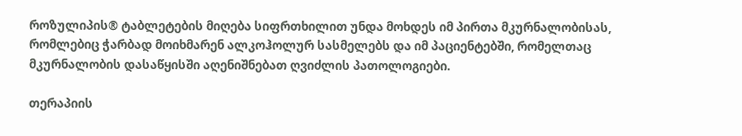როზულიპის® ტაბლეტების მიღება სიფრთხილით უნდა მოხდეს იმ პირთა მკურნალობისას, რომლებიც ჭარბად მოიხმარენ ალკოჰოლურ სასმელებს და იმ პაციენტებში, რომელთაც მკურნალობის დასაწყისში აღენიშნებათ ღვიძლის პათოლოგიები.

თერაპიის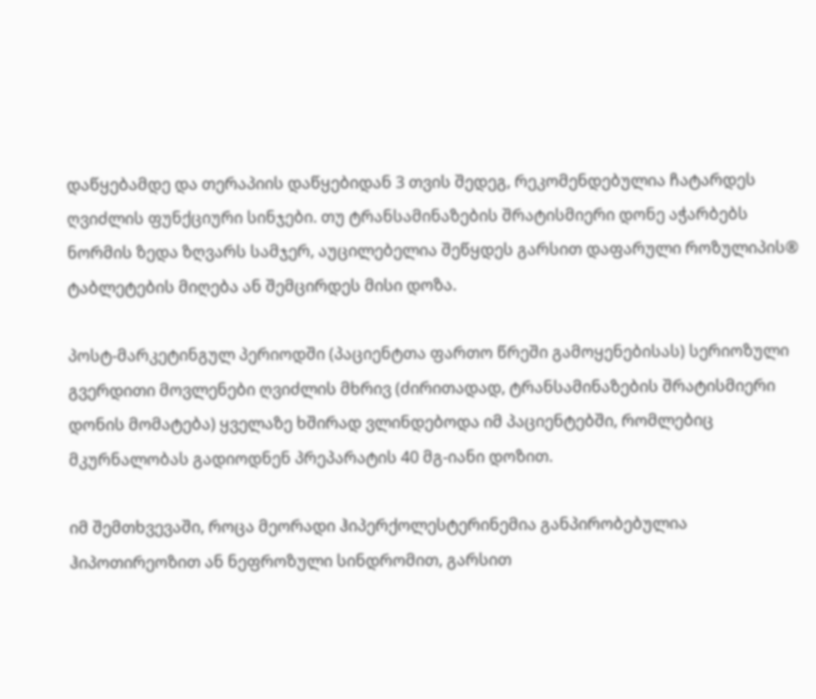დაწყებამდე და თერაპიის დაწყებიდან 3 თვის შედეგ, რეკომენდებულია ჩატარდეს ღვიძლის ფუნქციური სინჯები. თუ ტრანსამინაზების შრატისმიერი დონე აჭარბებს ნორმის ზედა ზღვარს სამჯერ, აუცილებელია შეწყდეს გარსით დაფარული როზულიპის® ტაბლეტების მიღება ან შემცირდეს მისი დოზა.

პოსტ-მარკეტინგულ პერიოდში (პაციენტთა ფართო წრეში გამოყენებისას) სერიოზული გვერდითი მოვლენები ღვიძლის მხრივ (ძირითადად, ტრანსამინაზების შრატისმიერი დონის მომატება) ყველაზე ხშირად ვლინდებოდა იმ პაციენტებში, რომლებიც მკურნალობას გადიოდნენ პრეპარატის 40 მგ-იანი დოზით.

იმ შემთხვევაში, როცა მეორადი ჰიპერქოლესტერინემია განპირობებულია ჰიპოთირეოზით ან ნეფროზული სინდრომით, გარსით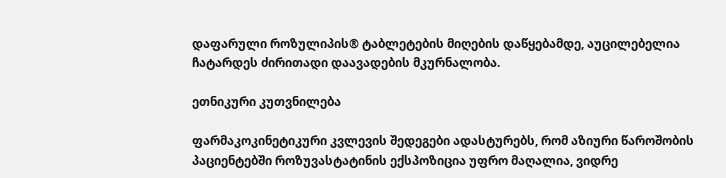დაფარული როზულიპის® ტაბლეტების მიღების დაწყებამდე, აუცილებელია ჩატარდეს ძირითადი დაავადების მკურნალობა.

ეთნიკური კუთვნილება

ფარმაკოკინეტიკური კვლევის შედეგები ადასტურებს, რომ აზიური წაროშობის პაციენტებში როზუვასტატინის ექსპოზიცია უფრო მაღალია, ვიდრე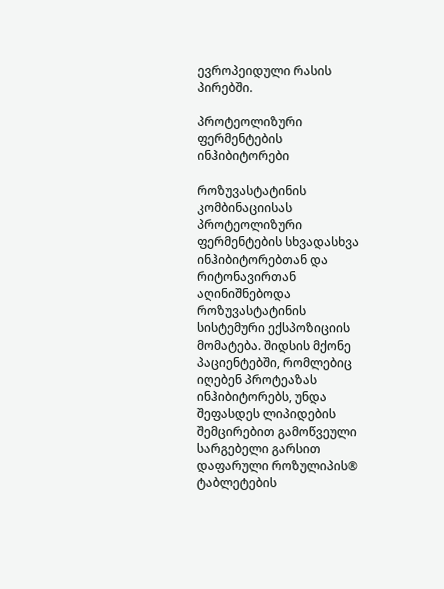ევროპეიდული რასის პირებში.

პროტეოლიზური ფერმენტების ინჰიბიტორები

როზუვასტატინის კომბინაციისას პროტეოლიზური ფერმენტების სხვადასხვა ინჰიბიტორებთან და რიტონავირთან აღინიშნებოდა როზუვასტატინის სისტემური ექსპოზიციის მომატება. შიდსის მქონე პაციენტებში, რომლებიც იღებენ პროტეაზას ინჰიბიტორებს, უნდა შეფასდეს ლიპიდების შემცირებით გამოწვეული სარგებელი გარსით დაფარული როზულიპის® ტაბლეტების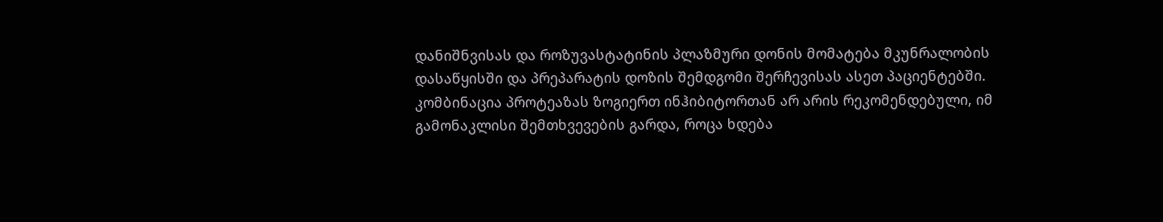დანიშნვისას და როზუვასტატინის პლაზმური დონის მომატება მკუნრალობის დასაწყისში და პრეპარატის დოზის შემდგომი შერჩევისას ასეთ პაციენტებში. კომბინაცია პროტეაზას ზოგიერთ ინჰიბიტორთან არ არის რეკომენდებული, იმ გამონაკლისი შემთხვევების გარდა, როცა ხდება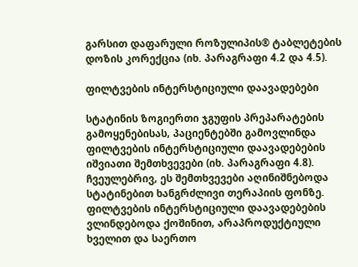გარსით დაფარული როზულიპის® ტაბლეტების დოზის კორექცია (იხ. პარაგრაფი 4.2 და 4.5).

ფილტვების ინტერსტიციული დაავადებები

სტატინის ზოგიერთი ჯგუფის პრეპარატების გამოყენებისას, პაციენტებში გამოვლინდა ფილტვების ინტერსტიციული დაავადებების იშვიათი შემთხვევები (იხ. პარაგრაფი 4.8). ჩვეულებრივ, ეს შემთხვევები აღინიშნებოდა სტატინებით ხანგრძლივი თერაპიის ფონზე. ფილტვების ინტერსტიციული დაავადებების ვლინდებოდა ქოშინით, არაპროდუქტიული ხველით და საერთო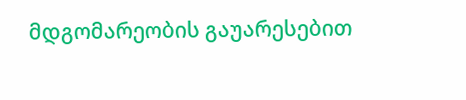მდგომარეობის გაუარესებით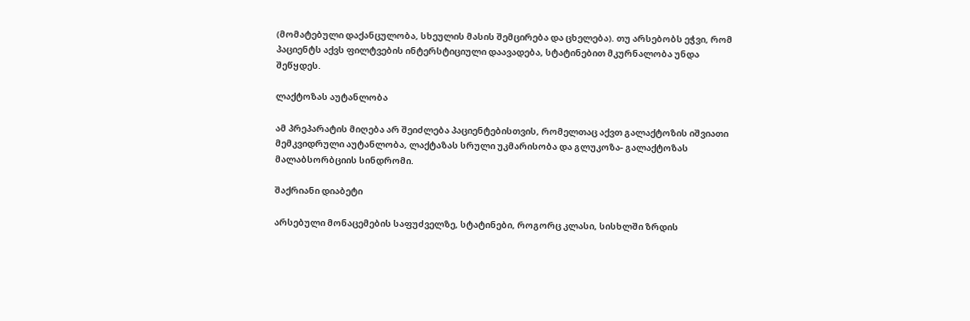(მომატებული დაქანცულობა, სხეულის მასის შემცირება და ცხელება). თუ არსებობს ეჭვი, რომ პაციენტს აქვს ფილტვების ინტერსტიციული დაავადება, სტატინებით მკურნალობა უნდა შეწყდეს.

ლაქტოზას აუტანლობა

ამ პრეპარატის მიღება არ შეიძლება პაციენტებისთვის, რომელთაც აქვთ გალაქტოზის იშვიათი მემკვიდრული აუტანლობა, ლაქტაზას სრული უკმარისობა და გლუკოზა- გალაქტოზას მალაბსორბციის სინდრომი.

შაქრიანი დიაბეტი

არსებული მონაცემების საფუძველზე, სტატინები, როგორც კლასი, სისხლში ზრდის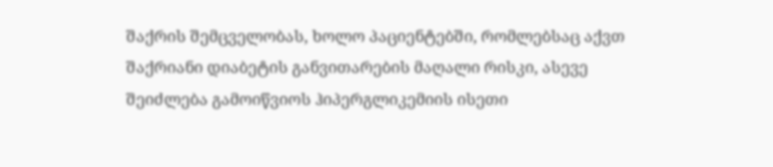შაქრის შემცველობას, ხოლო პაციენტებში, რომლებსაც აქვთ შაქრიანი დიაბეტის განვითარების მაღალი რისკი, ასევე შეიძლება გამოიწვიოს ჰიპერგლიკემიის ისეთი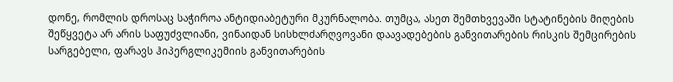დონე, რომლის დროსაც საჭიროა ანტიდიაბეტური მკურნალობა. თუმცა, ასეთ შემთხვევაში სტატინების მიღების შეწყვეტა არ არის საფუძვლიანი, ვინაიდან სისხლძარღვოვანი დაავადებების განვითარების რისკის შემცირების სარგებელი, ფარავს ჰიპერგლიკემიის განვითარების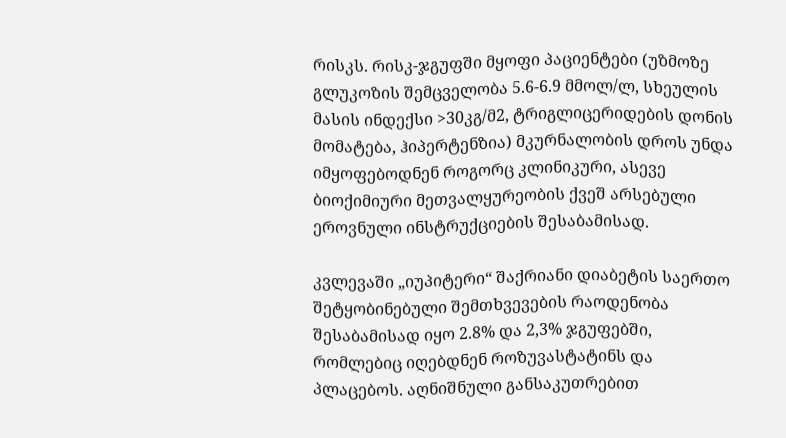რისკს. რისკ-ჯგუფში მყოფი პაციენტები (უზმოზე გლუკოზის შემცველობა 5.6-6.9 მმოლ/ლ, სხეულის მასის ინდექსი >30კგ/მ2, ტრიგლიცერიდების დონის მომატება, ჰიპერტენზია) მკურნალობის დროს უნდა იმყოფებოდნენ როგორც კლინიკური, ასევე ბიოქიმიური მეთვალყურეობის ქვეშ არსებული ეროვნული ინსტრუქციების შესაბამისად.

კვლევაში „იუპიტერი“ შაქრიანი დიაბეტის საერთო შეტყობინებული შემთხვევების რაოდენობა შესაბამისად იყო 2.8% და 2,3% ჯგუფებში, რომლებიც იღებდნენ როზუვასტატინს და პლაცებოს. აღნიშნული განსაკუთრებით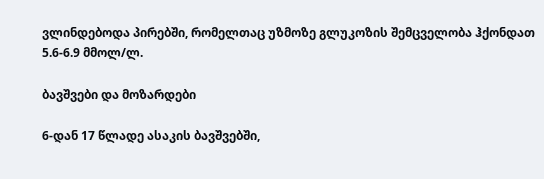ვლინდებოდა პირებში, რომელთაც უზმოზე გლუკოზის შემცველობა ჰქონდათ 5.6-6.9 მმოლ/ლ.

ბავშვები და მოზარდები

6-დან 17 წლადე ასაკის ბავშვებში,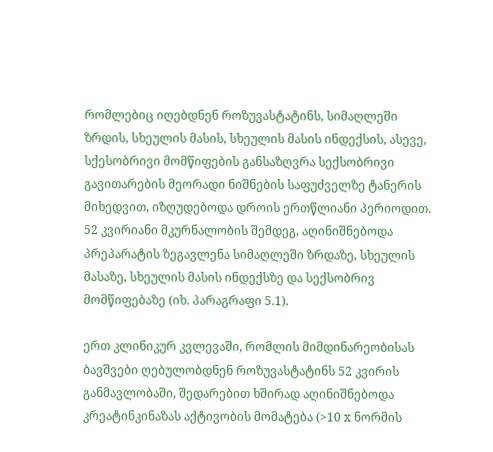რომლებიც იღებდნენ როზუვასტატინს, სიმაღლეში ზრდის, სხეულის მასის, სხეულის მასის ინდექსის, ასევე, სქესობრივი მომწიფების განსაზღვრა სექსობრივი გავითარების მეორადი ნიშნების საფუძველზე ტანერის მიხედვით, იზღუდებოდა დროის ერთწლიანი პერიოდით. 52 კვირიანი მკურნალობის შემდეგ, აღინიშნებოდა პრეპარატის ზეგავლენა სიმაღლეში ზრდაზე, სხეულის მასაზე, სხეულის მასის ინდექსზე და სექსობრივ მომწიფებაზე (იხ. პარაგრაფი 5.1).

ერთ კლინიკურ კვლევაში, რომლის მიმდინარეობისას ბავშვები ღებულობდნენ როზუვასტატინს 52 კვირის განმავლობაში, შედარებით ხშირად აღინიშნებოდა კრეატინკინაზას აქტივობის მომატება (>10 x ნორმის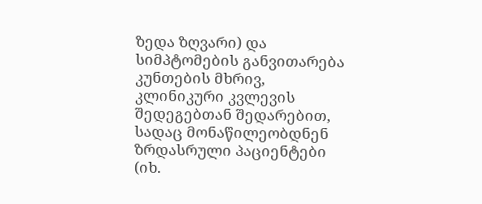ზედა ზღვარი) და სიმპტომების განვითარება კუნთების მხრივ, კლინიკური კვლევის შედეგებთან შედარებით, სადაც მონაწილეობდნენ ზრდასრული პაციენტები (იხ.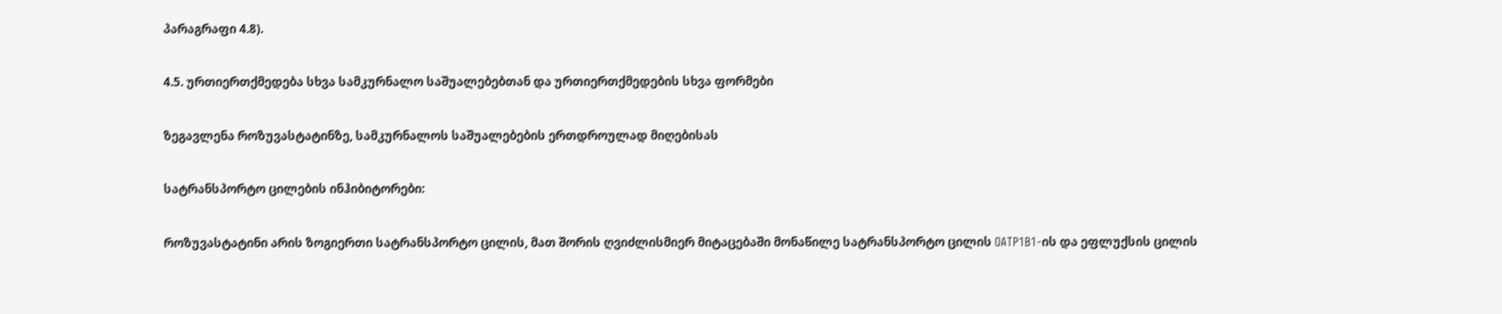პარაგრაფი 4.8).

4.5. ურთიერთქმედება სხვა სამკურნალო საშუალებებთან და ურთიერთქმედების სხვა ფორმები

ზეგავლენა როზუვასტატინზე, სამკურნალოს საშუალებების ერთდროულად მიღებისას

სატრანსპორტო ცილების ინჰიბიტორები:

როზუვასტატინი არის ზოგიერთი სატრანსპორტო ცილის, მათ შორის ღვიძლისმიერ მიტაცებაში მონაწილე სატრანსპორტო ცილის OATP1B1-ის და ეფლუქსის ცილის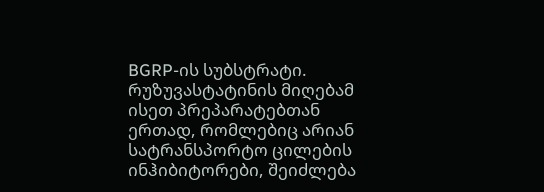BGRP-ის სუბსტრატი. რუზუვასტატინის მიღებამ ისეთ პრეპარატებთან ერთად, რომლებიც არიან სატრანსპორტო ცილების ინჰიბიტორები, შეიძლება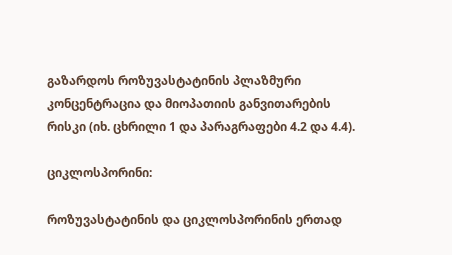გაზარდოს როზუვასტატინის პლაზმური კონცენტრაცია და მიოპათიის განვითარების რისკი (იხ. ცხრილი 1 და პარაგრაფები 4.2 და 4.4).

ციკლოსპორინი:

როზუვასტატინის და ციკლოსპორინის ერთად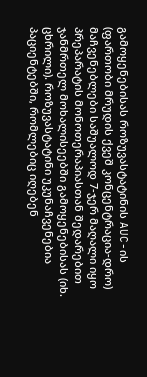გამოყენებისას როზუვასტატინის AUC-ის (ფართობი მრუდის ქვეშ კონცენტრაცია-დრო) მაჩვენებლები საშუალოდ 7-ჯერ მაღალი იყო პრეპარატის მონოთერაპიასთან შედარებით ჯანმრთელ მოხალისეებში გამოყენებისას (იხ. ცხრილი). როზუვასტატინი უკუნაჩვენებია პაციენტებში, რომლებიც იღებენ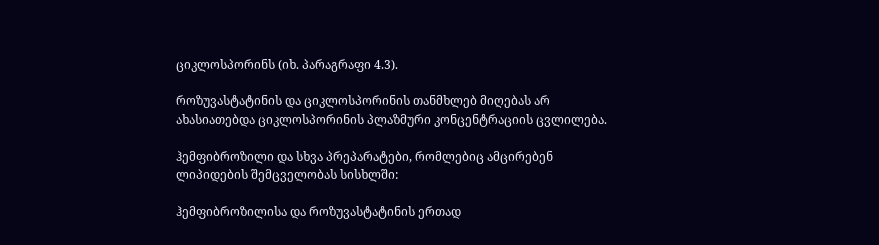ციკლოსპორინს (იხ. პარაგრაფი 4.3).

როზუვასტატინის და ციკლოსპორინის თანმხლებ მიღებას არ ახასიათებდა ციკლოსპორინის პლაზმური კონცენტრაციის ცვლილება.

ჰემფიბროზილი და სხვა პრეპარატები, რომლებიც ამცირებენ ლიპიდების შემცველობას სისხლში:

ჰემფიბროზილისა და როზუვასტატინის ერთად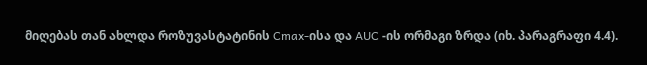მიღებას თან ახლდა როზუვასტატინის Cmax-ისა და AUC -ის ორმაგი ზრდა (იხ. პარაგრაფი 4.4).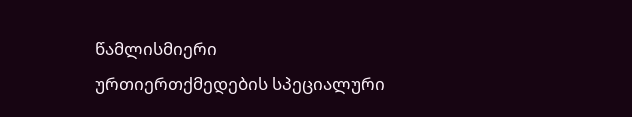წამლისმიერი ურთიერთქმედების სპეციალური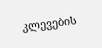კლევების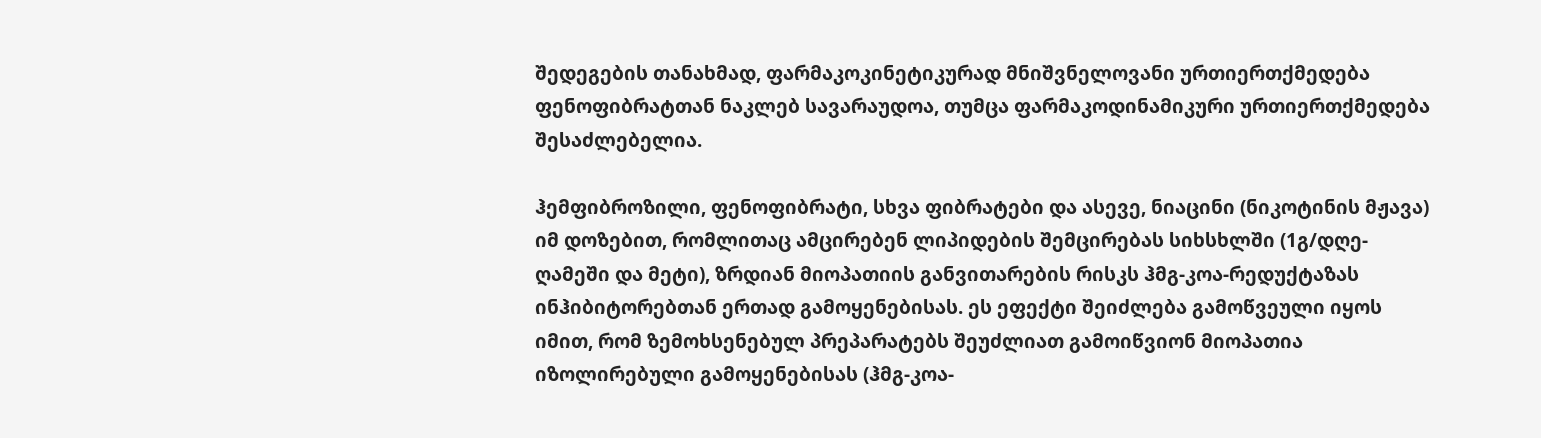შედეგების თანახმად, ფარმაკოკინეტიკურად მნიშვნელოვანი ურთიერთქმედება ფენოფიბრატთან ნაკლებ სავარაუდოა, თუმცა ფარმაკოდინამიკური ურთიერთქმედება შესაძლებელია.

ჰემფიბროზილი, ფენოფიბრატი, სხვა ფიბრატები და ასევე, ნიაცინი (ნიკოტინის მჟავა) იმ დოზებით, რომლითაც ამცირებენ ლიპიდების შემცირებას სიხსხლში (1გ/დღე-ღამეში და მეტი), ზრდიან მიოპათიის განვითარების რისკს ჰმგ-კოა-რედუქტაზას ინჰიბიტორებთან ერთად გამოყენებისას. ეს ეფექტი შეიძლება გამოწვეული იყოს იმით, რომ ზემოხსენებულ პრეპარატებს შეუძლიათ გამოიწვიონ მიოპათია იზოლირებული გამოყენებისას (ჰმგ-კოა-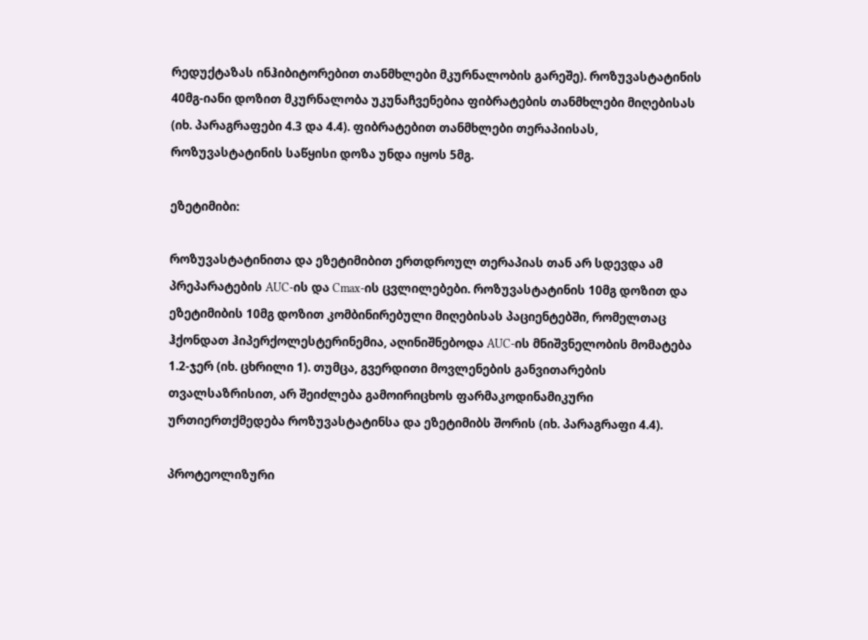რედუქტაზას ინჰიბიტორებით თანმხლები მკურნალობის გარეშე). როზუვასტატინის 40მგ-იანი დოზით მკურნალობა უკუნაჩვენებია ფიბრატების თანმხლები მიღებისას (იხ. პარაგრაფები 4.3 და 4.4). ფიბრატებით თანმხლები თერაპიისას, როზუვასტატინის საწყისი დოზა უნდა იყოს 5მგ.

ეზეტიმიბი:

როზუვასტატინითა და ეზეტიმიბით ერთდროულ თერაპიას თან არ სდევდა ამ პრეპარატების AUC-ის და Cmax-ის ცვლილებები. როზუვასტატინის 10მგ დოზით და ეზეტიმიბის 10მგ დოზით კომბინირებული მიღებისას პაციენტებში, რომელთაც ჰქონდათ ჰიპერქოლესტერინემია, აღინიშნებოდა AUC-ის მნიშვნელობის მომატება 1.2-ჯერ (იხ. ცხრილი 1). თუმცა, გვერდითი მოვლენების განვითარების თვალსაზრისით, არ შეიძლება გამოირიცხოს ფარმაკოდინამიკური ურთიერთქმედება როზუვასტატინსა და ეზეტიმიბს შორის (იხ. პარაგრაფი 4.4).

პროტეოლიზური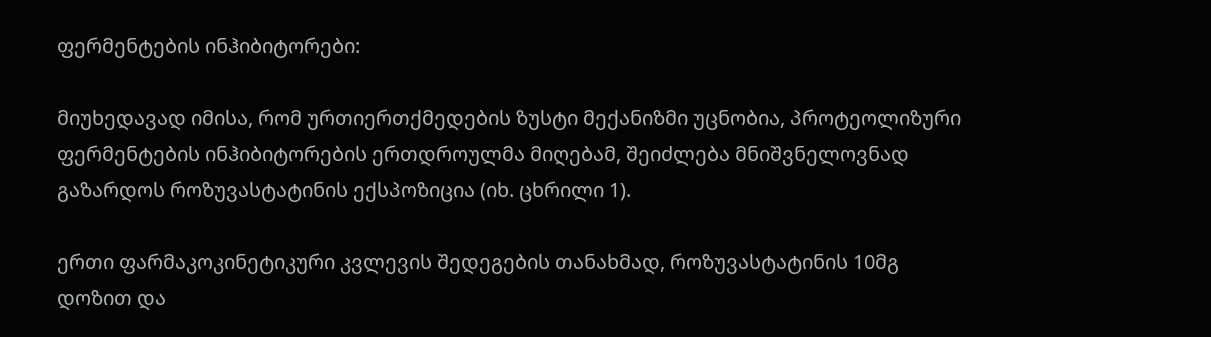ფერმენტების ინჰიბიტორები:

მიუხედავად იმისა, რომ ურთიერთქმედების ზუსტი მექანიზმი უცნობია, პროტეოლიზური ფერმენტების ინჰიბიტორების ერთდროულმა მიღებამ, შეიძლება მნიშვნელოვნად გაზარდოს როზუვასტატინის ექსპოზიცია (იხ. ცხრილი 1).

ერთი ფარმაკოკინეტიკური კვლევის შედეგების თანახმად, როზუვასტატინის 10მგ დოზით და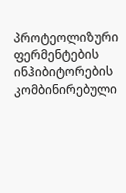პროტეოლიზური ფერმენტების ინჰიბიტორების კომბინირებული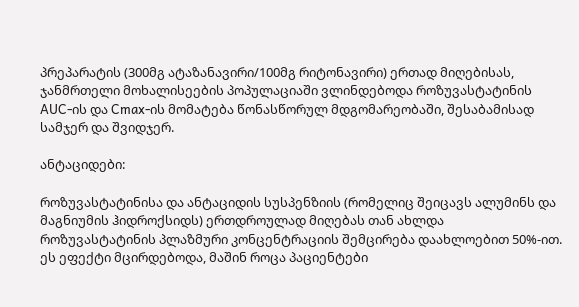პრეპარატის (300მგ ატაზანავირი/100მგ რიტონავირი) ერთად მიღებისას, ჯანმრთელი მოხალისეების პოპულაციაში ვლინდებოდა როზუვასტატინის AUC-ის და Cmax-ის მომატება წონასწორულ მდგომარეობაში, შესაბამისად სამჯერ და შვიდჯერ.

ანტაციდები:

როზუვასტატინისა და ანტაციდის სუსპენზიის (რომელიც შეიცავს ალუმინს და მაგნიუმის ჰიდროქსიდს) ერთდროულად მიღებას თან ახლდა როზუვასტატინის პლაზმური კონცენტრაციის შემცირება დაახლოებით 50%-ით. ეს ეფექტი მცირდებოდა, მაშინ როცა პაციენტები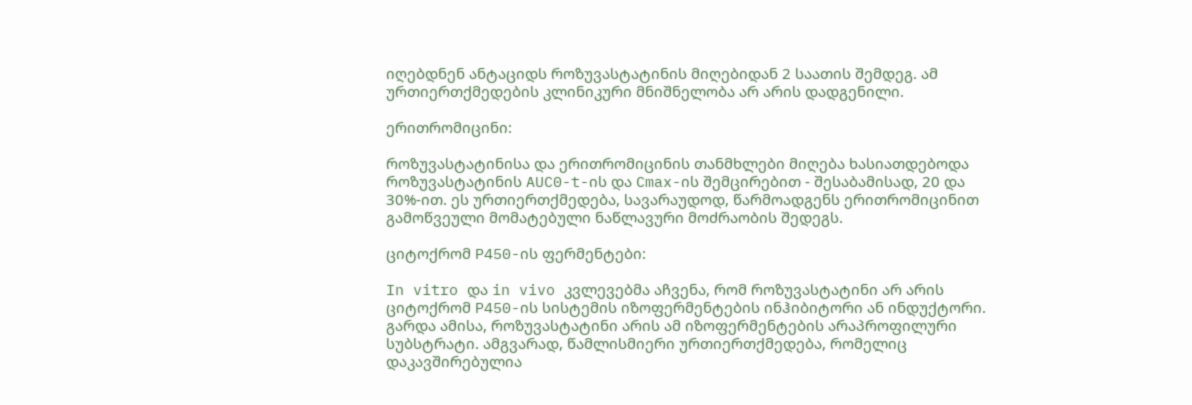იღებდნენ ანტაციდს როზუვასტატინის მიღებიდან 2 საათის შემდეგ. ამ ურთიერთქმედების კლინიკური მნიშნელობა არ არის დადგენილი.

ერითრომიცინი:

როზუვასტატინისა და ერითრომიცინის თანმხლები მიღება ხასიათდებოდა როზუვასტატინის AUC0-t-ის და Cmax-ის შემცირებით - შესაბამისად, 20 და 30%-ით. ეს ურთიერთქმედება, სავარაუდოდ, წარმოადგენს ერითრომიცინით გამოწვეული მომატებული ნაწლავური მოძრაობის შედეგს.

ციტოქრომ P450-ის ფერმენტები:

In vitro და in vivo კვლევებმა აჩვენა, რომ როზუვასტატინი არ არის ციტოქრომ P450-ის სისტემის იზოფერმენტების ინჰიბიტორი ან ინდუქტორი. გარდა ამისა, როზუვასტატინი არის ამ იზოფერმენტების არაპროფილური სუბსტრატი. ამგვარად, წამლისმიერი ურთიერთქმედება, რომელიც დაკავშირებულია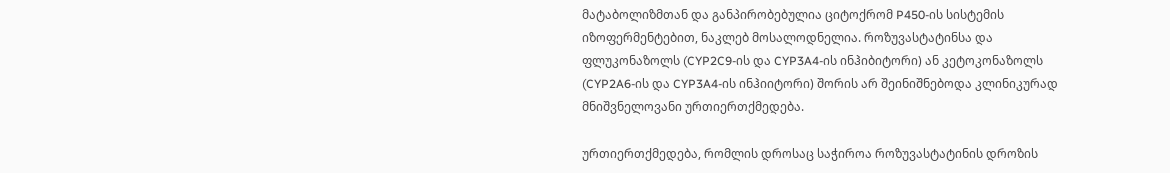მატაბოლიზმთან და განპირობებულია ციტოქრომ P450-ის სისტემის იზოფერმენტებით, ნაკლებ მოსალოდნელია. როზუვასტატინსა და ფლუკონაზოლს (CYP2C9-ის და CYP3A4-ის ინჰიბიტორი) ან კეტოკონაზოლს (CYP2A6-ის და CYP3A4-ის ინჰიიტორი) შორის არ შეინიშნებოდა კლინიკურად მნიშვნელოვანი ურთიერთქმედება.

ურთიერთქმედება, რომლის დროსაც საჭიროა როზუვასტატინის დროზის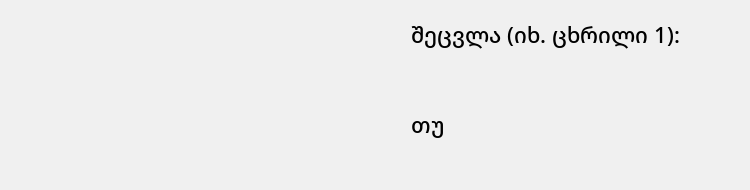შეცვლა (იხ. ცხრილი 1):

თუ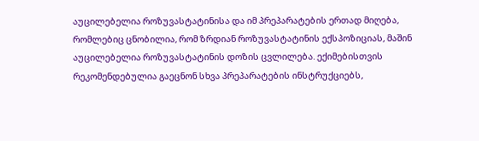აუცილებელია როზუვასტატინისა და იმ პრეპარატების ერთად მიღება, რომლებიც ცნობილია, რომ ზრდიან როზუვასტატინის ექსპოზიციას, მაშინ აუცილებელია როზუვასტატინის დოზის ცვლილება. ექიმებისთვის რეკომენდებულია გაეცნონ სხვა პრეპარატების ინსტრუქციებს,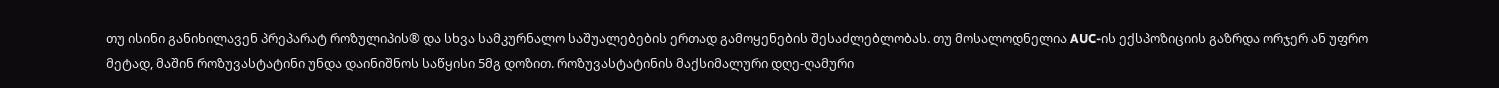თუ ისინი განიხილავენ პრეპარატ როზულიპის® და სხვა სამკურნალო საშუალებების ერთად გამოყენების შესაძლებლობას. თუ მოსალოდნელია AUC-ის ექსპოზიციის გაზრდა ორჯერ ან უფრო მეტად, მაშინ როზუვასტატინი უნდა დაინიშნოს საწყისი 5მგ დოზით. როზუვასტატინის მაქსიმალური დღე-ღამური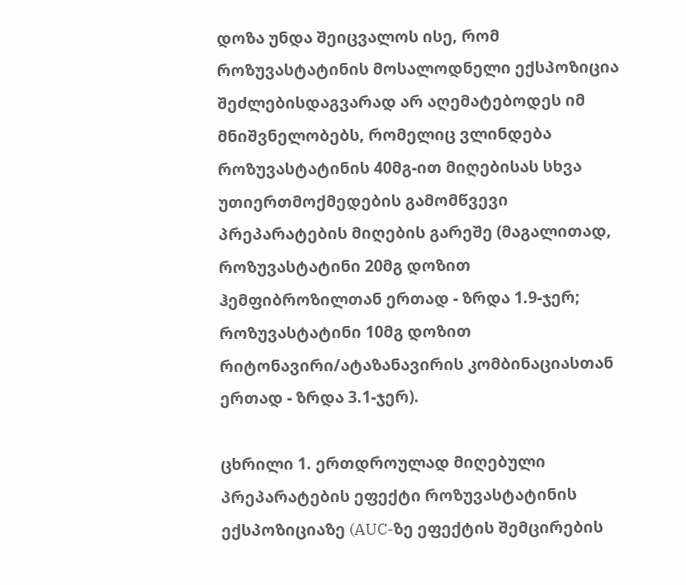დოზა უნდა შეიცვალოს ისე, რომ როზუვასტატინის მოსალოდნელი ექსპოზიცია შეძლებისდაგვარად არ აღემატებოდეს იმ მნიშვნელობებს, რომელიც ვლინდება როზუვასტატინის 40მგ-ით მიღებისას სხვა უთიერთმოქმედების გამომწვევი პრეპარატების მიღების გარეშე (მაგალითად, როზუვასტატინი 20მგ დოზით ჰემფიბროზილთან ერთად - ზრდა 1.9-ჯერ; როზუვასტატინი 10მგ დოზით რიტონავირი/ატაზანავირის კომბინაციასთან ერთად - ზრდა 3.1-ჯერ).

ცხრილი 1. ერთდროულად მიღებული პრეპარატების ეფექტი როზუვასტატინის ექსპოზიციაზე (AUC-ზე ეფექტის შემცირების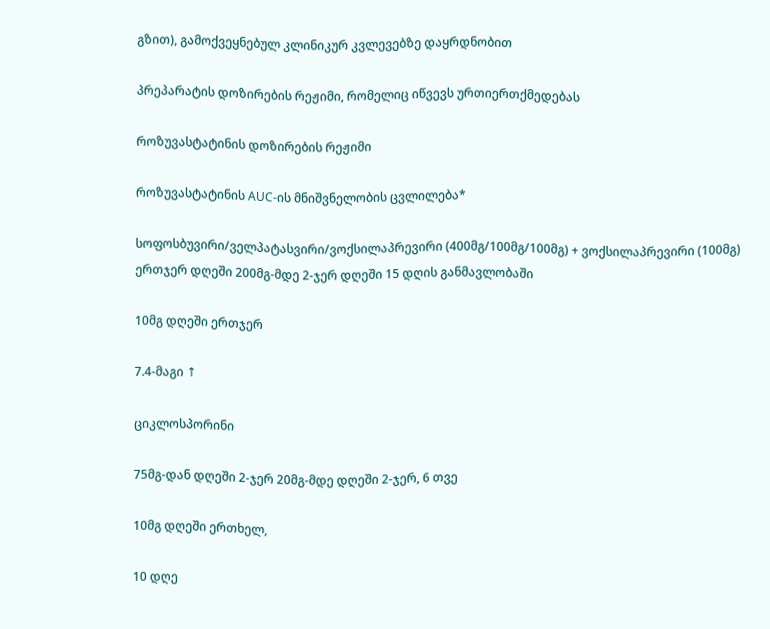გზით), გამოქვეყნებულ კლინიკურ კვლევებზე დაყრდნობით

პრეპარატის დოზირების რეჟიმი, რომელიც იწვევს ურთიერთქმედებას

როზუვასტატინის დოზირების რეჟიმი

როზუვასტატინის AUC-ის მნიშვნელობის ცვლილება*

სოფოსბუვირი/ველპატასვირი/ვოქსილაპრევირი (400მგ/100მგ/100მგ) + ვოქსილაპრევირი (100მგ) ერთჯერ დღეში 200მგ-მდე 2-ჯერ დღეში 15 დღის განმავლობაში

10მგ დღეში ერთჯერ

7.4-მაგი ↑

ციკლოსპორინი

75მგ-დან დღეში 2-ჯერ 20მგ-მდე დღეში 2-ჯერ, 6 თვე

10მგ დღეში ერთხელ,

10 დღე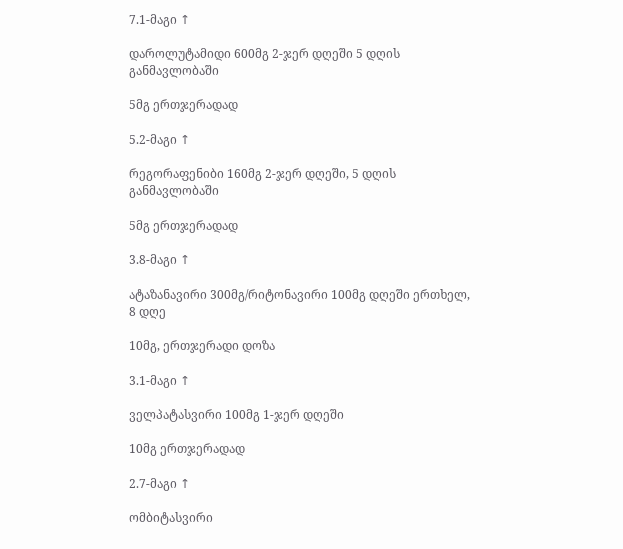7.1-მაგი ↑

დაროლუტამიდი 600მგ 2-ჯერ დღეში 5 დღის განმავლობაში

5მგ ერთჯერადად

5.2-მაგი ↑

რეგორაფენიბი 160მგ 2-ჯერ დღეში, 5 დღის განმავლობაში

5მგ ერთჯერადად

3.8-მაგი ↑

ატაზანავირი 300მგ/რიტონავირი 100მგ დღეში ერთხელ, 8 დღე

10მგ, ერთჯერადი დოზა

3.1-მაგი ↑

ველპატასვირი 100მგ 1-ჯერ დღეში

10მგ ერთჯერადად

2.7-მაგი ↑

ომბიტასვირი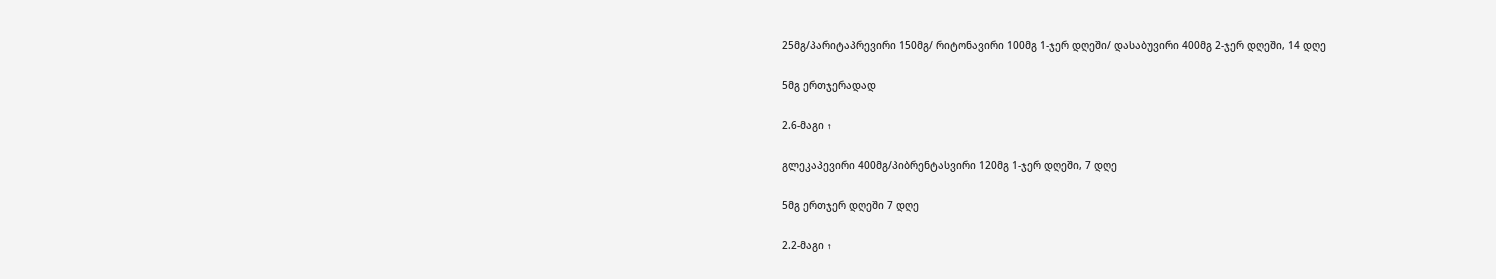25მგ/პარიტაპრევირი 150მგ/ რიტონავირი 100მგ 1-ჯერ დღეში/ დასაბუვირი 400მგ 2-ჯერ დღეში, 14 დღე

5მგ ერთჯერადად

2.6-მაგი ↑

გლეკაპევირი 400მგ/პიბრენტასვირი 120მგ 1-ჯერ დღეში, 7 დღე

5მგ ერთჯერ დღეში 7 დღე

2.2-მაგი ↑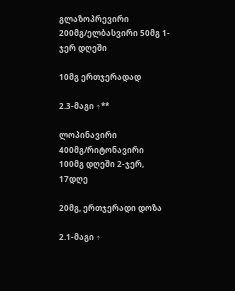გლაზოპრევირი 200მგ/ელბასვირი 50მგ 1-ჯერ დღეში

10მგ ერთჯერადად

2.3-მაგი ↑**

ლოპინავირი 400მგ/რიტონავირი 100მგ დღეში 2-ჯერ, 17დღე

20მგ, ერთჯერადი დოზა

2.1-მაგი ↑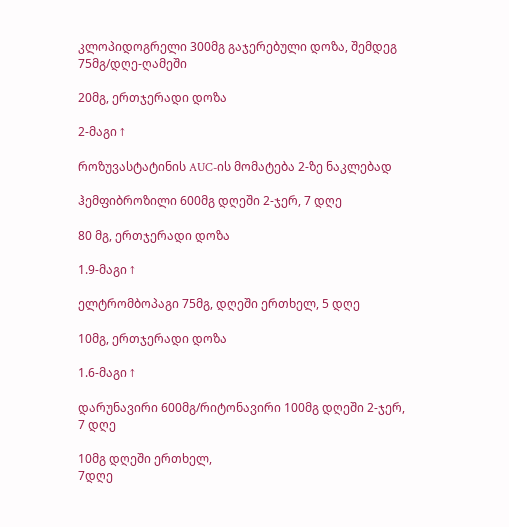კლოპიდოგრელი 300მგ გაჯერებული დოზა, შემდეგ 75მგ/დღე-ღამეში

20მგ, ერთჯერადი დოზა

2-მაგი ↑

როზუვასტატინის AUC-ის მომატება 2-ზე ნაკლებად

ჰემფიბროზილი 600მგ დღეში 2-ჯერ, 7 დღე

80 მგ, ერთჯერადი დოზა

1.9-მაგი ↑

ელტრომბოპაგი 75მგ, დღეში ერთხელ, 5 დღე

10მგ, ერთჯერადი დოზა

1.6-მაგი ↑

დარუნავირი 600მგ/რიტონავირი 100მგ დღეში 2-ჯერ, 7 დღე

10მგ დღეში ერთხელ,
7დღე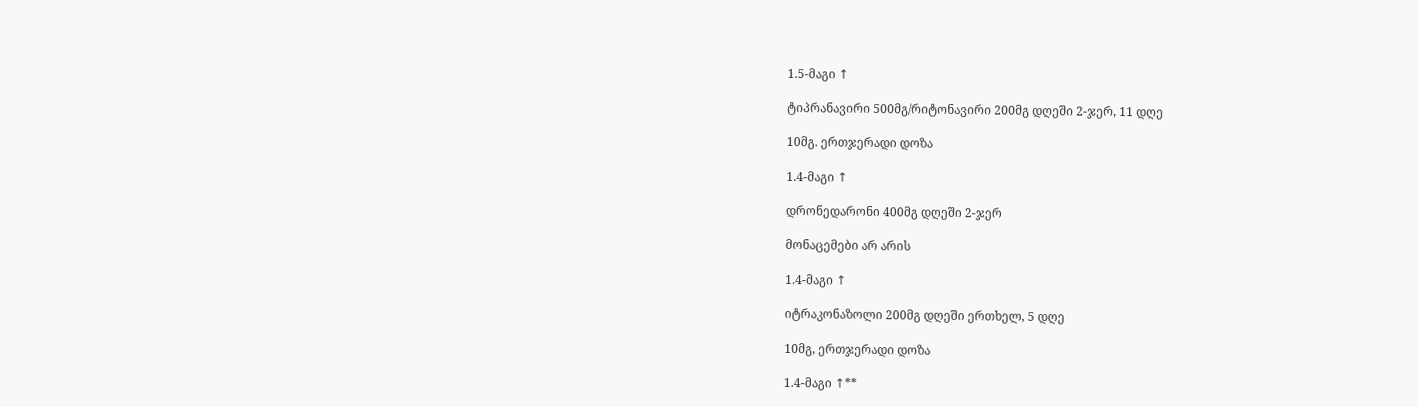1.5-მაგი ↑

ტიპრანავირი 500მგ/რიტონავირი 200მგ დღეში 2-ჯერ, 11 დღე

10მგ. ერთჯერადი დოზა

1.4-მაგი ↑

დრონედარონი 400მგ დღეში 2-ჯერ

მონაცემები არ არის

1.4-მაგი ↑

იტრაკონაზოლი 200მგ დღეში ერთხელ, 5 დღე

10მგ, ერთჯერადი დოზა

1.4-მაგი ↑**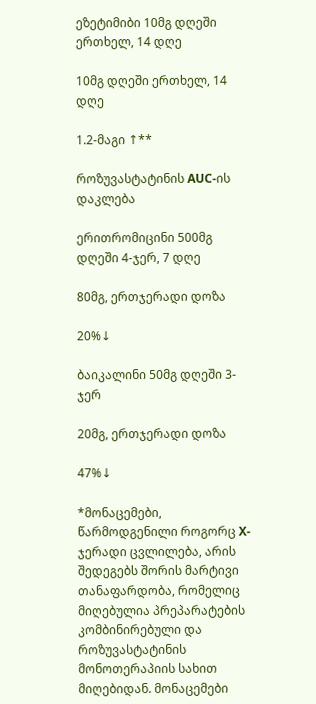ეზეტიმიბი 10მგ დღეში ერთხელ, 14 დღე

10მგ დღეში ერთხელ, 14 დღე

1.2-მაგი ↑**

როზუვასტატინის AUC-ის დაკლება

ერითრომიცინი 500მგ დღეში 4-ჯერ, 7 დღე

80მგ, ერთჯერადი დოზა

20%↓

ბაიკალინი 50მგ დღეში 3-ჯერ

20მგ, ერთჯერადი დოზა

47%↓

*მონაცემები, წარმოდგენილი როგორც X-ჯერადი ცვლილება, არის შედეგებს შორის მარტივი თანაფარდობა, რომელიც მიღებულია პრეპარატების კომბინირებული და როზუვასტატინის მონოთერაპიის სახით მიღებიდან. მონაცემები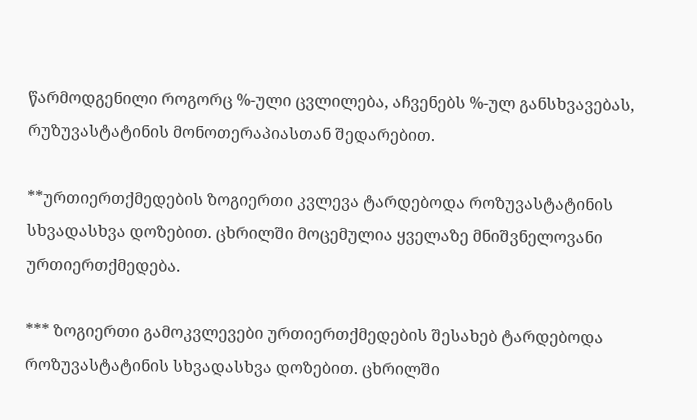წარმოდგენილი როგორც %-ული ცვლილება, აჩვენებს %-ულ განსხვავებას, რუზუვასტატინის მონოთერაპიასთან შედარებით.

**ურთიერთქმედების ზოგიერთი კვლევა ტარდებოდა როზუვასტატინის სხვადასხვა დოზებით. ცხრილში მოცემულია ყველაზე მნიშვნელოვანი ურთიერთქმედება.

*** ზოგიერთი გამოკვლევები ურთიერთქმედების შესახებ ტარდებოდა როზუვასტატინის სხვადასხვა დოზებით. ცხრილში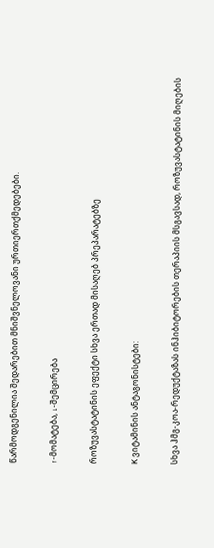წარმოდგენილია შედარებით მნიშვნელოვანი ურთიერთქმედებები.

↑-მომატება, ↓-შემცირება

როზუვასტატინის ეფექტი სხვა ერთად მისაღებ პრეპარატებზე

K ვიტამინის ანტაგონისტები:

სხვა ჰმგ-კოა-რედუქტაზას ინჰიბიტორების თერაპიის მსგავსად, როზუვასტატინის მიღების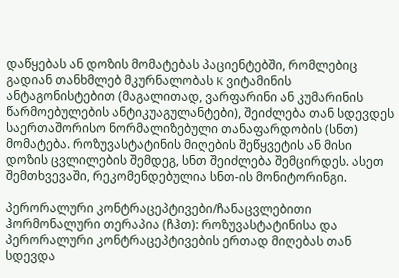დაწყებას ან დოზის მომატებას პაციენტებში, რომლებიც გადიან თანხმლებ მკურნალობას K ვიტამინის ანტაგონისტებით (მაგალითად, ვარფარინი ან კუმარინის წარმოებულების ანტიკუაგულანტები), შეიძლება თან სდევდეს საერთაშორისო ნორმალიზებული თანაფარდობის (სნთ) მომატება. როზუვასტატინის მიღების შეწყვეტის ან მისი დოზის ცვლილების შემდეგ, სნთ შეიძლება შემცირდეს. ასეთ შემთხვევაში, რეკომენდებულია სნთ-ის მონიტორინგი.

პერორალური კონტრაცეპტივები/ჩანაცვლებითი ჰორმონალური თერაპია (ჩჰთ): როზუვასტატინისა და პერორალური კონტრაცეპტივების ერთად მიღებას თან სდევდა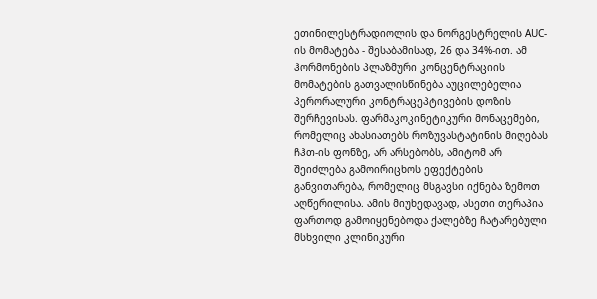ეთინილესტრადიოლის და ნორგესტრელის AUC-ის მომატება - შესაბამისად, 26 და 34%-ით. ამ ჰორმონების პლაზმური კონცენტრაციის მომატების გათვალისწინება აუცილებელია პერორალური კონტრაცეპტივების დოზის შერჩევისას. ფარმაკოკინეტიკური მონაცემები, რომელიც ახასიათებს როზუვასტატინის მიღებას ჩჰთ-ის ფონზე, არ არსებობს, ამიტომ არ შეიძლება გამოირიცხოს ეფექტების განვითარება, რომელიც მსგავსი იქნება ზემოთ აღწერილისა. ამის მიუხედავად, ასეთი თერაპია ფართოდ გამოიყენებოდა ქალებზე ჩატარებული მსხვილი კლინიკური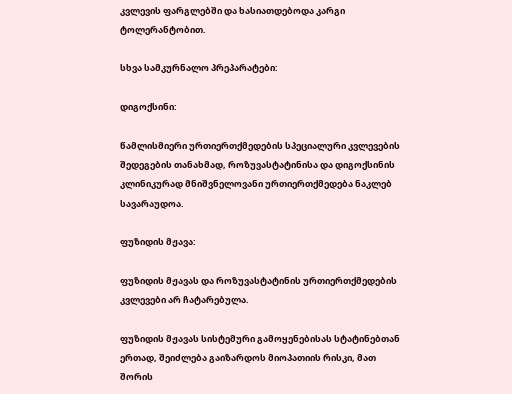კვლევის ფარგლებში და ხასიათდებოდა კარგი ტოლერანტობით.

სხვა სამკურნალო პრეპარატები:

დიგოქსინი:

წამლისმიერი ურთიერთქმედების სპეციალური კვლევების შედეგების თანახმად, როზუვასტატინისა და დიგოქსინის კლინიკურად მნიშვნელოვანი ურთიერთქმედება ნაკლებ სავარაუდოა.

ფუზიდის მჟავა:

ფუზიდის მჟავას და როზუვასტატინის ურთიერთქმედების კვლევები არ ჩატარებულა.

ფუზიდის მჟავას სისტემური გამოყენებისას სტატინებთან ერთად, შეიძლება გაიზარდოს მიოპათიის რისკი, მათ შორის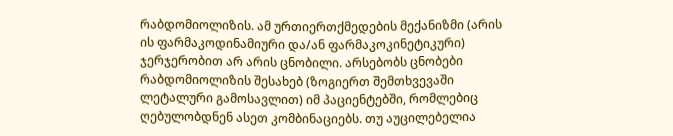რაბდომიოლიზის. ამ ურთიერთქმედების მექანიზმი (არის ის ფარმაკოდინამიური და/ან ფარმაკოკინეტიკური) ჯერჯერობით არ არის ცნობილი. არსებობს ცნობები რაბდომიოლიზის შესახებ (ზოგიერთ შემთხვევაში ლეტალური გამოსავლით) იმ პაციენტებში, რომლებიც ღებულობდნენ ასეთ კომბინაციებს. თუ აუცილებელია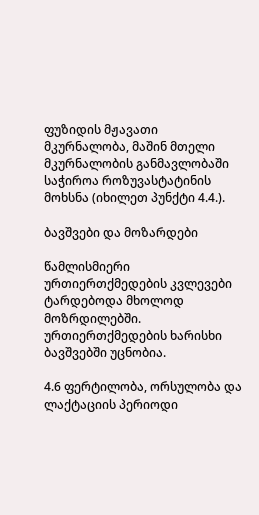ფუზიდის მჟავათი მკურნალობა, მაშინ მთელი მკურნალობის განმავლობაში საჭიროა როზუვასტატინის მოხსნა (იხილეთ პუნქტი 4.4.).

ბავშვები და მოზარდები

წამლისმიერი ურთიერთქმედების კვლევები ტარდებოდა მხოლოდ მოზრდილებში. ურთიერთქმედების ხარისხი ბავშვებში უცნობია.

4.6 ფერტილობა, ორსულობა და ლაქტაციის პერიოდი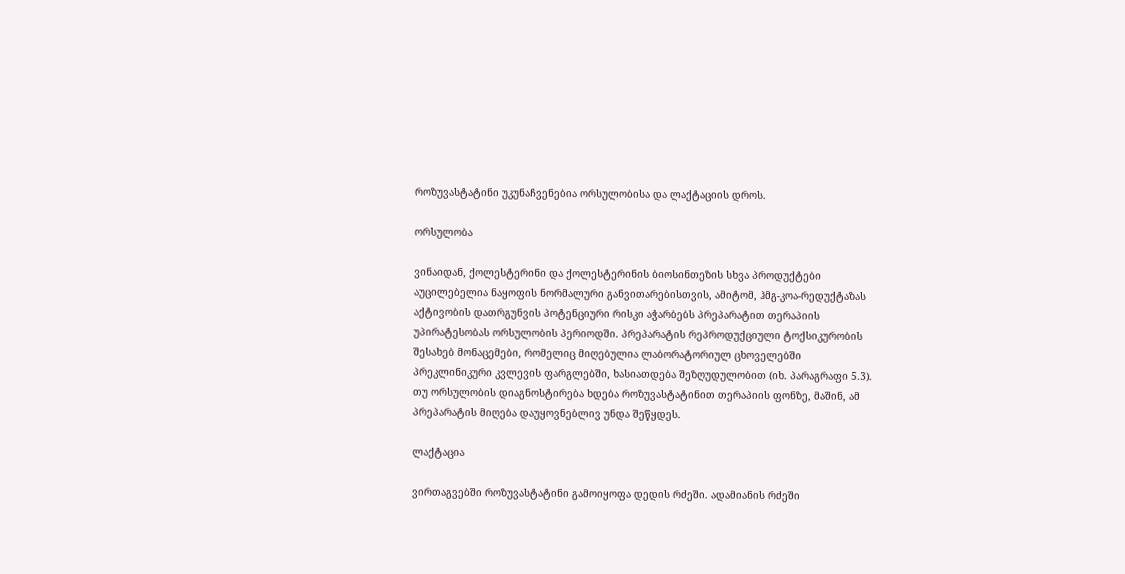როზუვასტატინი უკუნაჩვენებია ორსულობისა და ლაქტაციის დროს.

ორსულობა

ვინაიდან, ქოლესტერინი და ქოლესტერინის ბიოსინთეზის სხვა პროდუქტები აუცილებელია ნაყოფის ნორმალური განვითარებისთვის, ამიტომ, ჰმგ-კოა-რედუქტაზას აქტივობის დათრგუნვის პოტენციური რისკი აჭარბებს პრეპარატით თერაპიის უპირატესობას ორსულობის პერიოდში. პრეპარატის რეპროდუქციული ტოქსიკურობის შესახებ მონაცემები, რომელიც მიღებულია ლაბორატორიულ ცხოველებში პრეკლინიკური კვლევის ფარგლებში, ხასიათდება შეზღუდულობით (იხ. პარაგრაფი 5.3). თუ ორსულობის დიაგნოსტირება ხდება როზუვასტატინით თერაპიის ფონზე, მაშინ, ამ პრეპარატის მიღება დაუყოვნებლივ უნდა შეწყდეს.

ლაქტაცია

ვირთაგვებში როზუვასტატინი გამოიყოფა დედის რძეში. ადამიანის რძეში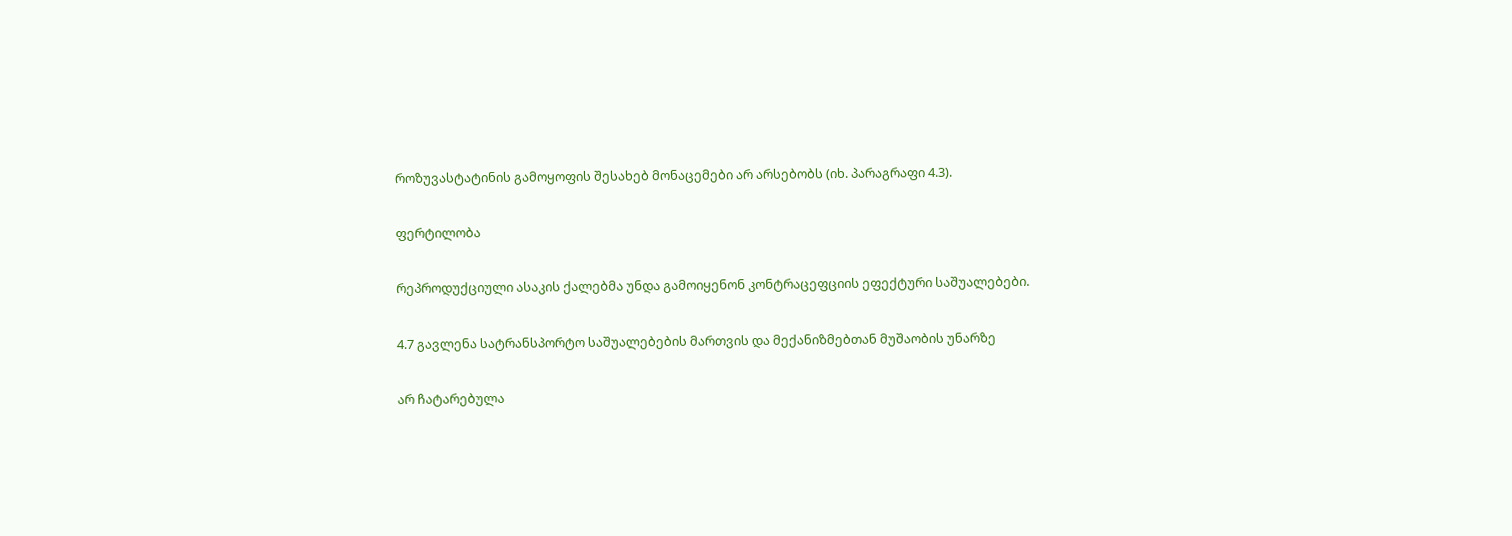როზუვასტატინის გამოყოფის შესახებ მონაცემები არ არსებობს (იხ. პარაგრაფი 4.3).

ფერტილობა

რეპროდუქციული ასაკის ქალებმა უნდა გამოიყენონ კონტრაცეფციის ეფექტური საშუალებები.

4.7 გავლენა სატრანსპორტო საშუალებების მართვის და მექანიზმებთან მუშაობის უნარზე

არ ჩატარებულა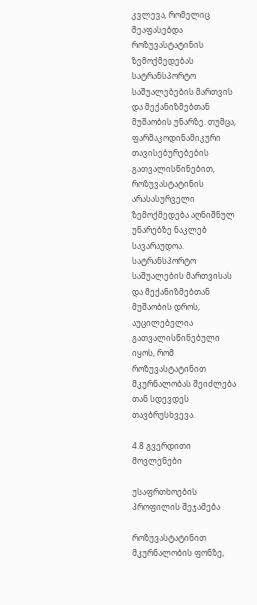კვლევა, რომელიც შეაფასებდა როზუვასტატინის ზემოქმედებას სატრანსპორტო საშუალებების მართვის და მექანიზმებთან მუშაობის უნარზე. თუმცა, ფარმაკოდინამიკური თავისებურებების გათვალისწინებით, როზუვასტატინის არასასურველი ზემოქმედება აღნიშნულ უნარებზე ნაკლებ სავარაუდოა. სატრანსპორტო საშუალების მართვისას და მექანიზმებთან მუშაობის დროს, აუცილებელია გათვალისწინებული იყოს, რომ როზუვასტატინით მკურნალობას შეიძლება თან სდევდეს თავბრუსხვევა.

4.8 გვერდითი მოვლენები

უსაფრთხოების პროფილის შეჯამება

როზუვასტატინით მკურნალობის ფონზე,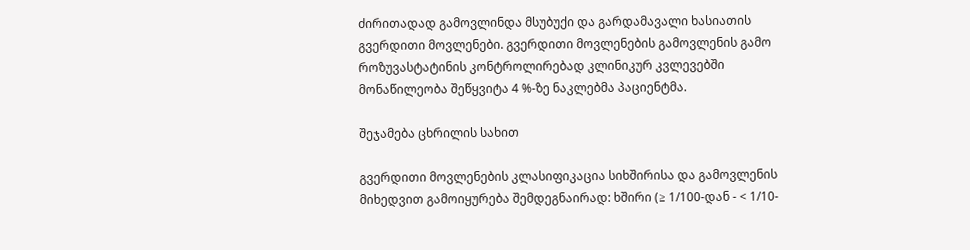ძირითადად გამოვლინდა მსუბუქი და გარდამავალი ხასიათის გვერდითი მოვლენები. გვერდითი მოვლენების გამოვლენის გამო როზუვასტატინის კონტროლირებად კლინიკურ კვლევებში მონაწილეობა შეწყვიტა 4 %-ზე ნაკლებმა პაციენტმა.

შეჯამება ცხრილის სახით

გვერდითი მოვლენების კლასიფიკაცია სიხშირისა და გამოვლენის მიხედვით გამოიყურება შემდეგნაირად: ხშირი (≥ 1/100-დან - < 1/10-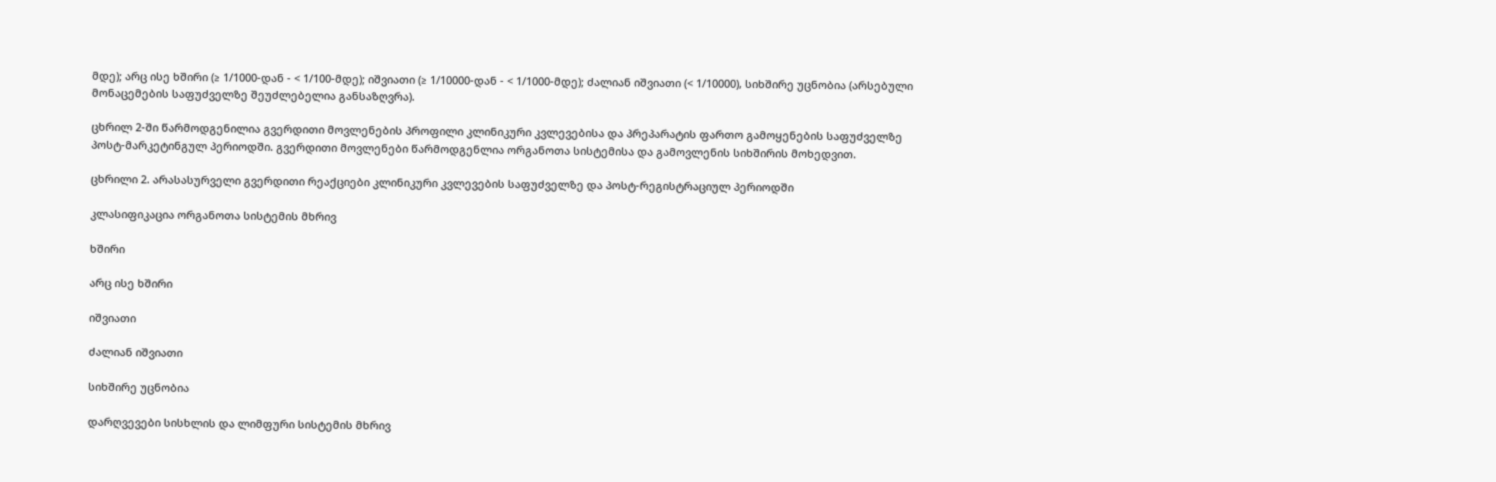მდე); არც ისე ხშირი (≥ 1/1000-დან - < 1/100-მდე); იშვიათი (≥ 1/10000-დან - < 1/1000-მდე); ძალიან იშვიათი (< 1/10000), სიხშირე უცნობია (არსებული მონაცემების საფუძველზე შეუძლებელია განსაზღვრა).

ცხრილ 2-ში წარმოდგენილია გვერდითი მოვლენების პროფილი კლინიკური კვლევებისა და პრეპარატის ფართო გამოყენების საფუძველზე პოსტ-მარკეტინგულ პერიოდში. გვერდითი მოვლენები წარმოდგენლია ორგანოთა სისტემისა და გამოვლენის სიხშირის მოხედვით.

ცხრილი 2. არასასურველი გვერდითი რეაქციები კლინიკური კვლევების საფუძველზე და პოსტ-რეგისტრაციულ პერიოდში

კლასიფიკაცია ორგანოთა სისტემის მხრივ

ხშირი

არც ისე ხშირი

იშვიათი

ძალიან იშვიათი

სიხშირე უცნობია

დარღვევები სისხლის და ლიმფური სისტემის მხრივ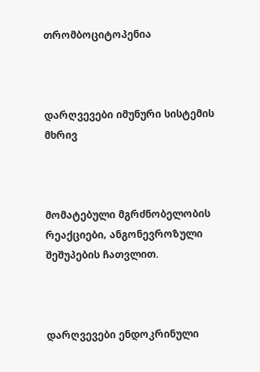თრომბოციტოპენია



დარღვევები იმუნური სისტემის მხრივ



მომატებული მგრძნობელობის რეაქციები, ანგონევროზული შეშუპების ჩათვლით.



დარღვევები ენდოკრინული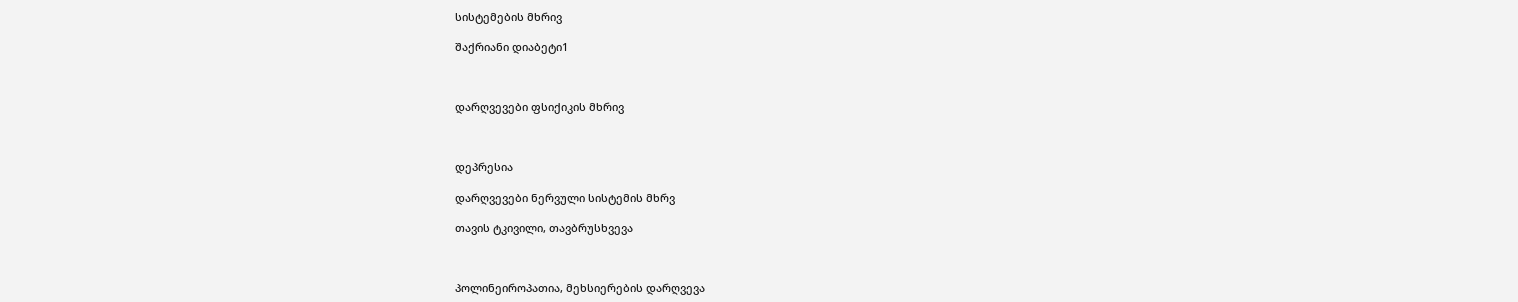სისტემების მხრივ

შაქრიანი დიაბეტი1



დარღვევები ფსიქიკის მხრივ



დეპრესია

დარღვევები ნერვული სისტემის მხრვ

თავის ტკივილი, თავბრუსხვევა



პოლინეიროპათია, მეხსიერების დარღვევა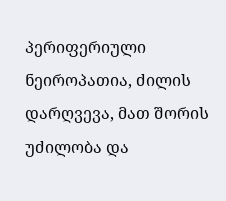პერიფერიული ნეიროპათია, ძილის დარღვევა, მათ შორის უძილობა და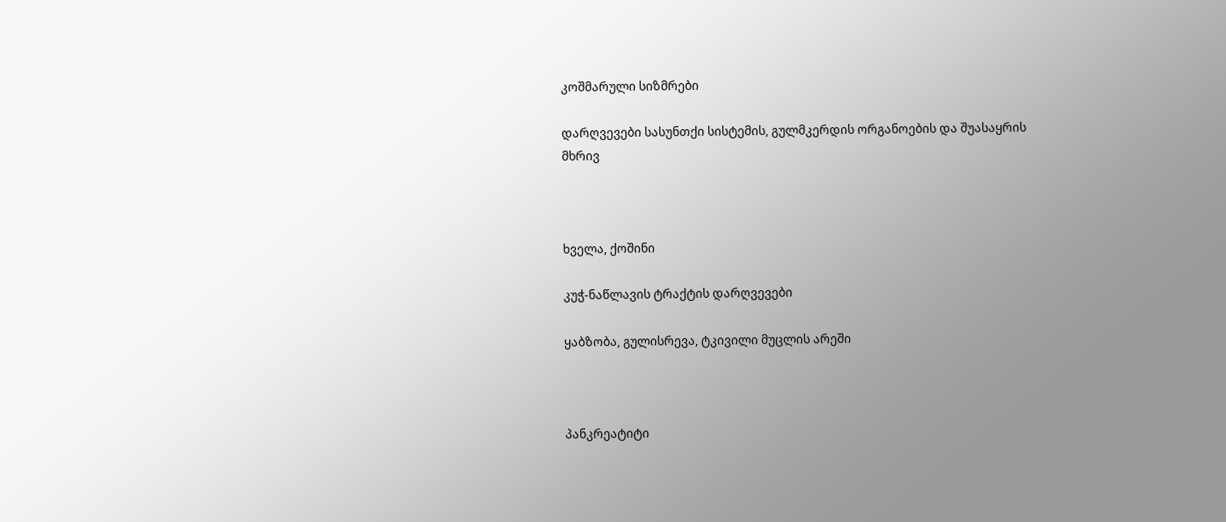კოშმარული სიზმრები

დარღვევები სასუნთქი სისტემის, გულმკერდის ორგანოების და შუასაყრის მხრივ



ხველა, ქოშინი

კუჭ-ნაწლავის ტრაქტის დარღვევები

ყაბზობა, გულისრევა, ტკივილი მუცლის არეში



პანკრეატიტი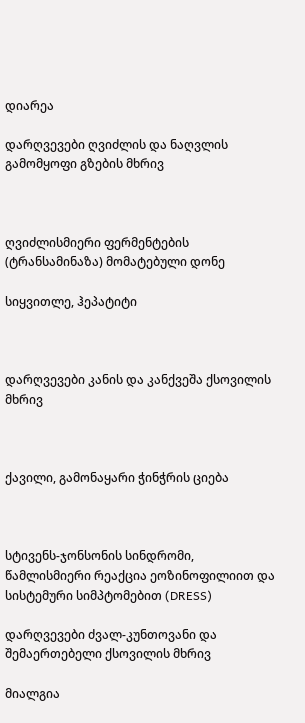დიარეა

დარღვევები ღვიძლის და ნაღვლის გამომყოფი გზების მხრივ



ღვიძლისმიერი ფერმენტების (ტრანსამინაზა) მომატებული დონე

სიყვითლე, ჰეპატიტი



დარღვევები კანის და კანქვეშა ქსოვილის მხრივ



ქავილი, გამონაყარი ჭინჭრის ციება



სტივენს-ჯონსონის სინდრომი, წამლისმიერი რეაქცია ეოზინოფილიით და სისტემური სიმპტომებით (DRESS)

დარღვევები ძვალ-კუნთოვანი და შემაერთებელი ქსოვილის მხრივ

მიალგია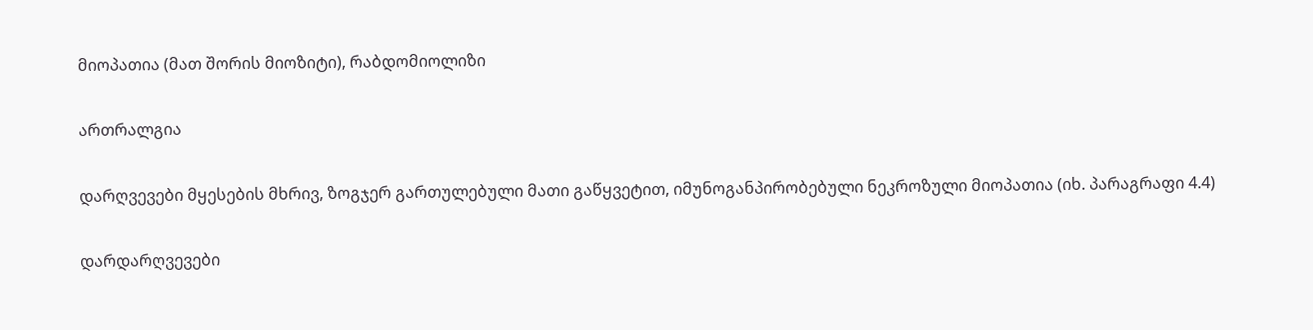მიოპათია (მათ შორის მიოზიტი), რაბდომიოლიზი

ართრალგია

დარღვევები მყესების მხრივ, ზოგჯერ გართულებული მათი გაწყვეტით, იმუნოგანპირობებული ნეკროზული მიოპათია (იხ. პარაგრაფი 4.4)

დარდარღვევები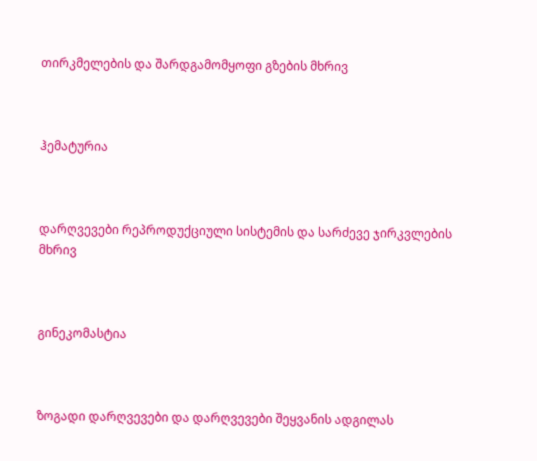თირკმელების და შარდგამომყოფი გზების მხრივ



ჰემატურია



დარღვევები რეპროდუქციული სისტემის და სარძევე ჯირკვლების მხრივ



გინეკომასტია



ზოგადი დარღვევები და დარღვევები შეყვანის ადგილას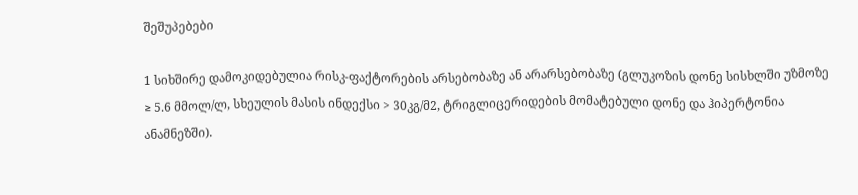შეშუპებები

1 სიხშირე დამოკიდებულია რისკ-ფაქტორების არსებობაზე ან არარსებობაზე (გლუკოზის დონე სისხლში უზმოზე ≥ 5.6 მმოლ/ლ, სხეულის მასის ინდექსი > 30კგ/მ2, ტრიგლიცერიდების მომატებული დონე და ჰიპერტონია ანამნეზში).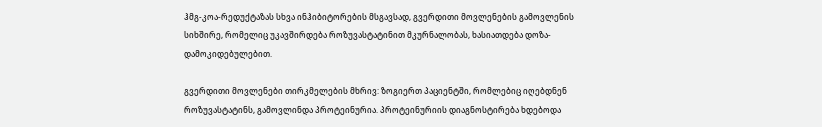ჰმგ-კოა-რედუქტაზას სხვა ინჰიბიტორების მსგავსად, გვერდითი მოვლენების გამოვლენის სიხშირე, რომელიც უკავშირდება როზუვასტატინით მკურნალობას, ხასიათდება დოზა-დამოკიდებულებით.

გვერდითი მოვლენები თირკმელების მხრივ: ზოგიერთ პაციენტში, რომლებიც იღებდნენ როზუვასტატინს, გამოვლინდა პროტეინურია. პროტეინურიის დიაგნოსტირება ხდებოდა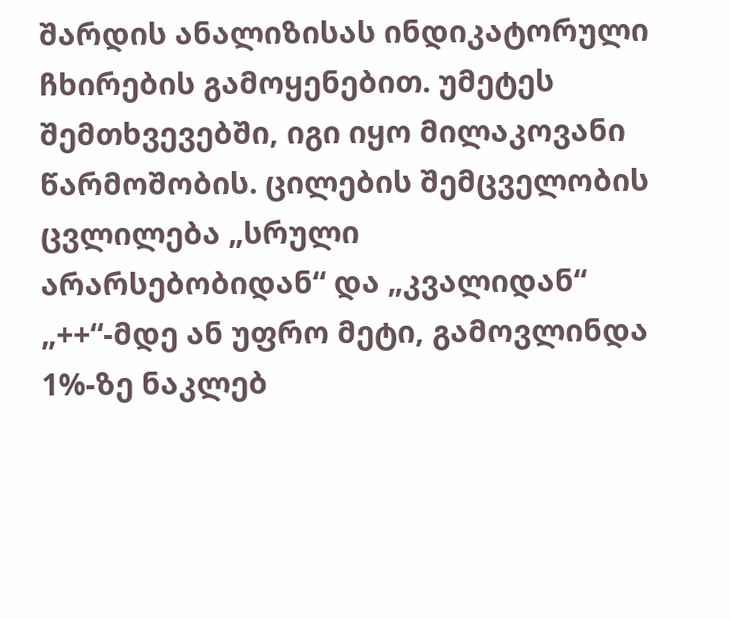შარდის ანალიზისას ინდიკატორული ჩხირების გამოყენებით. უმეტეს შემთხვევებში, იგი იყო მილაკოვანი წარმოშობის. ცილების შემცველობის ცვლილება „სრული არარსებობიდან“ და „კვალიდან“ „++“-მდე ან უფრო მეტი, გამოვლინდა 1%-ზე ნაკლებ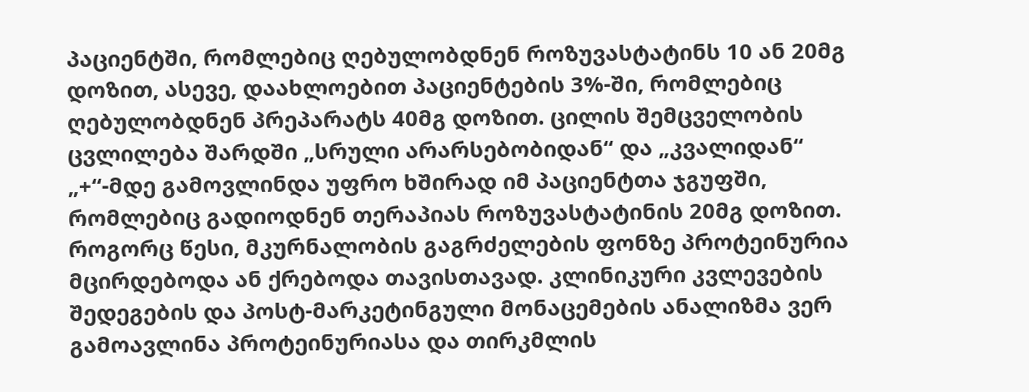პაციენტში, რომლებიც ღებულობდნენ როზუვასტატინს 10 ან 20მგ დოზით, ასევე, დაახლოებით პაციენტების 3%-ში, რომლებიც ღებულობდნენ პრეპარატს 40მგ დოზით. ცილის შემცველობის ცვლილება შარდში „სრული არარსებობიდან“ და „კვალიდან“ „+“-მდე გამოვლინდა უფრო ხშირად იმ პაციენტთა ჯგუფში, რომლებიც გადიოდნენ თერაპიას როზუვასტატინის 20მგ დოზით. როგორც წესი, მკურნალობის გაგრძელების ფონზე პროტეინურია მცირდებოდა ან ქრებოდა თავისთავად. კლინიკური კვლევების შედეგების და პოსტ-მარკეტინგული მონაცემების ანალიზმა ვერ გამოავლინა პროტეინურიასა და თირკმლის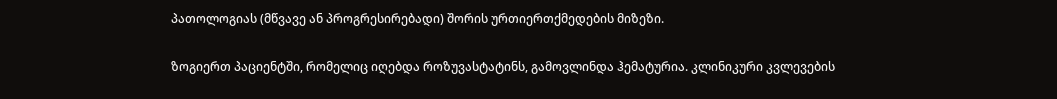პათოლოგიას (მწვავე ან პროგრესირებადი) შორის ურთიერთქმედების მიზეზი.

ზოგიერთ პაციენტში, რომელიც იღებდა როზუვასტატინს, გამოვლინდა ჰემატურია. კლინიკური კვლევების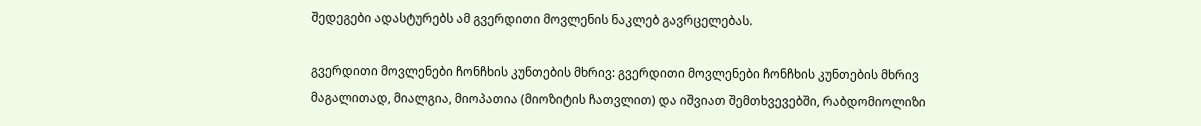შედეგები ადასტურებს ამ გვერდითი მოვლენის ნაკლებ გავრცელებას.

გვერდითი მოვლენები ჩონჩხის კუნთების მხრივ: გვერდითი მოვლენები ჩონჩხის კუნთების მხრივ მაგალითად, მიალგია, მიოპათია (მიოზიტის ჩათვლით) და იშვიათ შემთხვევებში, რაბდომიოლიზი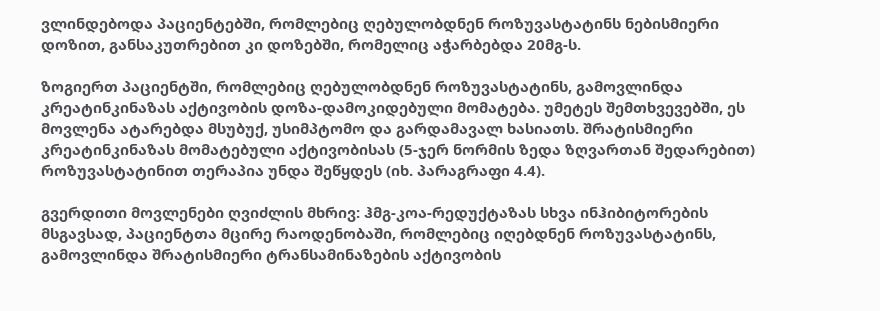ვლინდებოდა პაციენტებში, რომლებიც ღებულობდნენ როზუვასტატინს ნებისმიერი დოზით, განსაკუთრებით კი დოზებში, რომელიც აჭარბებდა 20მგ-ს.

ზოგიერთ პაციენტში, რომლებიც ღებულობდნენ როზუვასტატინს, გამოვლინდა კრეატინკინაზას აქტივობის დოზა-დამოკიდებული მომატება. უმეტეს შემთხვევებში, ეს მოვლენა ატარებდა მსუბუქ, უსიმპტომო და გარდამავალ ხასიათს. შრატისმიერი კრეატინკინაზას მომატებული აქტივობისას (5-ჯერ ნორმის ზედა ზღვართან შედარებით) როზუვასტატინით თერაპია უნდა შეწყდეს (იხ. პარაგრაფი 4.4).

გვერდითი მოვლენები ღვიძლის მხრივ: ჰმგ-კოა-რედუქტაზას სხვა ინჰიბიტორების მსგავსად, პაციენტთა მცირე რაოდენობაში, რომლებიც იღებდნენ როზუვასტატინს, გამოვლინდა შრატისმიერი ტრანსამინაზების აქტივობის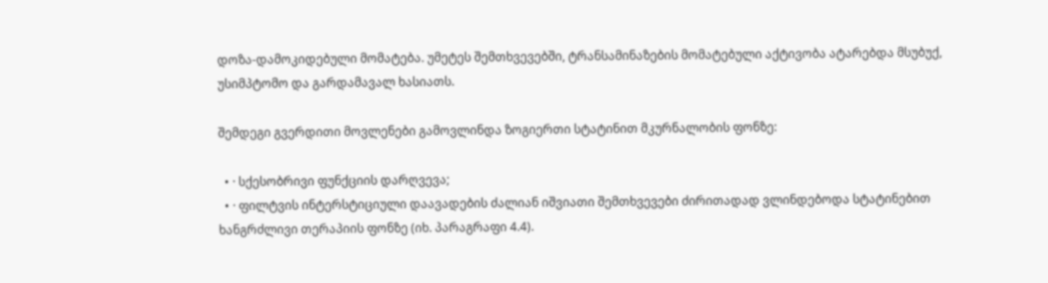დოზა-დამოკიდებული მომატება. უმეტეს შემთხვევებში, ტრანსამინაზების მომატებული აქტივობა ატარებდა მსუბუქ, უსიმპტომო და გარდამავალ ხასიათს.

შემდეგი გვერდითი მოვლენები გამოვლინდა ზოგიერთი სტატინით მკურნალობის ფონზე:

  • · სქესობრივი ფუნქციის დარღვევა;
  • · ფილტვის ინტერსტიციული დაავადების ძალიან იშვიათი შემთხვევები ძირითადად ვლინდებოდა სტატინებით ხანგრძლივი თერაპიის ფონზე (იხ. პარაგრაფი 4.4).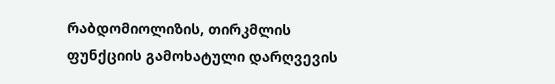რაბდომიოლიზის, თირკმლის ფუნქციის გამოხატული დარღვევის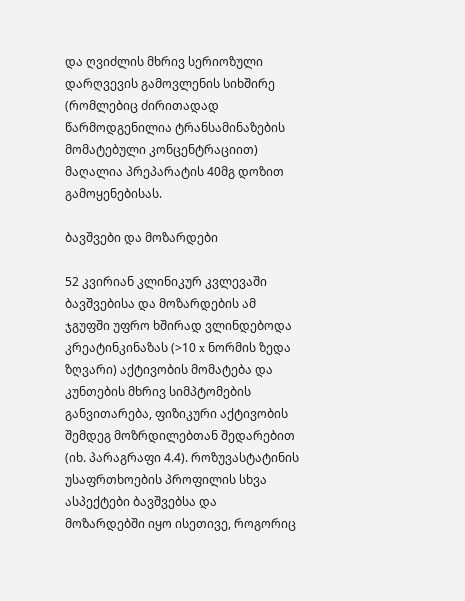და ღვიძლის მხრივ სერიოზული დარღვევის გამოვლენის სიხშირე (რომლებიც ძირითადად წარმოდგენილია ტრანსამინაზების მომატებული კონცენტრაციით) მაღალია პრეპარატის 40მგ დოზით გამოყენებისას.

ბავშვები და მოზარდები

52 კვირიან კლინიკურ კვლევაში ბავშვებისა და მოზარდების ამ ჯგუფში უფრო ხშირად ვლინდებოდა კრეატინკინაზას (>10 x ნორმის ზედა ზღვარი) აქტივობის მომატება და კუნთების მხრივ სიმპტომების განვითარება, ფიზიკური აქტივობის შემდეგ მოზრდილებთან შედარებით (იხ. პარაგრაფი 4.4). როზუვასტატინის უსაფრთხოების პროფილის სხვა ასპექტები ბავშვებსა და მოზარდებში იყო ისეთივე, როგორიც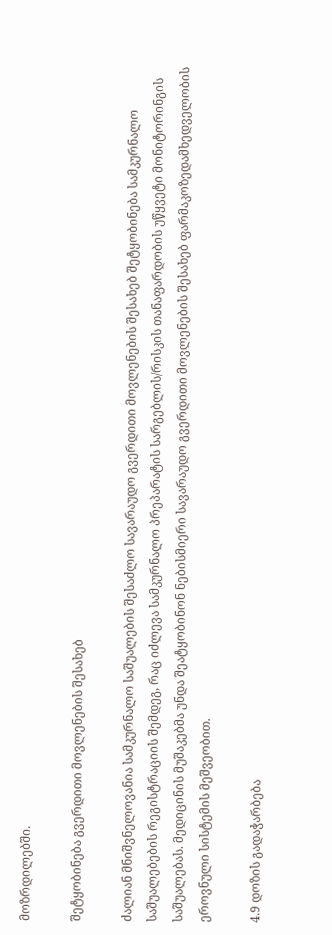მოზრდილებში.

შეტყობინება გვერდითი მოვლენების შესახებ

ძალიან მნიშვნელოვანია სამკურნალო საშუალების შესაძლო სავარაუდო გვერდითი მოვლენების შესახებ შეტყობინება სამკურნალო საშუალებების რეგისტრაციის შემდეგ, რაც იძლევა სამკურნალო პრეპარატის სარგებლის/რისკის თანაფარდობის უწყვეტი მონიტორინგის საშუალებას. მედიცინის მუშაკებმა უნდა შეატყობინონ ნებისმიერი სავარაუდო გვერდითი მოვლენების შესახებ ფარმაკოზედამხედველობის ეროვნული სისტემის მეშვეობით.

4.9 დოზის გადაჭარბება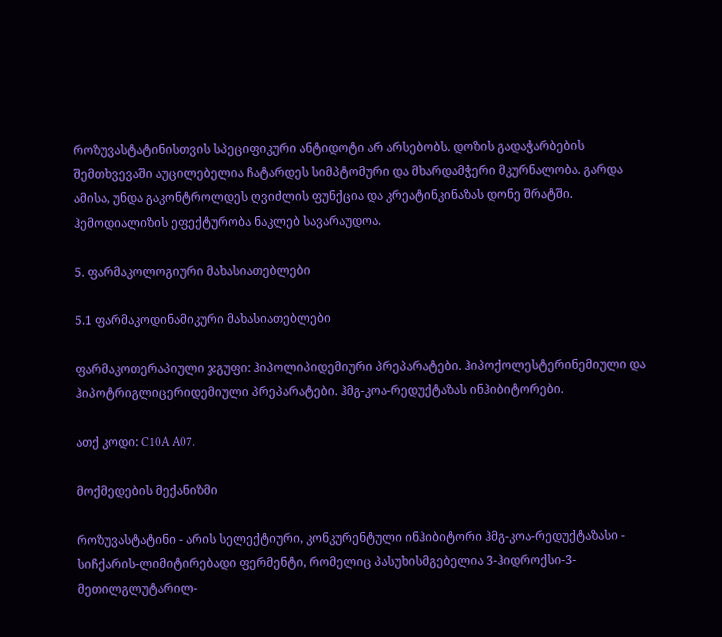როზუვასტატინისთვის სპეციფიკური ანტიდოტი არ არსებობს. დოზის გადაჭარბების შემთხვევაში აუცილებელია ჩატარდეს სიმპტომური და მხარდამჭერი მკურნალობა. გარდა ამისა, უნდა გაკონტროლდეს ღვიძლის ფუნქცია და კრეატინკინაზას დონე შრატში. ჰემოდიალიზის ეფექტურობა ნაკლებ სავარაუდოა.

5. ფარმაკოლოგიური მახასიათებლები

5.1 ფარმაკოდინამიკური მახასიათებლები

ფარმაკოთერაპიული ჯგუფი: ჰიპოლიპიდემიური პრეპარატები. ჰიპოქოლესტერინემიული და ჰიპოტრიგლიცერიდემიული პრეპარატები. ჰმგ-კოა-რედუქტაზას ინჰიბიტორები.

ათქ კოდი: C10A A07.

მოქმედების მექანიზმი

როზუვასტატინი - არის სელექტიური, კონკურენტული ინჰიბიტორი ჰმგ-კოა-რედუქტაზასი - სიჩქარის-ლიმიტირებადი ფერმენტი, რომელიც პასუხისმგებელია 3-ჰიდროქსი-3-მეთილგლუტარილ-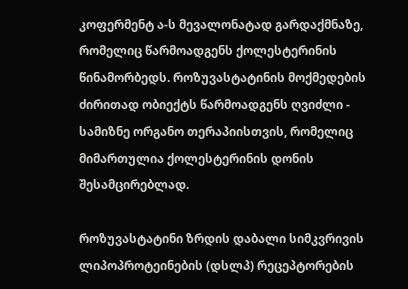კოფერმენტ ა-ს მევალონატად გარდაქმნაზე, რომელიც წარმოადგენს ქოლესტერინის წინამორბედს. როზუვასტატინის მოქმედების ძირითად ობიექტს წარმოადგენს ღვიძლი - სამიზნე ორგანო თერაპიისთვის, რომელიც მიმართულია ქოლესტერინის დონის შესამცირებლად.

როზუვასტატინი ზრდის დაბალი სიმკვრივის ლიპოპროტეინების (დსლპ) რეცეპტორების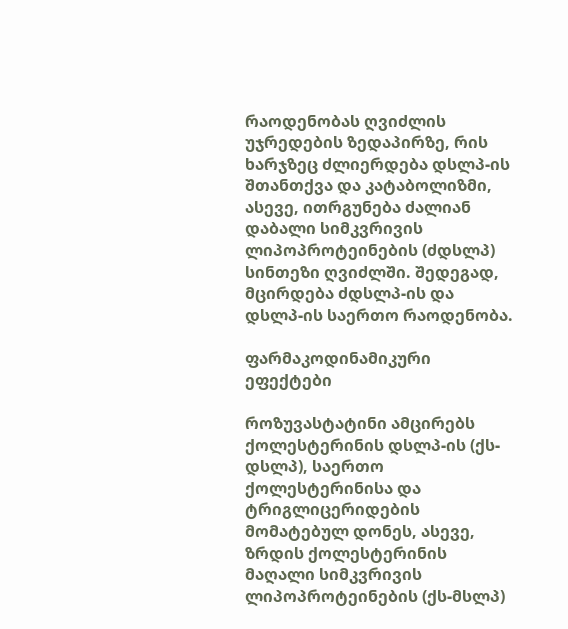რაოდენობას ღვიძლის უჯრედების ზედაპირზე, რის ხარჯზეც ძლიერდება დსლპ-ის შთანთქვა და კატაბოლიზმი, ასევე, ითრგუნება ძალიან დაბალი სიმკვრივის ლიპოპროტეინების (ძდსლპ) სინთეზი ღვიძლში. შედეგად, მცირდება ძდსლპ-ის და დსლპ-ის საერთო რაოდენობა.

ფარმაკოდინამიკური ეფექტები

როზუვასტატინი ამცირებს ქოლესტერინის დსლპ-ის (ქს-დსლპ), საერთო ქოლესტერინისა და ტრიგლიცერიდების მომატებულ დონეს, ასევე, ზრდის ქოლესტერინის მაღალი სიმკვრივის ლიპოპროტეინების (ქს-მსლპ)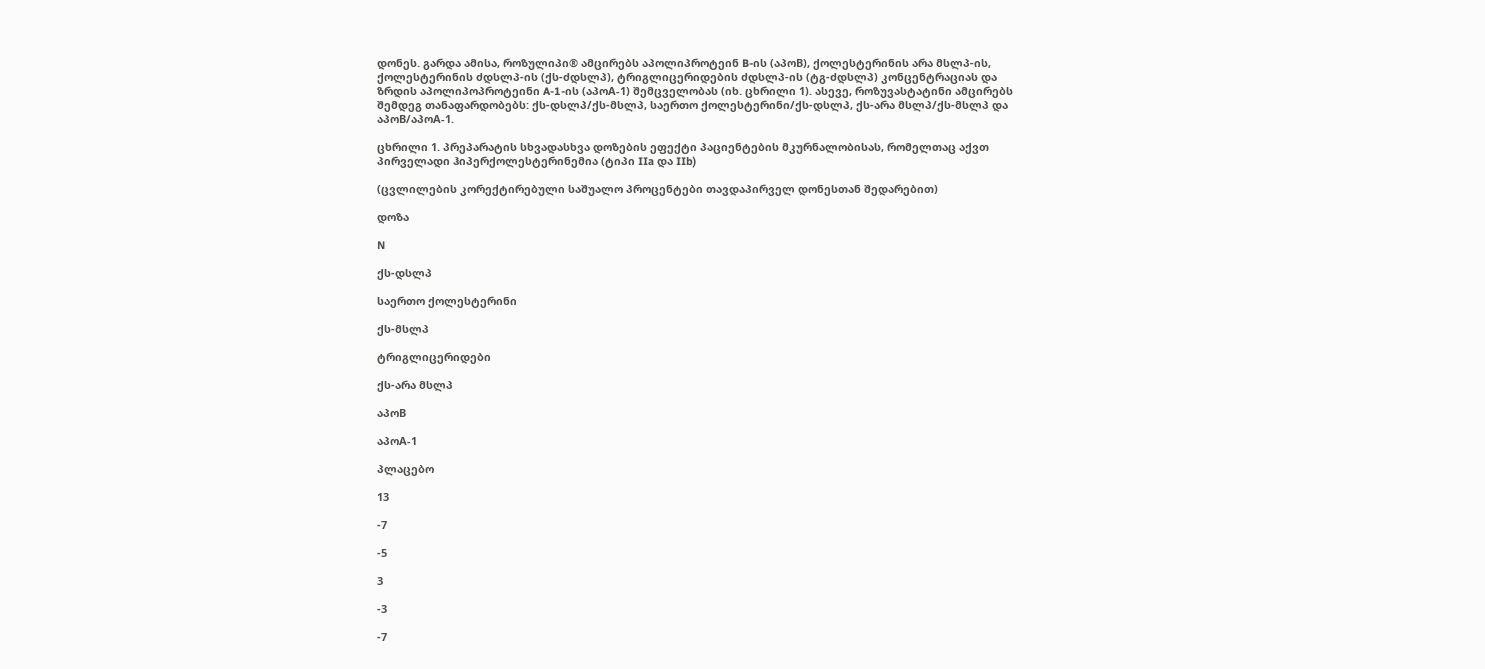დონეს. გარდა ამისა, როზულიპი® ამცირებს აპოლიპროტეინ B-ის (აპოB), ქოლესტერინის არა მსლპ-ის, ქოლესტერინის ძდსლპ-ის (ქს-ძდსლპ), ტრიგლიცერიდების ძდსლპ-ის (ტგ-ძდსლპ) კონცენტრაციას და ზრდის აპოლიპოპროტეინი A-1-ის (აპოA-1) შემცველობას (იხ. ცხრილი 1). ასევე, როზუვასტატინი ამცირებს შემდეგ თანაფარდობებს: ქს-დსლპ/ქს-მსლპ, საერთო ქოლესტერინი/ქს-დსლპ, ქს-არა მსლპ/ქს-მსლპ და აპოB/აპოA-1.

ცხრილი 1. პრეპარატის სხვადასხვა დოზების ეფექტი პაციენტების მკურნალობისას, რომელთაც აქვთ პირველადი ჰიპერქოლესტერინემია (ტიპი IIa და IIb)

(ცვლილების კორექტირებული საშუალო პროცენტები თავდაპირველ დონესთან შედარებით)

დოზა

N

ქს-დსლპ

საერთო ქოლესტერინი

ქს-მსლპ

ტრიგლიცერიდები

ქს-არა მსლპ

აპოB

აპოA-1

პლაცებო

13

-7

-5

3

-3

-7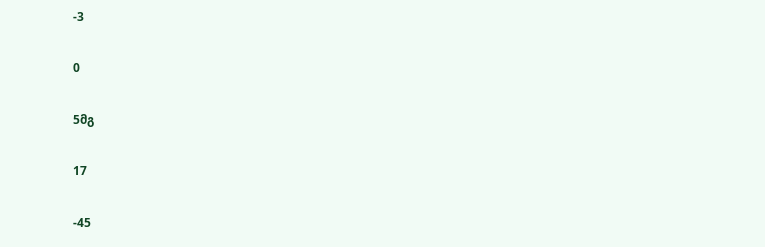-3

0

5მგ

17

-45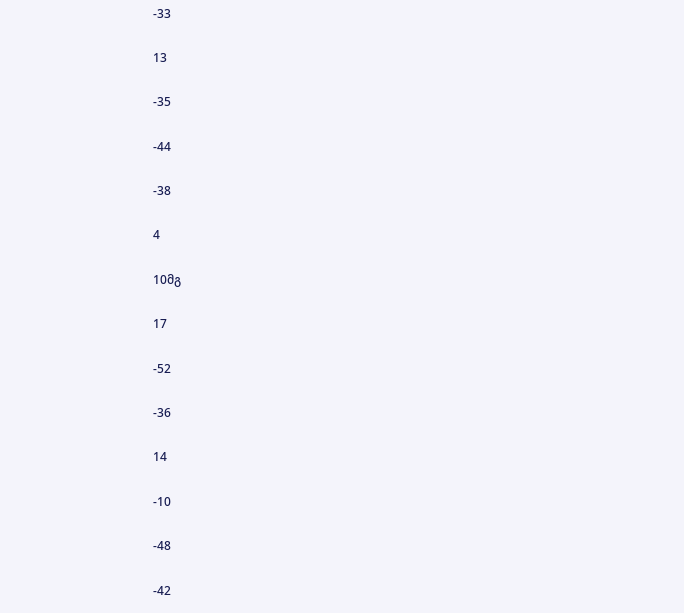-33

13

-35

-44

-38

4

10მგ

17

-52

-36

14

-10

-48

-42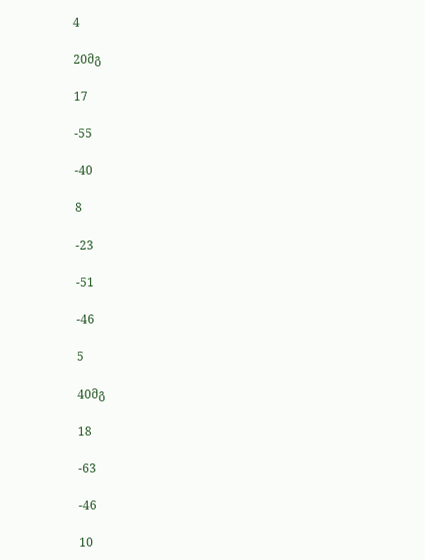4

20მგ

17

-55

-40

8

-23

-51

-46

5

40მგ

18

-63

-46

10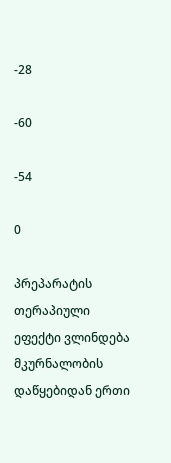-28

-60

-54

0

პრეპარატის თერაპიული ეფექტი ვლინდება მკურნალობის დაწყებიდან ერთი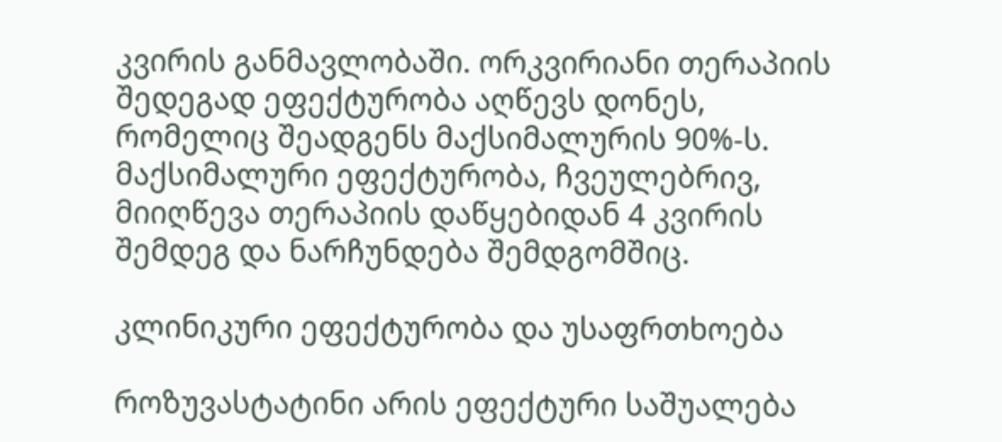კვირის განმავლობაში. ორკვირიანი თერაპიის შედეგად ეფექტურობა აღწევს დონეს, რომელიც შეადგენს მაქსიმალურის 90%-ს. მაქსიმალური ეფექტურობა, ჩვეულებრივ, მიიღწევა თერაპიის დაწყებიდან 4 კვირის შემდეგ და ნარჩუნდება შემდგომშიც.

კლინიკური ეფექტურობა და უსაფრთხოება

როზუვასტატინი არის ეფექტური საშუალება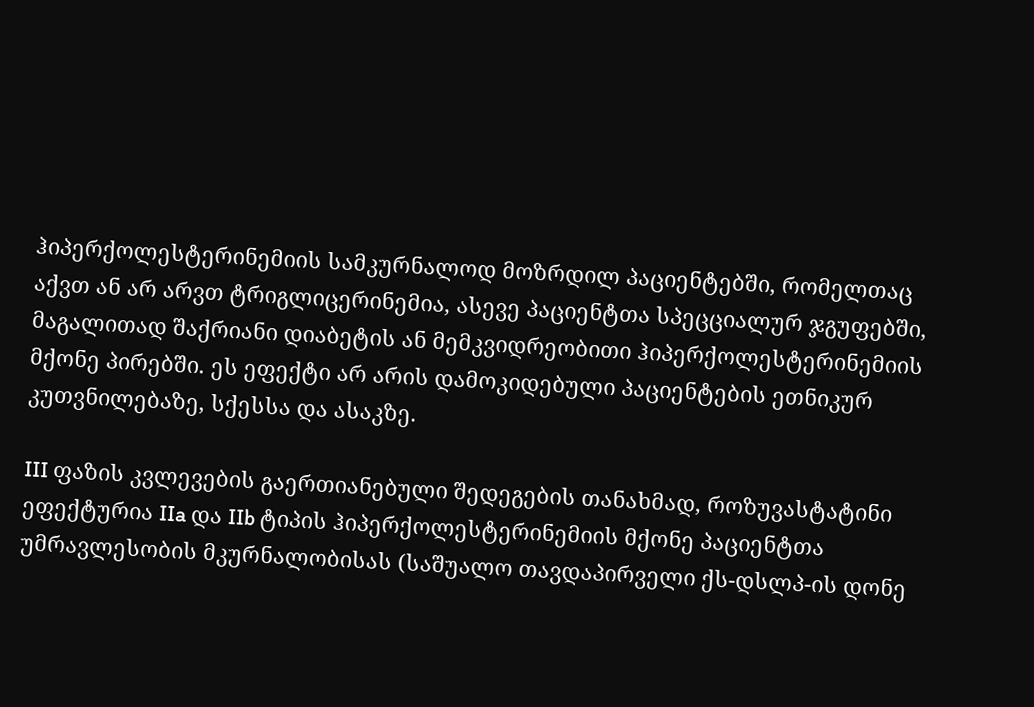ჰიპერქოლესტერინემიის სამკურნალოდ მოზრდილ პაციენტებში, რომელთაც აქვთ ან არ არვთ ტრიგლიცერინემია, ასევე პაციენტთა სპეცციალურ ჯგუფებში, მაგალითად შაქრიანი დიაბეტის ან მემკვიდრეობითი ჰიპერქოლესტერინემიის მქონე პირებში. ეს ეფექტი არ არის დამოკიდებული პაციენტების ეთნიკურ კუთვნილებაზე, სქესსა და ასაკზე.

III ფაზის კვლევების გაერთიანებული შედეგების თანახმად, როზუვასტატინი ეფექტურია IIa და IIb ტიპის ჰიპერქოლესტერინემიის მქონე პაციენტთა უმრავლესობის მკურნალობისას (საშუალო თავდაპირველი ქს-დსლპ-ის დონე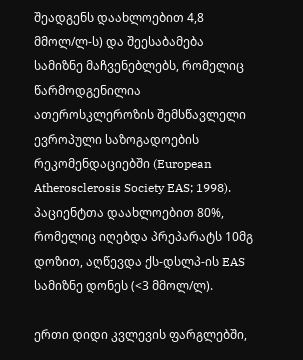შეადგენს დაახლოებით 4,8 მმოლ/ლ-ს) და შეესაბამება სამიზნე მაჩვენებლებს, რომელიც წარმოდგენილია ათეროსკლეროზის შემსწავლელი ევროპული საზოგადოების რეკომენდაციებში (European Atherosclerosis Society EAS; 1998). პაციენტთა დაახლოებით 80%, რომელიც იღებდა პრეპარატს 10მგ დოზით, აღწევდა ქს-დსლპ-ის EAS სამიზნე დონეს (<3 მმოლ/ლ).

ერთი დიდი კვლევის ფარგლებში,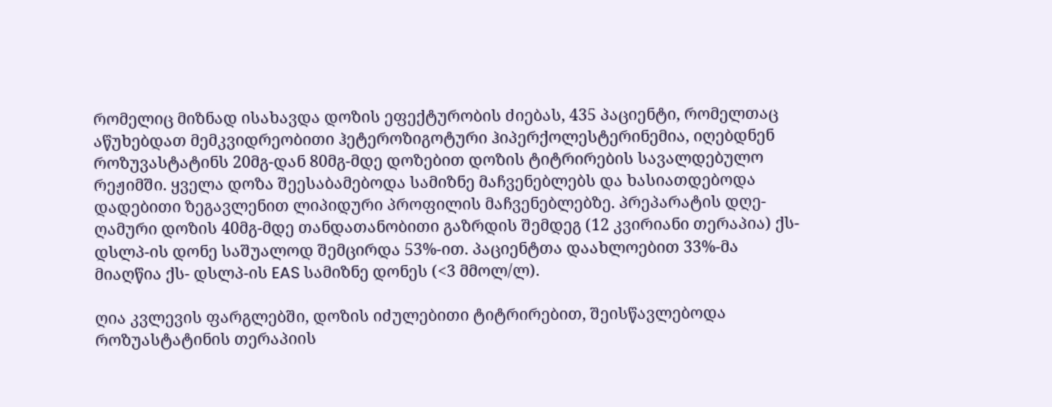რომელიც მიზნად ისახავდა დოზის ეფექტურობის ძიებას, 435 პაციენტი, რომელთაც აწუხებდათ მემკვიდრეობითი ჰეტეროზიგოტური ჰიპერქოლესტერინემია, იღებდნენ როზუვასტატინს 20მგ-დან 80მგ-მდე დოზებით დოზის ტიტრირების სავალდებულო რეჟიმში. ყველა დოზა შეესაბამებოდა სამიზნე მაჩვენებლებს და ხასიათდებოდა დადებითი ზეგავლენით ლიპიდური პროფილის მაჩვენებლებზე. პრეპარატის დღე-ღამური დოზის 40მგ-მდე თანდათანობითი გაზრდის შემდეგ (12 კვირიანი თერაპია) ქს-დსლპ-ის დონე საშუალოდ შემცირდა 53%-ით. პაციენტთა დაახლოებით 33%-მა მიაღწია ქს- დსლპ-ის EAS სამიზნე დონეს (<3 მმოლ/ლ).

ღია კვლევის ფარგლებში, დოზის იძულებითი ტიტრირებით, შეისწავლებოდა როზუასტატინის თერაპიის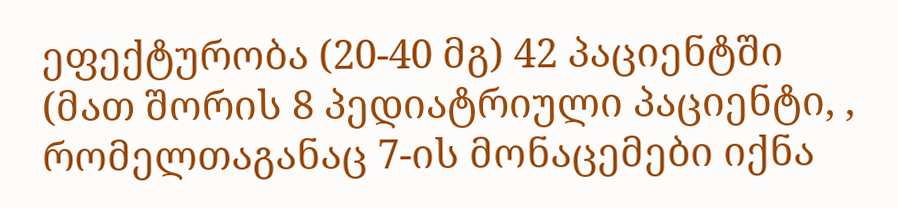ეფექტურობა (20-40 მგ) 42 პაციენტში (მათ შორის 8 პედიატრიული პაციენტი, , რომელთაგანაც 7-ის მონაცემები იქნა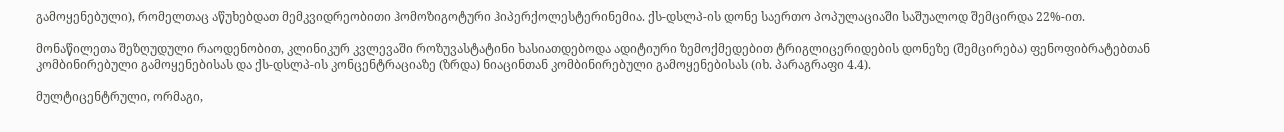გამოყენებული), რომელთაც აწუხებდათ მემკვიდრეობითი ჰომოზიგოტური ჰიპერქოლესტერინემია. ქს-დსლპ-ის დონე საერთო პოპულაციაში საშუალოდ შემცირდა 22%-ით.

მონაწილეთა შეზღუდული რაოდენობით, კლინიკურ კვლევაში როზუვასტატინი ხასიათდებოდა ადიტიური ზემოქმედებით ტრიგლიცერიდების დონეზე (შემცირება) ფენოფიბრატებთან კომბინირებული გამოყენებისას და ქს-დსლპ-ის კონცენტრაციაზე (ზრდა) ნიაცინთან კომბინირებული გამოყენებისას (იხ. პარაგრაფი 4.4).

მულტიცენტრული, ორმაგი,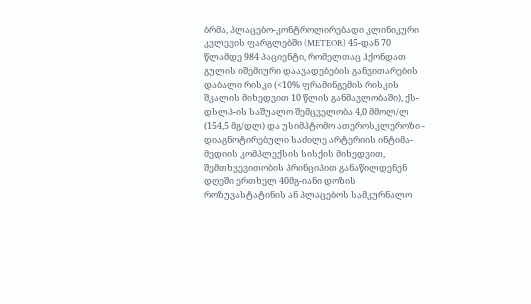ბრმა, პლაცებო-კონტროლირებადი კლინიკური კვლევის ფარგლებში (METEOR) 45-დან 70 წლამდე 984 პაციენტი, რომელთაც ჰქონდათ გულის იშემიური დაავადებების განვითარების დაბალი რისკი (<10% ფრამინგემის რისკის შკალის მიხედვით 10 წლის განმავლობაში), ქს-დსლპ-ის საშუალო შემცველობა 4,0 მმოლ/ლ (154,5 მგ/დლ) და უსიმპტომო ათეროსკლეროზი - დიაგნოტირებული საძილე არტერიის ინტიმა-მედიის კომპლექსის სისქის მიხედვით, შემთხვევითობის პრინციპით განაწილდენენ დღეში ერთხელ 40მგ-იანი დოზის როზუვასტატინის ან პლაცებოს სამკურნალო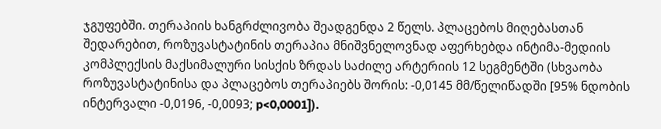ჯგუფებში. თერაპიის ხანგრძლივობა შეადგენდა 2 წელს. პლაცებოს მიღებასთან შედარებით, როზუვასტატინის თერაპია მნიშვნელოვნად აფერხებდა ინტიმა-მედიის კომპლექსის მაქსიმალური სისქის ზრდას საძილე არტერიის 12 სეგმენტში (სხვაობა როზუვასტატინისა და პლაცებოს თერაპიებს შორის: -0,0145 მმ/წელიწადში [95% ნდობის ინტერვალი -0,0196, -0,0093; p<0,0001]).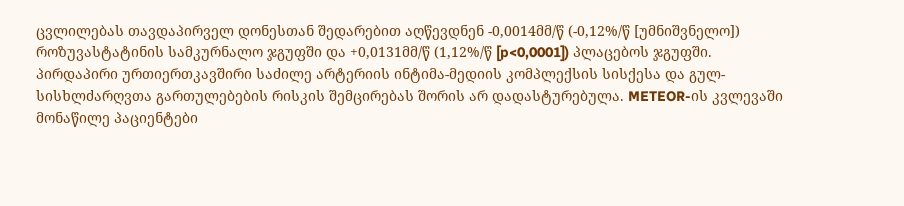ცვლილებას თავდაპირველ დონესთან შედარებით აღწევდნენ -0,0014მმ/წ (-0,12%/წ [უმნიშვნელო]) როზუვასტატინის სამკურნალო ჯგუფში და +0,0131მმ/წ (1,12%/წ [p<0,0001]) პლაცებოს ჯგუფში. პირდაპირი ურთიერთკავშირი საძილე არტერიის ინტიმა-მედიის კომპლექსის სისქესა და გულ-სისხლძარღვთა გართულებების რისკის შემცირებას შორის არ დადასტურებულა. METEOR-ის კვლევაში მონაწილე პაციენტები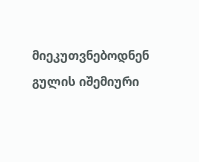მიეკუთვნებოდნენ გულის იშემიური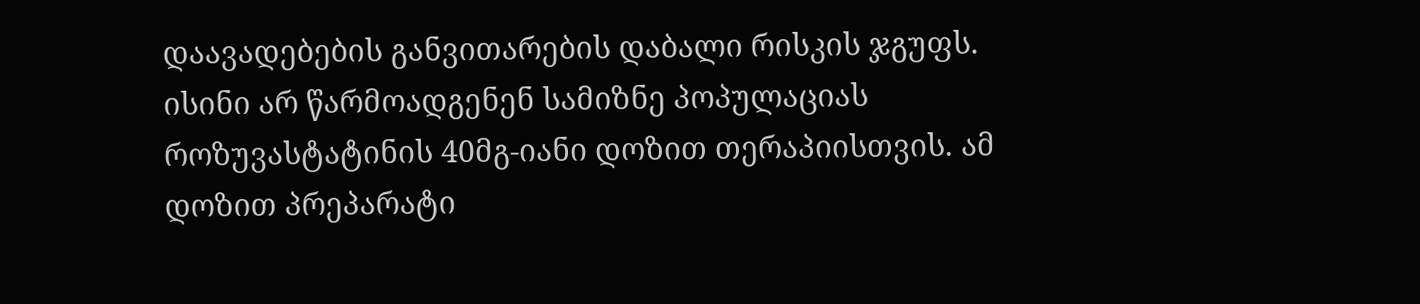დაავადებების განვითარების დაბალი რისკის ჯგუფს. ისინი არ წარმოადგენენ სამიზნე პოპულაციას როზუვასტატინის 40მგ-იანი დოზით თერაპიისთვის. ამ დოზით პრეპარატი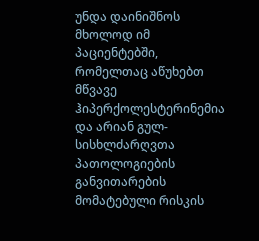უნდა დაინიშნოს მხოლოდ იმ პაციენტებში, რომელთაც აწუხებთ მწვავე ჰიპერქოლესტერინემია და არიან გულ-სისხლძარღვთა პათოლოგიების განვითარების მომატებული რისკის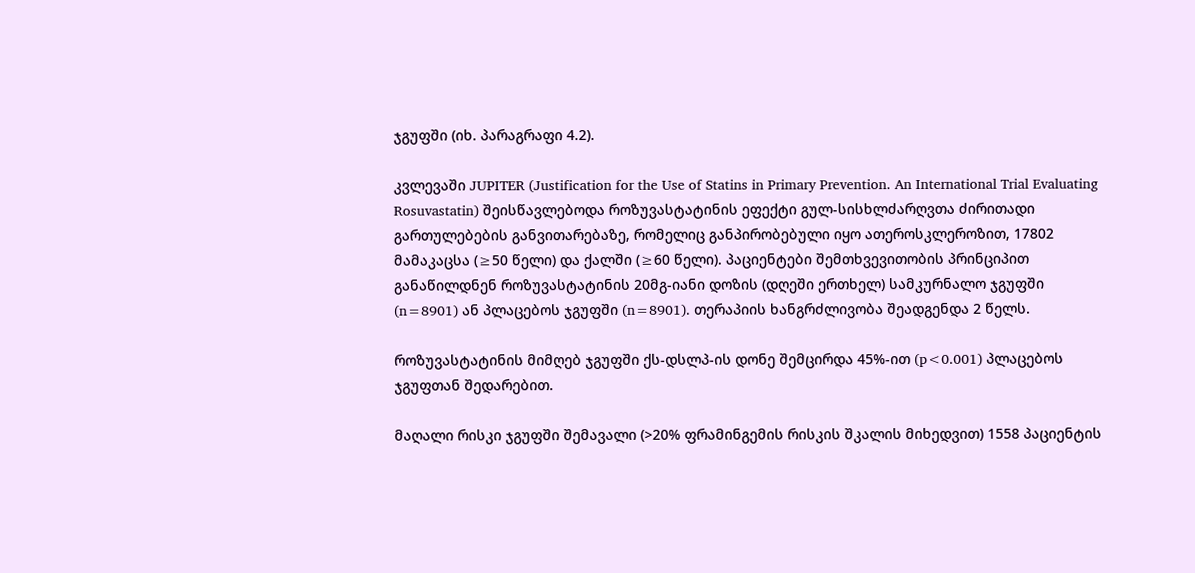ჯგუფში (იხ. პარაგრაფი 4.2).

კვლევაში JUPITER (Justification for the Use of Statins in Primary Prevention. An International Trial Evaluating Rosuvastatin) შეისწავლებოდა როზუვასტატინის ეფექტი გულ-სისხლძარღვთა ძირითადი გართულებების განვითარებაზე, რომელიც განპირობებული იყო ათეროსკლეროზით, 17802 მამაკაცსა (≥50 წელი) და ქალში (≥60 წელი). პაციენტები შემთხვევითობის პრინციპით განაწილდნენ როზუვასტატინის 20მგ-იანი დოზის (დღეში ერთხელ) სამკურნალო ჯგუფში (n=8901) ან პლაცებოს ჯგუფში (n=8901). თერაპიის ხანგრძლივობა შეადგენდა 2 წელს.

როზუვასტატინის მიმღებ ჯგუფში ქს-დსლპ-ის დონე შემცირდა 45%-ით (p<0.001) პლაცებოს ჯგუფთან შედარებით.

მაღალი რისკი ჯგუფში შემავალი (>20% ფრამინგემის რისკის შკალის მიხედვით) 1558 პაციენტის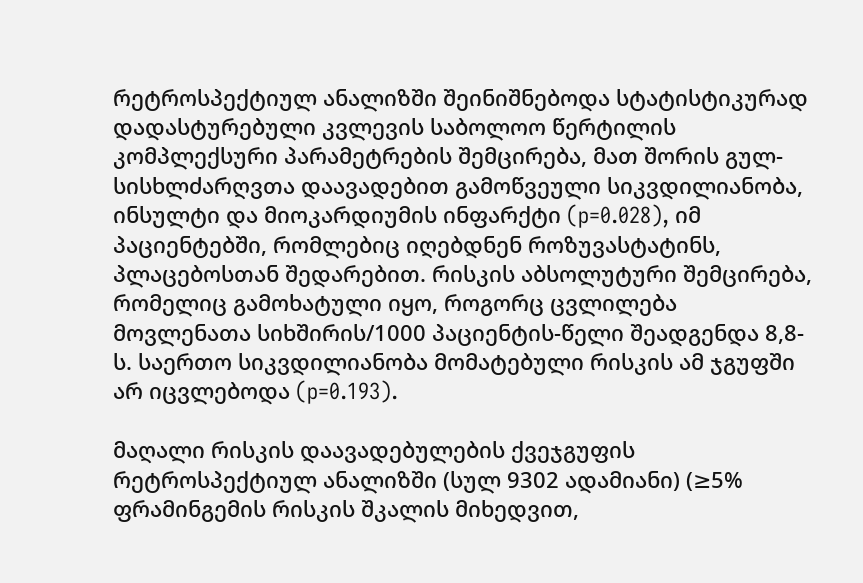რეტროსპექტიულ ანალიზში შეინიშნებოდა სტატისტიკურად დადასტურებული კვლევის საბოლოო წერტილის კომპლექსური პარამეტრების შემცირება, მათ შორის გულ-სისხლძარღვთა დაავადებით გამოწვეული სიკვდილიანობა, ინსულტი და მიოკარდიუმის ინფარქტი (p=0.028), იმ პაციენტებში, რომლებიც იღებდნენ როზუვასტატინს, პლაცებოსთან შედარებით. რისკის აბსოლუტური შემცირება, რომელიც გამოხატული იყო, როგორც ცვლილება მოვლენათა სიხშირის/1000 პაციენტის-წელი შეადგენდა 8,8-ს. საერთო სიკვდილიანობა მომატებული რისკის ამ ჯგუფში არ იცვლებოდა (p=0.193).

მაღალი რისკის დაავადებულების ქვეჯგუფის რეტროსპექტიულ ანალიზში (სულ 9302 ადამიანი) (≥5% ფრამინგემის რისკის შკალის მიხედვით,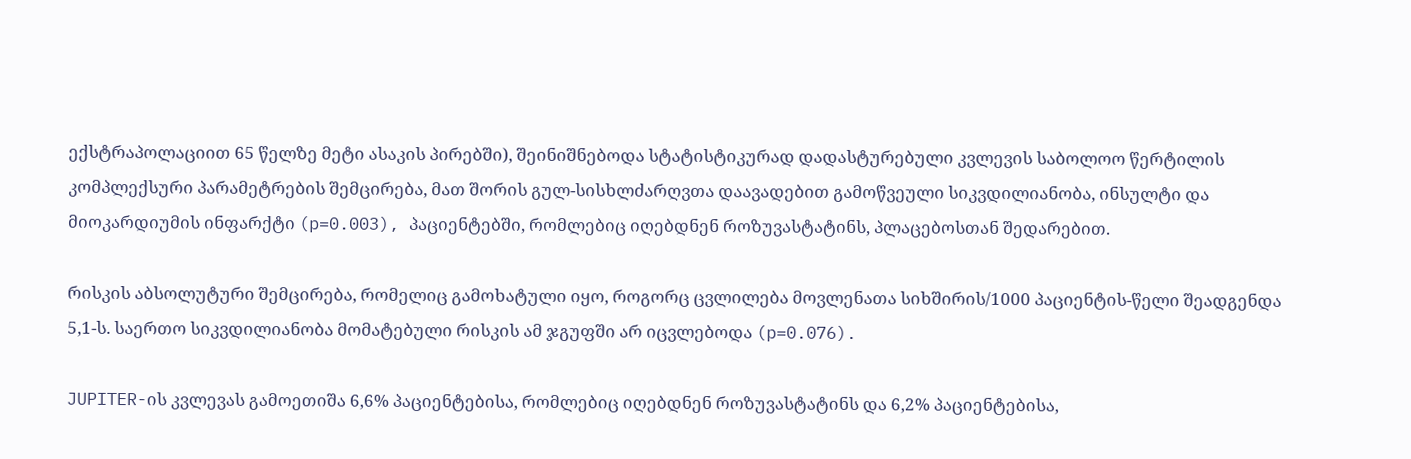ექსტრაპოლაციით 65 წელზე მეტი ასაკის პირებში), შეინიშნებოდა სტატისტიკურად დადასტურებული კვლევის საბოლოო წერტილის კომპლექსური პარამეტრების შემცირება, მათ შორის გულ-სისხლძარღვთა დაავადებით გამოწვეული სიკვდილიანობა, ინსულტი და მიოკარდიუმის ინფარქტი (p=0.003), პაციენტებში, რომლებიც იღებდნენ როზუვასტატინს, პლაცებოსთან შედარებით.

რისკის აბსოლუტური შემცირება, რომელიც გამოხატული იყო, როგორც ცვლილება მოვლენათა სიხშირის/1000 პაციენტის-წელი შეადგენდა 5,1-ს. საერთო სიკვდილიანობა მომატებული რისკის ამ ჯგუფში არ იცვლებოდა (p=0.076).

JUPITER-ის კვლევას გამოეთიშა 6,6% პაციენტებისა, რომლებიც იღებდნენ როზუვასტატინს და 6,2% პაციენტებისა,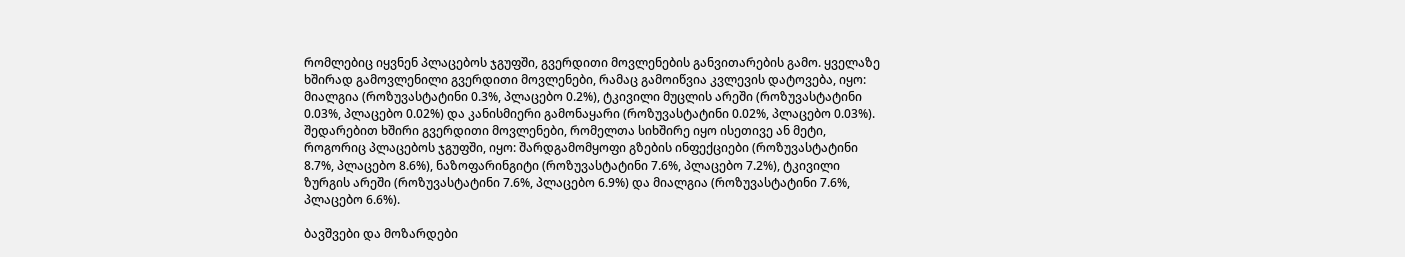რომლებიც იყვნენ პლაცებოს ჯგუფში, გვერდითი მოვლენების განვითარების გამო. ყველაზე ხშირად გამოვლენილი გვერდითი მოვლენები, რამაც გამოიწვია კვლევის დატოვება, იყო: მიალგია (როზუვასტატინი 0.3%, პლაცებო 0.2%), ტკივილი მუცლის არეში (როზუვასტატინი 0.03%, პლაცებო 0.02%) და კანისმიერი გამონაყარი (როზუვასტატინი 0.02%, პლაცებო 0.03%). შედარებით ხშირი გვერდითი მოვლენები, რომელთა სიხშირე იყო ისეთივე ან მეტი, როგორიც პლაცებოს ჯგუფში, იყო: შარდგამომყოფი გზების ინფექციები (როზუვასტატინი 8.7%, პლაცებო 8.6%), ნაზოფარინგიტი (როზუვასტატინი 7.6%, პლაცებო 7.2%), ტკივილი ზურგის არეში (როზუვასტატინი 7.6%, პლაცებო 6.9%) და მიალგია (როზუვასტატინი 7.6%, პლაცებო 6.6%).

ბავშვები და მოზარდები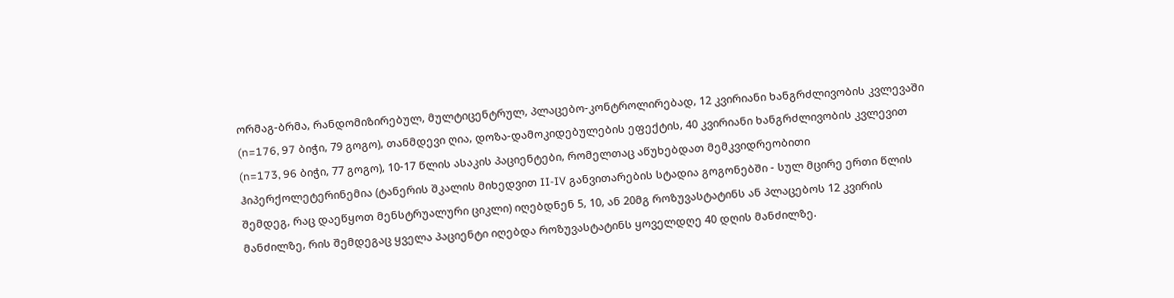ორმაგ-ბრმა, რანდომიზირებულ, მულტიცენტრულ, პლაცებო-კონტროლირებად, 12 კვირიანი ხანგრძლივობის კვლევაში (n=176, 97 ბიჭი, 79 გოგო), თანმდევი ღია, დოზა-დამოკიდებულების ეფექტის, 40 კვირიანი ხანგრძლივობის კვლევით (n=173, 96 ბიჭი, 77 გოგო), 10-17 წლის ასაკის პაციენტები, რომელთაც აწუხებდათ მემკვიდრეობითი ჰიპერქოლეტერინემია (ტანერის შკალის მიხედვით II-IV განვითარების სტადია გოგონებში - სულ მცირე ერთი წლის შემდეგ, რაც დაეწყოთ მენსტრუალური ციკლი) იღებდნენ 5, 10, ან 20მგ როზუვასტატინს ან პლაცებოს 12 კვირის მანძილზე, რის შემდეგაც ყველა პაციენტი იღებდა როზუვასტატინს ყოველდღე 40 დღის მანძილზე.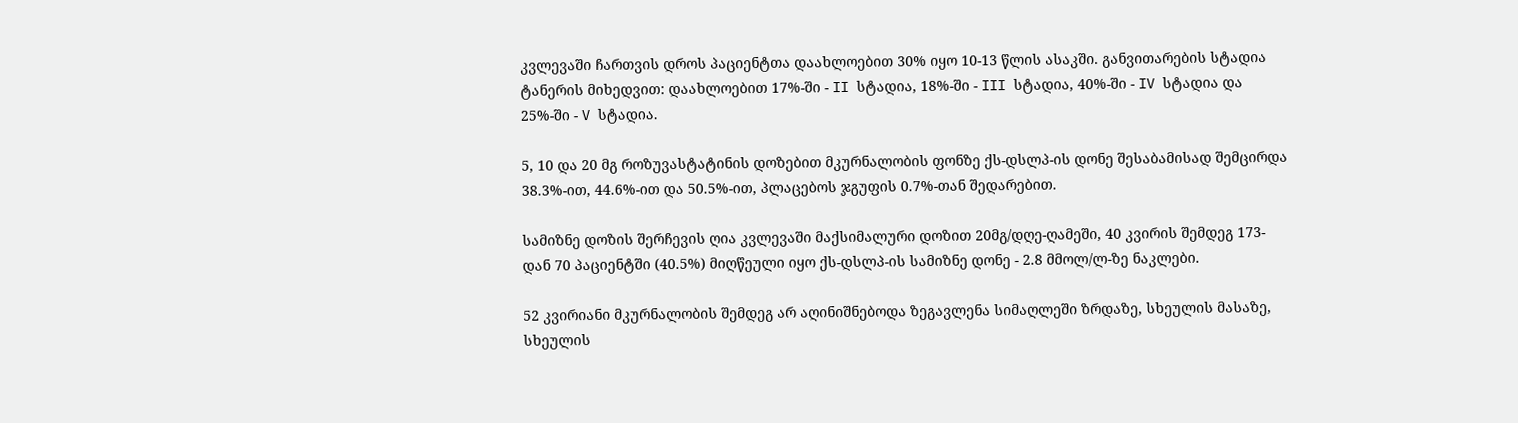კვლევაში ჩართვის დროს პაციენტთა დაახლოებით 30% იყო 10-13 წლის ასაკში. განვითარების სტადია ტანერის მიხედვით: დაახლოებით 17%-ში - II სტადია, 18%-ში - III სტადია, 40%-ში - IV სტადია და 25%-ში - V სტადია.

5, 10 და 20 მგ როზუვასტატინის დოზებით მკურნალობის ფონზე ქს-დსლპ-ის დონე შესაბამისად შემცირდა 38.3%-ით, 44.6%-ით და 50.5%-ით, პლაცებოს ჯგუფის 0.7%-თან შედარებით.

სამიზნე დოზის შერჩევის ღია კვლევაში მაქსიმალური დოზით 20მგ/დღე-ღამეში, 40 კვირის შემდეგ 173-დან 70 პაციენტში (40.5%) მიღწეული იყო ქს-დსლპ-ის სამიზნე დონე - 2.8 მმოლ/ლ-ზე ნაკლები.

52 კვირიანი მკურნალობის შემდეგ არ აღინიშნებოდა ზეგავლენა სიმაღლეში ზრდაზე, სხეულის მასაზე, სხეულის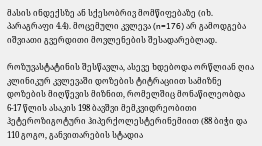მასის ინდექსზე ან სქესობრივ მომწიფებაზე (იხ. პარაგრაფი 4.4). მოცემული კვლევა (n=176) არ გამოდგება იშვიათი გვერდითი მოვლენების შესადარებლად.

როზუვასტატინის შესწავლა, ასევე ხდებოდა ორწლიან ღია კლინიკურ კვლევაში დოზების ტიტრაციით სამიზნე დოზების მიღწევის მიზნით, რომელშიც მონაწილეობდა 6-17 წლის ასაკის 198 ბავშვი მემკვიდრეობითი ჰეტეროზიგოტური ჰიპერქოლესტერინემიით (88 ბიჭი და 110 გოგო, განვითარების სტადია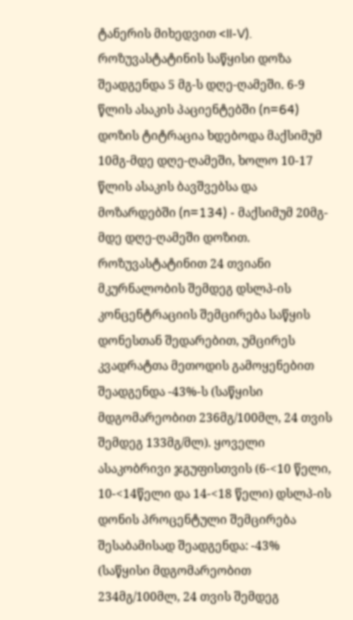ტანერის მიხედვით <II-V). როზუვასტატინის საწყისი დოზა შეადგენდა 5 მგ-ს დღე-ღამეში. 6-9 წლის ასაკის პაციენტებში (n=64) დოზის ტიტრაცია ხდებოდა მაქსიმუმ 10მგ-მდე დღე-ღამეში, ხოლო 10-17 წლის ასაკის ბავშვებსა და მოზარდებში (n=134) - მაქსიმუმ 20მგ-მდე დღე-ღამეში დოზით. როზუვასტატინით 24 თვიანი მკურნალობის შემდეგ დსლპ-ის კონცენტრაციის შემცირება საწყის დონესთან შედარებით, უმცირეს კვადრატთა მეთოდის გამოყენებით შეადგენდა -43%-ს (საწყისი მდგომარეობით 236მგ/100მლ, 24 თვის შემდეგ 133მგ/მლ). ყოველი ასაკობრივი ჯგუფისთვის (6-<10 წელი, 10-<14წელი და 14-<18 წელი) დსლპ-ის დონის პროცენტული შემცირება შესაბამისად შეადგენდა: -43% (საწყისი მდგომარეობით 234მგ/100მლ, 24 თვის შემდეგ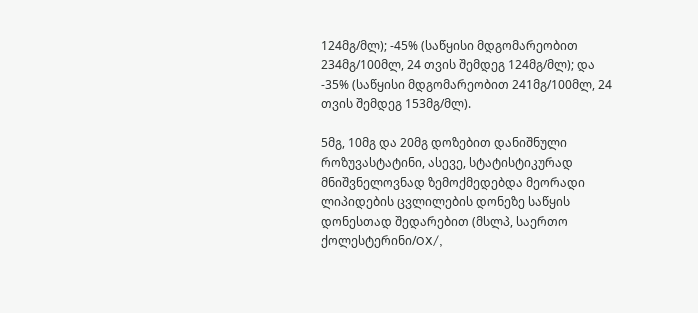124მგ/მლ); -45% (საწყისი მდგომარეობით 234მგ/100მლ, 24 თვის შემდეგ 124მგ/მლ); და -35% (საწყისი მდგომარეობით 241მგ/100მლ, 24 თვის შემდეგ 153მგ/მლ).

5მგ, 10მგ და 20მგ დოზებით დანიშნული როზუვასტატინი, ასევე, სტატისტიკურად მნიშვნელოვნად ზემოქმედებდა მეორადი ლიპიდების ცვლილების დონეზე საწყის დონესთად შედარებით (მსლპ, საერთო ქოლესტერინი/OX/,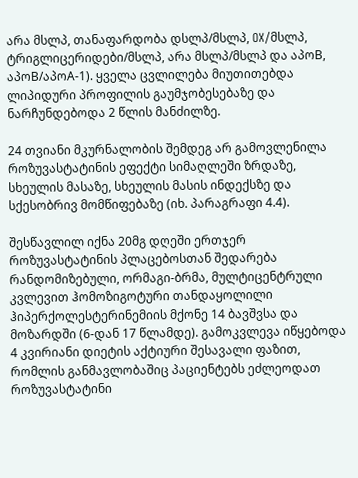არა მსლპ, თანაფარდობა დსლპ/მსლპ, OX/მსლპ, ტრიგლიცერიდები/მსლპ, არა მსლპ/მსლპ და აპოB, აპოB/აპოA-1). ყველა ცვლილება მიუთითებდა ლიპიდური პროფილის გაუმჯობესებაზე და ნარჩუნდებოდა 2 წლის მანძილზე.

24 თვიანი მკურნალობის შემდეგ არ გამოვლენილა როზუვასტატინის ეფექტი სიმაღლეში ზრდაზე, სხეულის მასაზე, სხეულის მასის ინდექსზე და სქესობრივ მომწიფებაზე (იხ. პარაგრაფი 4.4).

შესწავლილ იქნა 20მგ დღეში ერთჯერ როზუვასტატინის პლაცებოსთან შედარება რანდომიზებული, ორმაგი-ბრმა, მულტიცენტრული კვლევით ჰომოზიგოტური თანდაყოლილი ჰიპერქოლესტერინემიის მქონე 14 ბავშვსა და მოზარდში (6-დან 17 წლამდე). გამოკვლევა იწყებოდა 4 კვირიანი დიეტის აქტიური შესავალი ფაზით, რომლის განმავლობაშიც პაციენტებს ეძლეოდათ როზუვასტატინი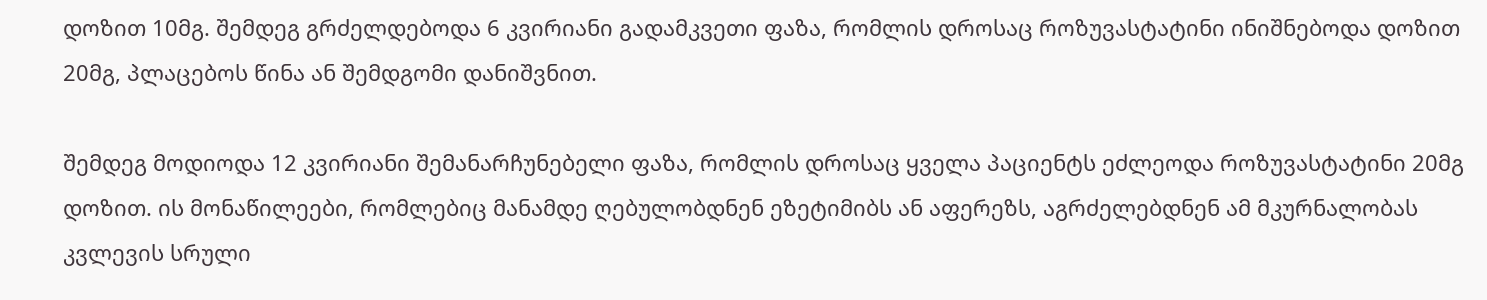დოზით 10მგ. შემდეგ გრძელდებოდა 6 კვირიანი გადამკვეთი ფაზა, რომლის დროსაც როზუვასტატინი ინიშნებოდა დოზით 20მგ, პლაცებოს წინა ან შემდგომი დანიშვნით.

შემდეგ მოდიოდა 12 კვირიანი შემანარჩუნებელი ფაზა, რომლის დროსაც ყველა პაციენტს ეძლეოდა როზუვასტატინი 20მგ დოზით. ის მონაწილეები, რომლებიც მანამდე ღებულობდნენ ეზეტიმიბს ან აფერეზს, აგრძელებდნენ ამ მკურნალობას კვლევის სრული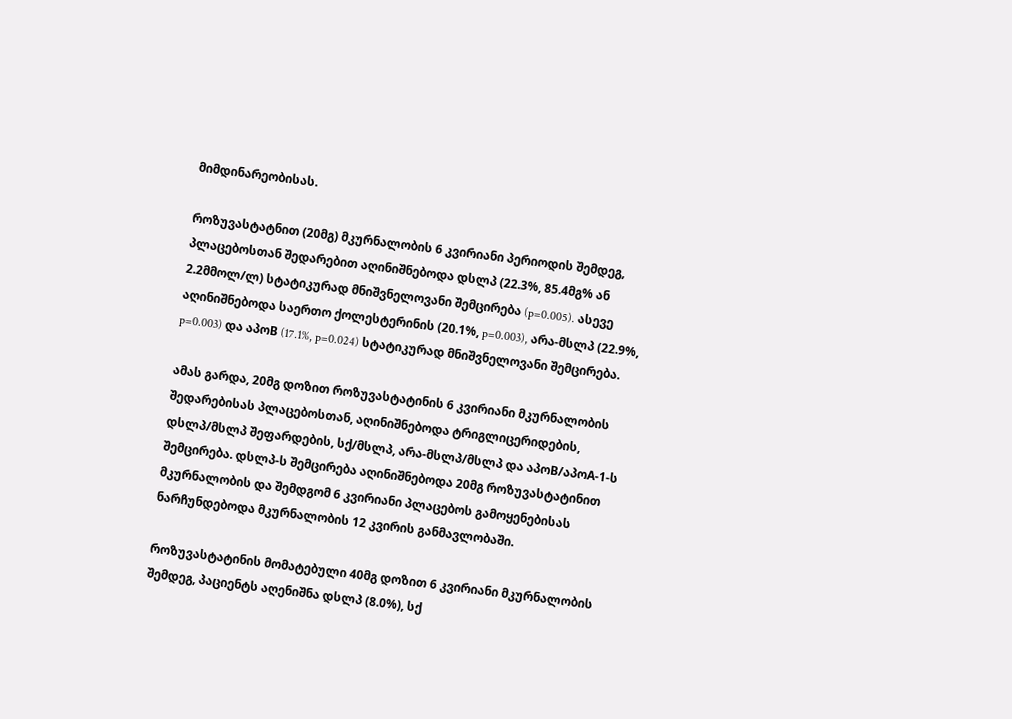მიმდინარეობისას.

როზუვასტატნით (20მგ) მკურნალობის 6 კვირიანი პერიოდის შემდეგ, პლაცებოსთან შედარებით აღინიშნებოდა დსლპ (22.3%, 85.4მგ% ან 2.2მმოლ/ლ) სტატიკურად მნიშვნელოვანი შემცირება (p=0.005). ასევე აღინიშნებოდა საერთო ქოლესტერინის (20.1%, p=0.003), არა-მსლპ (22.9%, p=0.003) და აპოB (17.1%, p=0.024) სტატიკურად მნიშვნელოვანი შემცირება.

ამას გარდა, 20მგ დოზით როზუვასტატინის 6 კვირიანი მკურნალობის შედარებისას პლაცებოსთან, აღინიშნებოდა ტრიგლიცერიდების, დსლპ/მსლპ შეფარდების, სქ/მსლპ, არა-მსლპ/მსლპ და აპოB/აპოA-1-ს შემცირება. დსლპ-ს შემცირება აღინიშნებოდა 20მგ როზუვასტატინით მკურნალობის და შემდგომ 6 კვირიანი პლაცებოს გამოყენებისას ნარჩუნდებოდა მკურნალობის 12 კვირის განმავლობაში.

როზუვასტატინის მომატებული 40მგ დოზით 6 კვირიანი მკურნალობის შემდეგ, პაციენტს აღენიშნა დსლპ (8.0%), სქ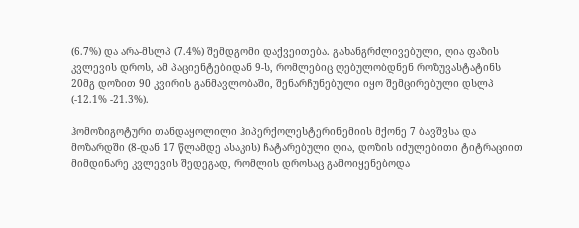(6.7%) და არა-მსლპ (7.4%) შემდგომი დაქვეითება. გახანგრძლივებული, ღია ფაზის კვლევის დროს, ამ პაციენტებიდან 9-ს, რომლებიც ღებულობდნენ როზუვასტატინს 20მგ დოზით 90 კვირის განმავლობაში, შენარჩუნებული იყო შემცირებული დსლპ (-12.1% -21.3%).

ჰომოზიგოტური თანდაყოლილი ჰიპერქოლესტერინემიის მქონე 7 ბავშვსა და მოზარდში (8-დან 17 წლამდე ასაკის) ჩატარებული ღია, დოზის იძულებითი ტიტრაციით მიმდინარე კვლევის შედეგად, რომლის დროსაც გამოიყენებოდა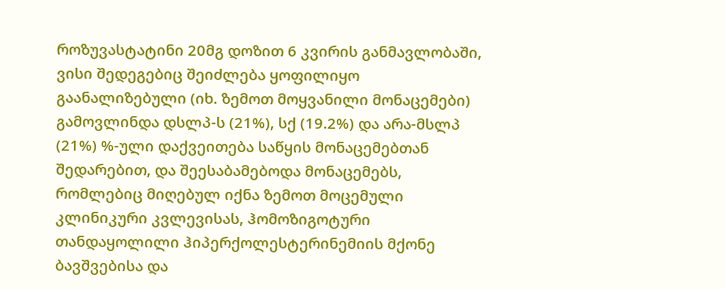როზუვასტატინი 20მგ დოზით 6 კვირის განმავლობაში, ვისი შედეგებიც შეიძლება ყოფილიყო გაანალიზებული (იხ. ზემოთ მოყვანილი მონაცემები) გამოვლინდა დსლპ-ს (21%), სქ (19.2%) და არა-მსლპ (21%) %-ული დაქვეითება საწყის მონაცემებთან შედარებით, და შეესაბამებოდა მონაცემებს, რომლებიც მიღებულ იქნა ზემოთ მოცემული კლინიკური კვლევისას, ჰომოზიგოტური თანდაყოლილი ჰიპერქოლესტერინემიის მქონე ბავშვებისა და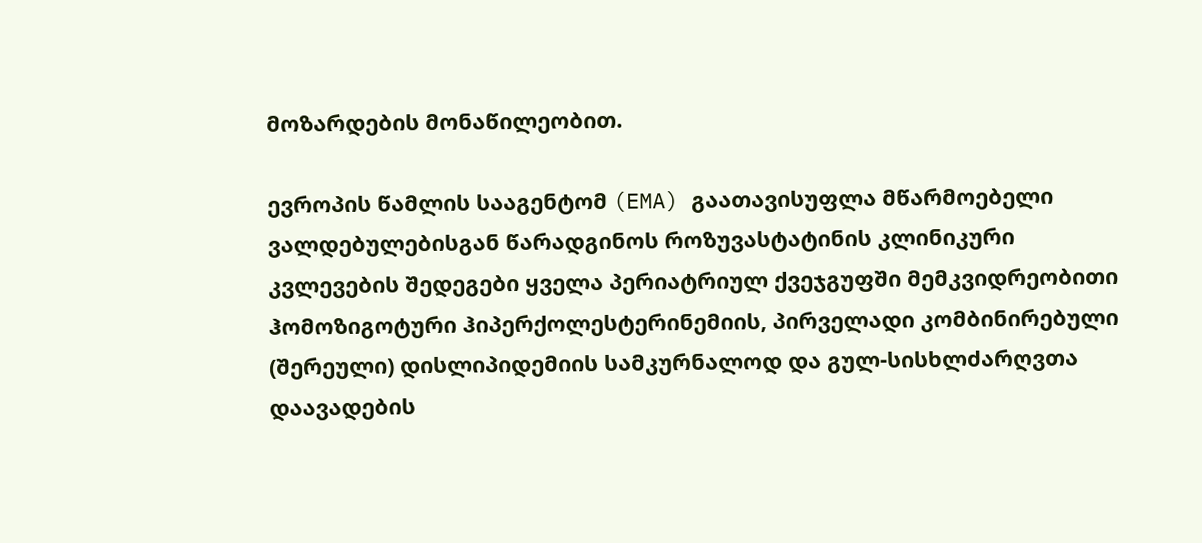მოზარდების მონაწილეობით.

ევროპის წამლის სააგენტომ (EMA) გაათავისუფლა მწარმოებელი ვალდებულებისგან წარადგინოს როზუვასტატინის კლინიკური კვლევების შედეგები ყველა პერიატრიულ ქვეჯგუფში მემკვიდრეობითი ჰომოზიგოტური ჰიპერქოლესტერინემიის, პირველადი კომბინირებული (შერეული) დისლიპიდემიის სამკურნალოდ და გულ-სისხლძარღვთა დაავადების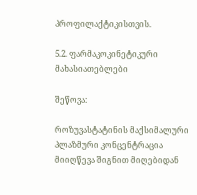პროფილაქტიკისთვის.

5.2. ფარმაკოკინეტიკური მახასიათებლები

შეწოვა:

როზუვასტატინის მაქსიმალური პლაზმური კონცენტრაცია მიიღწევა შიგნით მიღებიდან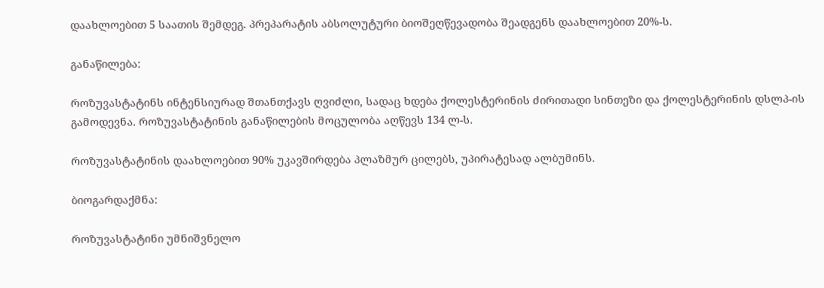დაახლოებით 5 საათის შემდეგ. პრეპარატის აბსოლუტური ბიოშეღწევადობა შეადგენს დაახლოებით 20%-ს.

განაწილება:

როზუვასტატინს ინტენსიურად შთანთქავს ღვიძლი, სადაც ხდება ქოლესტერინის ძირითადი სინთეზი და ქოლესტერინის დსლპ-ის გამოდევნა. როზუვასტატინის განაწილების მოცულობა აღწევს 134 ლ-ს.

როზუვასტატინის დაახლოებით 90% უკავშირდება პლაზმურ ცილებს, უპირატესად ალბუმინს.

ბიოგარდაქმნა:

როზუვასტატინი უმნიშვნელო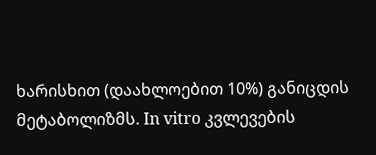ხარისხით (დაახლოებით 10%) განიცდის მეტაბოლიზმს. In vitro კვლევების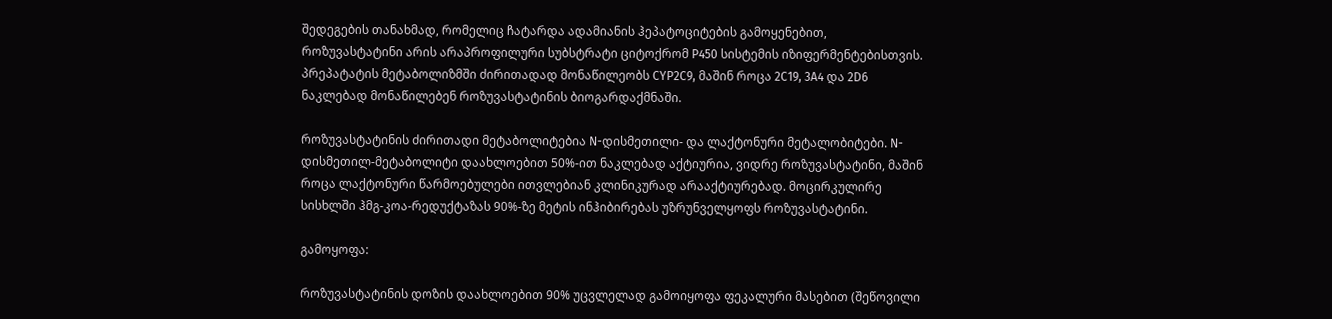შედეგების თანახმად, რომელიც ჩატარდა ადამიანის ჰეპატოციტების გამოყენებით, როზუვასტატინი არის არაპროფილური სუბსტრატი ციტოქრომ P450 სისტემის იზიფერმენტებისთვის. პრეპატატის მეტაბოლიზმში ძირითადად მონაწილეობს CYP2C9, მაშინ როცა 2C19, 3A4 და 2D6 ნაკლებად მონაწილებენ როზუვასტატინის ბიოგარდაქმნაში.

როზუვასტატინის ძირითადი მეტაბოლიტებია N-დისმეთილი- და ლაქტონური მეტალობიტები. N-დისმეთილ-მეტაბოლიტი დაახლოებით 50%-ით ნაკლებად აქტიურია, ვიდრე როზუვასტატინი, მაშინ როცა ლაქტონური წარმოებულები ითვლებიან კლინიკურად არააქტიურებად. მოცირკულირე სისხლში ჰმგ-კოა-რედუქტაზას 90%-ზე მეტის ინჰიბირებას უზრუნველყოფს როზუვასტატინი.

გამოყოფა:

როზუვასტატინის დოზის დაახლოებით 90% უცვლელად გამოიყოფა ფეკალური მასებით (შეწოვილი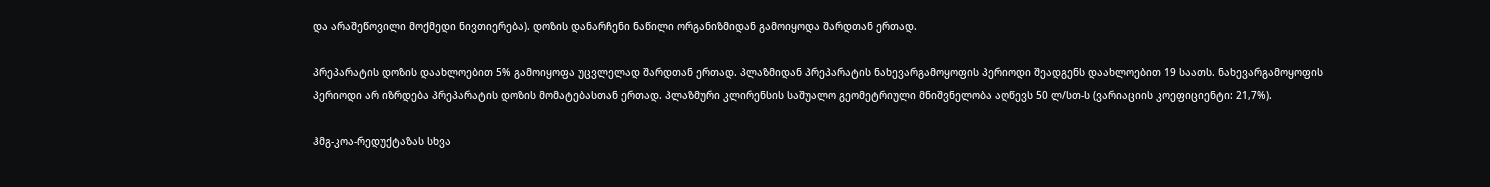და არაშეწოვილი მოქმედი ნივთიერება). დოზის დანარჩენი ნაწილი ორგანიზმიდან გამოიყოდა შარდთან ერთად.

პრეპარატის დოზის დაახლოებით 5% გამოიყოფა უცვლელად შარდთან ერთად. პლაზმიდან პრეპარატის ნახევარგამოყოფის პერიოდი შეადგენს დაახლოებით 19 საათს. ნახევარგამოყოფის პერიოდი არ იზრდება პრეპარატის დოზის მომატებასთან ერთად. პლაზმური კლირენსის საშუალო გეომეტრიული მნიშვნელობა აღწევს 50 ლ/სთ-ს (ვარიაციის კოეფიციენტი: 21,7%).

ჰმგ-კოა-რედუქტაზას სხვა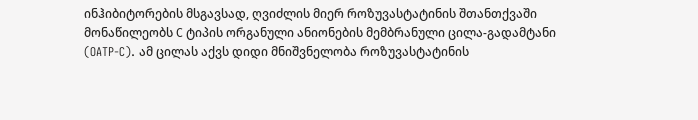ინჰიბიტორების მსგავსად, ღვიძლის მიერ როზუვასტატინის შთანთქვაში მონაწილეობს С ტიპის ორგანული ანიონების მემბრანული ცილა-გადამტანი (OATP-C). ამ ცილას აქვს დიდი მნიშვნელობა როზუვასტატინის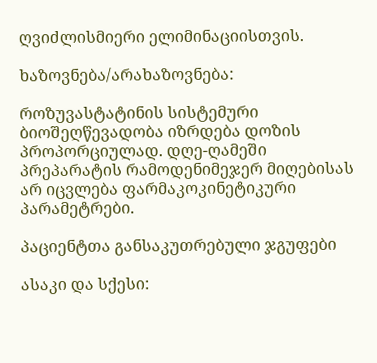ღვიძლისმიერი ელიმინაციისთვის.

ხაზოვნება/არახაზოვნება:

როზუვასტატინის სისტემური ბიოშეღწევადობა იზრდება დოზის პროპორციულად. დღე-ღამეში პრეპარატის რამოდენიმეჯერ მიღებისას არ იცვლება ფარმაკოკინეტიკური პარამეტრები.

პაციენტთა განსაკუთრებული ჯგუფები

ასაკი და სქესი: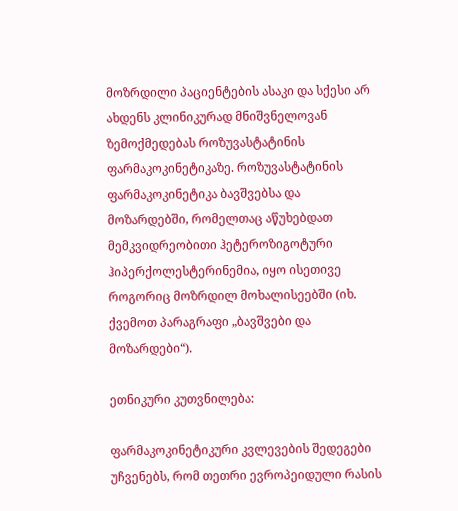მოზრდილი პაციენტების ასაკი და სქესი არ ახდენს კლინიკურად მნიშვნელოვან ზემოქმედებას როზუვასტატინის ფარმაკოკინეტიკაზე. როზუვასტატინის ფარმაკოკინეტიკა ბავშვებსა და მოზარდებში, რომელთაც აწუხებდათ მემკვიდრეობითი ჰეტეროზიგოტური ჰიპერქოლესტერინემია, იყო ისეთივე როგორიც მოზრდილ მოხალისეებში (იხ. ქვემოთ პარაგრაფი „ბავშვები და მოზარდები“).

ეთნიკური კუთვნილება:

ფარმაკოკინეტიკური კვლევების შედეგები უჩვენებს, რომ თეთრი ევროპეიდული რასის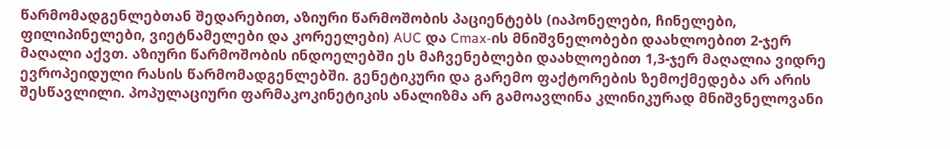წარმომადგენლებთან შედარებით, აზიური წარმოშობის პაციენტებს (იაპონელები, ჩინელები, ფილიპინელები, ვიეტნამელები და კორეელები) AUC და Cmax-ის მნიშვნელობები დაახლოებით 2-ჯერ მაღალი აქვთ. აზიური წარმოშობის ინდოელებში ეს მაჩვენებლები დაახლოებით 1,3-ჯერ მაღალია ვიდრე ევროპეიდული რასის წარმომადგენლებში. გენეტიკური და გარემო ფაქტორების ზემოქმედება არ არის შესწავლილი. პოპულაციური ფარმაკოკინეტიკის ანალიზმა არ გამოავლინა კლინიკურად მნიშვნელოვანი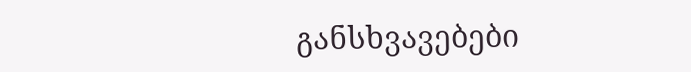განსხვავებები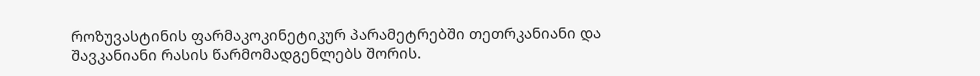როზუვასტინის ფარმაკოკინეტიკურ პარამეტრებში თეთრკანიანი და შავკანიანი რასის წარმომადგენლებს შორის.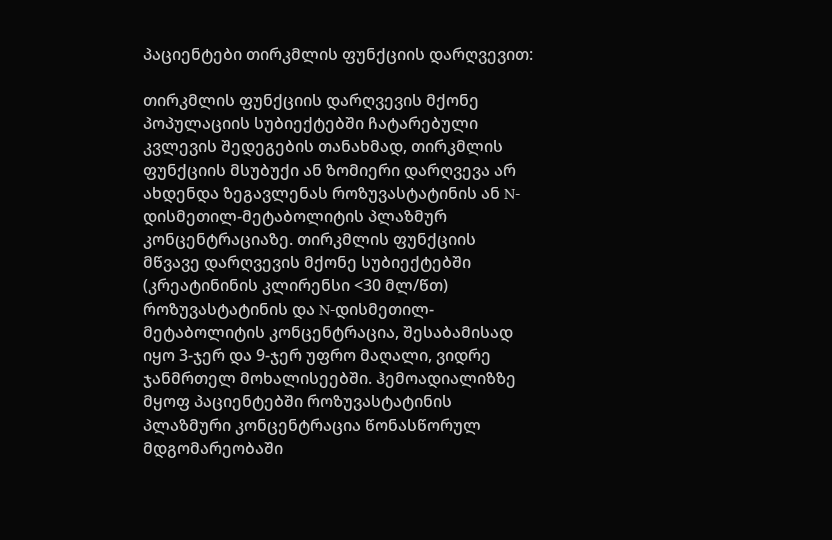პაციენტები თირკმლის ფუნქციის დარღვევით:

თირკმლის ფუნქციის დარღვევის მქონე პოპულაციის სუბიექტებში ჩატარებული კვლევის შედეგების თანახმად, თირკმლის ფუნქციის მსუბუქი ან ზომიერი დარღვევა არ ახდენდა ზეგავლენას როზუვასტატინის ან N-დისმეთილ-მეტაბოლიტის პლაზმურ კონცენტრაციაზე. თირკმლის ფუნქციის მწვავე დარღვევის მქონე სუბიექტებში (კრეატინინის კლირენსი <30 მლ/წთ) როზუვასტატინის და N-დისმეთილ-მეტაბოლიტის კონცენტრაცია, შესაბამისად იყო 3-ჯერ და 9-ჯერ უფრო მაღალი, ვიდრე ჯანმრთელ მოხალისეებში. ჰემოადიალიზზე მყოფ პაციენტებში როზუვასტატინის პლაზმური კონცენტრაცია წონასწორულ მდგომარეობაში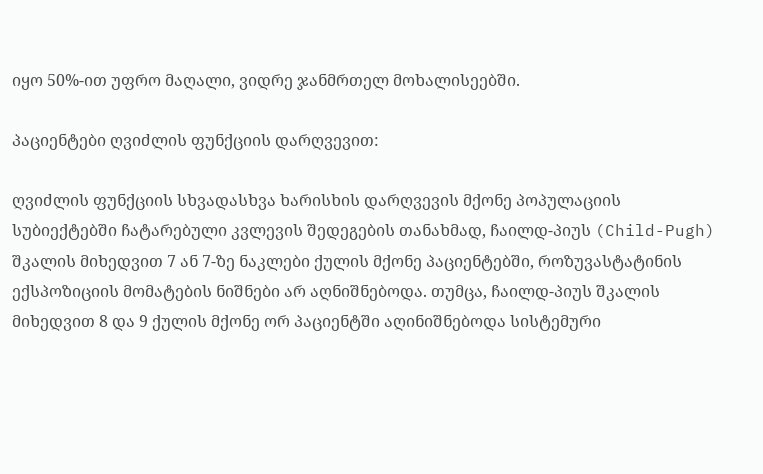იყო 50%-ით უფრო მაღალი, ვიდრე ჯანმრთელ მოხალისეებში.

პაციენტები ღვიძლის ფუნქციის დარღვევით:

ღვიძლის ფუნქციის სხვადასხვა ხარისხის დარღვევის მქონე პოპულაციის სუბიექტებში ჩატარებული კვლევის შედეგების თანახმად, ჩაილდ-პიუს (Child-Pugh) შკალის მიხედვით 7 ან 7-ზე ნაკლები ქულის მქონე პაციენტებში, როზუვასტატინის ექსპოზიციის მომატების ნიშნები არ აღნიშნებოდა. თუმცა, ჩაილდ-პიუს შკალის მიხედვით 8 და 9 ქულის მქონე ორ პაციენტში აღინიშნებოდა სისტემური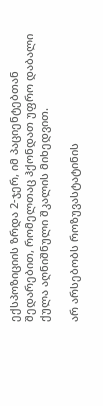ექსპოზიციის ზრდა 2-ჯერ, იმ პაციენტებთან შედარებით, რომელთაც ჰქონდათ უფრო დაბალი ქულა აღნიშნული შკალის მიხედვით.

არ არსებობს როზუვასტატინის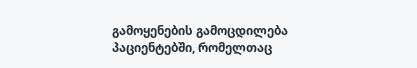გამოყენების გამოცდილება პაციენტებში, რომელთაც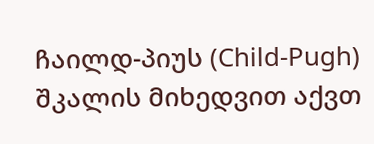ჩაილდ-პიუს (Child-Pugh) შკალის მიხედვით აქვთ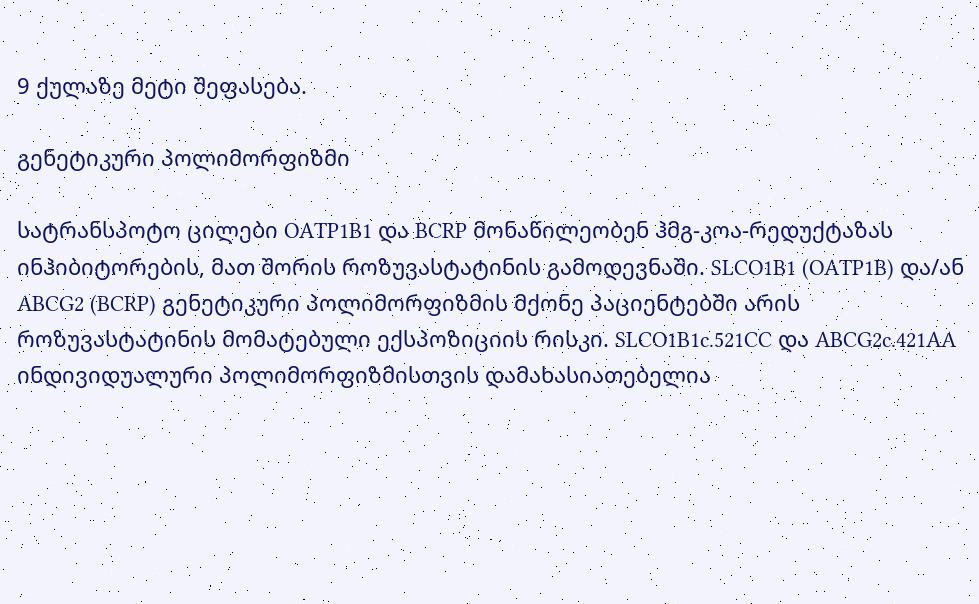9 ქულაზე მეტი შეფასება.

გენეტიკური პოლიმორფიზმი

სატრანსპოტო ცილები OATP1B1 და BCRP მონაწილეობენ ჰმგ-კოა-რედუქტაზას ინჰიბიტორების, მათ შორის როზუვასტატინის გამოდევნაში. SLCO1B1 (OATP1B) და/ან ABCG2 (BCRP) გენეტიკური პოლიმორფიზმის მქონე პაციენტებში არის როზუვასტატინის მომატებული ექსპოზიციის რისკი. SLCO1B1c.521CC და ABCG2c.421AA ინდივიდუალური პოლიმორფიზმისთვის დამახასიათებელია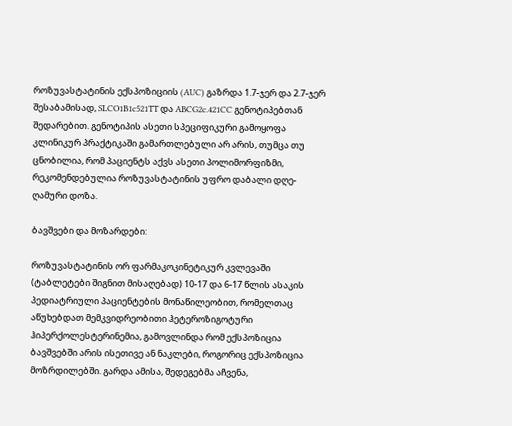როზუვასტატინის ექსპოზიციის (AUC) გაზრდა 1.7-ჯერ და 2.7-ჯერ შესაბამისად, SLCO1B1c521TT და ABCG2c.421CC გენოტიპებთან შედარებით. გენოტიპის ასეთი სპეციფიკური გამოყოფა კლინიკურ პრაქტიკაში გამართლებული არ არის, თუმცა თუ ცნობილია, რომ პაციენტს აქვს ასეთი პოლიმორფიზმი, რეკომენდებულია როზუვასტატინის უფრო დაბალი დღე-ღამური დოზა.

ბავშვები და მოზარდები:

როზუვასტატინის ორ ფარმაკოკინეტიკურ კვლევაში (ტაბლეტები შიგნით მისაღებად) 10-17 და 6-17 წლის ასაკის პედიატრიული პაციენტების მონაწილეობით, რომელთაც აწუხებდათ მემკვიდრეობითი ჰეტეროზიგოტური ჰიპერქოლესტერინემია, გამოვლინდა რომ ექსპოზიცია ბავშვებში არის ისეთივე ან ნაკლები, როგორიც ექსპოზიცია მოზრდილებში. გარდა ამისა, შედეგებმა აჩვენა,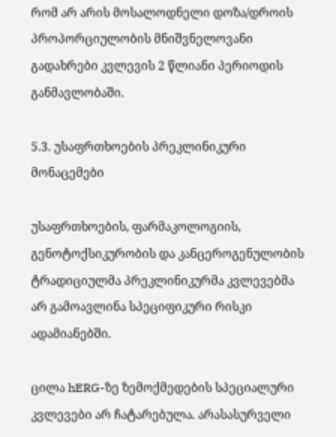რომ არ არის მოსალოდნელი დოზა/დროის პროპორციულობის მნიშვნელოვანი გადახრები კვლევის 2 წლიანი პერიოდის განმავლობაში.

5.3. უსაფრთხოების პრეკლინიკური მონაცემები

უსაფრთხოების, ფარმაკოლოგიის, გენოტოქსიკურობის და კანცეროგენულობის ტრადიციულმა პრეკლინიკურმა კვლევებმა არ გამოავლინა სპეციფიკური რისკი ადამიანებში.

ცილა hERG-ზე ზემოქმედების სპეციალური კვლევები არ ჩატარებულა. არასასურველი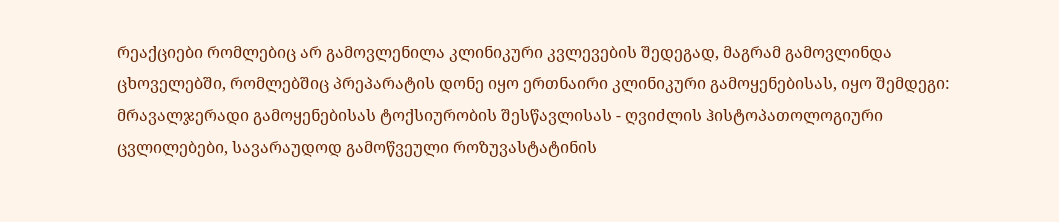რეაქციები რომლებიც არ გამოვლენილა კლინიკური კვლევების შედეგად, მაგრამ გამოვლინდა ცხოველებში, რომლებშიც პრეპარატის დონე იყო ერთნაირი კლინიკური გამოყენებისას, იყო შემდეგი: მრავალჯერადი გამოყენებისას ტოქსიურობის შესწავლისას - ღვიძლის ჰისტოპათოლოგიური ცვლილებები, სავარაუდოდ გამოწვეული როზუვასტატინის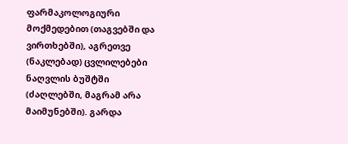ფარმაკოლოგიური მოქმედებით (თაგვებში და ვირთხებში), აგრეთვე (ნაკლებად) ცვლილებები ნაღვლის ბუშტში (ძაღლებში, მაგრამ არა მაიმუნებში). გარდა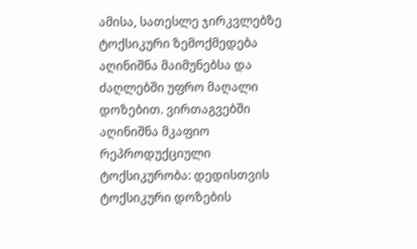ამისა, სათესლე ჯირკვლებზე ტოქსიკური ზემოქმედება აღინიშნა მაიმუნებსა და ძაღლებში უფრო მაღალი დოზებით. ვირთაგვებში აღინიშნა მკაფიო რეპროდუქციული ტოქსიკურობა: დედისთვის ტოქსიკური დოზების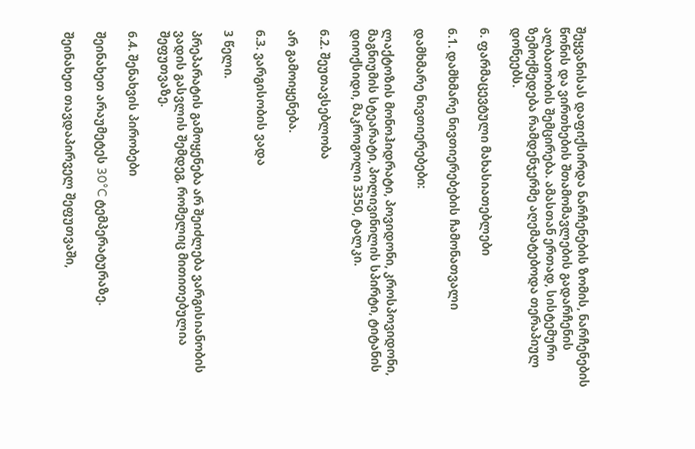შეყვანისას დაფიქსირდა ნარჩენების ზომის, ნარჩენების წონის და ვირთხების შთამომავლების გადარჩენის ალბათობის შემცირება. ამასთან ერთად, სისტემური ზემოქმედება რამდენჯერმე აღემატებოდა თერაპიულ დონეებს.

6. ფარმაცევტული მახასიათებლები

6.1. დამხმარე ნივთიერებების ჩამონათვალი

დამხმარე ნივთიერებები:

ლაქტოზის მონოჰიდრატი, პოვიდონი, კროსპოვიდონი, მაგნიუმის სტეარატი, პოლივინილის სპირტი, ტიტანის დიოქსიდი, მაკროგოლი 3350, ტალკი.

6.2. შეუთავსებლობა

არ გამოიყენება.

6.3. ვარგისობის ვადა

3 წელი.

პრეპარატის გამოყენება არ შეიძლება ვარგისიანობის ვადის გასვლის შემდეგ, რომელიც მითითებულია შეფუთვაზე.

6.4. შენახვის პირობები

შეინახეთ არაუმეტეს 30°C ტემპერატურაზე.

შეინახეთ თავდაპირველ შეფუთვაში,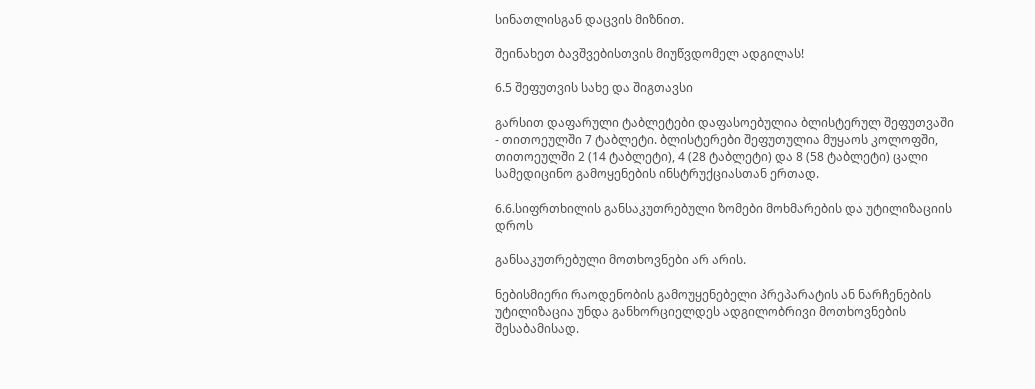სინათლისგან დაცვის მიზნით.

შეინახეთ ბავშვებისთვის მიუწვდომელ ადგილას!

6.5 შეფუთვის სახე და შიგთავსი

გარსით დაფარული ტაბლეტები დაფასოებულია ბლისტერულ შეფუთვაში - თითოეულში 7 ტაბლეტი. ბლისტერები შეფუთულია მუყაოს კოლოფში, თითოეულში 2 (14 ტაბლეტი), 4 (28 ტაბლეტი) და 8 (58 ტაბლეტი) ცალი სამედიცინო გამოყენების ინსტრუქციასთან ერთად.

6.6.სიფრთხილის განსაკუთრებული ზომები მოხმარების და უტილიზაციის დროს

განსაკუთრებული მოთხოვნები არ არის.

ნებისმიერი რაოდენობის გამოუყენებელი პრეპარატის ან ნარჩენების უტილიზაცია უნდა განხორციელდეს ადგილობრივი მოთხოვნების შესაბამისად.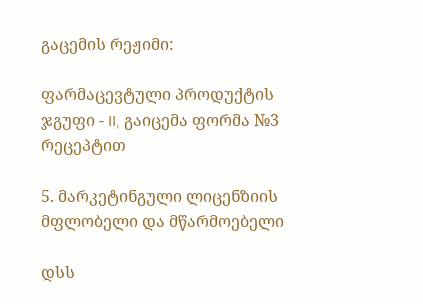გაცემის რეჟიმი:

ფარმაცევტული პროდუქტის ჯგუფი - II, გაიცემა ფორმა №3 რეცეპტით

5. მარკეტინგული ლიცენზიის მფლობელი და მწარმოებელი

დსს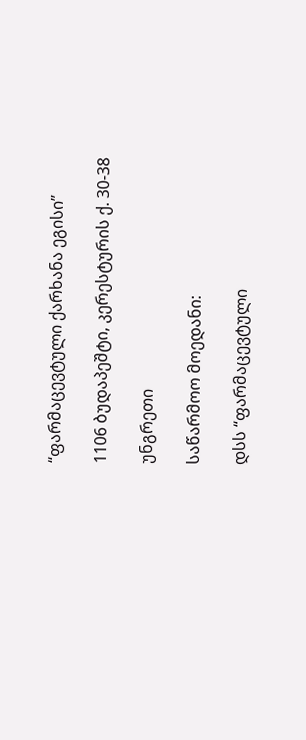“ფარმაცევტული ქარხანა ეგისი”

1106 ბუდაპეშტი, კერესტურის ქ. 30-38

უნგრეთი

საწარმოო მოედანი:

დსს “ფარმაცევტული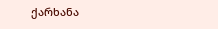ქარხანა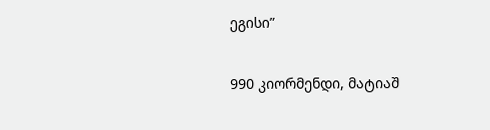ეგისი”

990 კიორმენდი, მატიაშ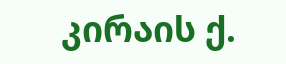კირაის ქ.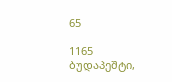65

1165 ბუდაპეშტი,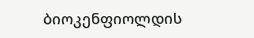ბიოკენფიოლდის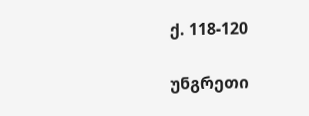ქ. 118-120

უნგრეთი